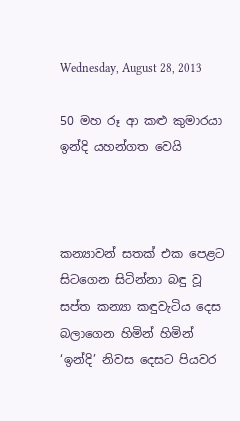Wednesday, August 28, 2013

50 මහ රූ ආ කළු කුමාරයා ඉන්දි යහන්ගත වෙයි



කන්‍යාවන් සතක් එක පෙළට සිටගෙන සිටින්නා බඳු වූ සප්ත කන්‍යා කඳුවැටිය දෙස බලාගෙන හිමින් හිමින් ‘ඉන්දි’ නිවස දෙසට පියවර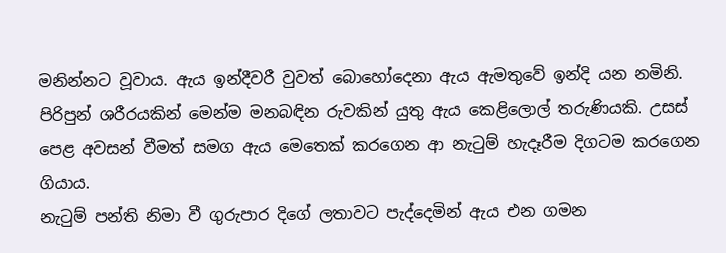මනින්නට වූවාය. ඇය ඉන්දීවරී වුවත් බොහෝදෙනා ඇය ඇමතුවේ ඉන්දි යන නමිනි. පිරිපුන් ශරීරයකින් මෙන්ම මනබඳින රුවකින් යුතු ඇය කෙළිලොල් තරුණියකි. උසස් පෙළ අවසන් වීමත් සමග ඇය මෙතෙක් කරගෙන ආ නැටුම් හැදෑරීම දිගටම කරගෙන ගියාය.
නැටුම් පන්ති නිමා වී ගුරුපාර දිගේ ලතාවට පැද්දෙමින් ඇය එන ගමන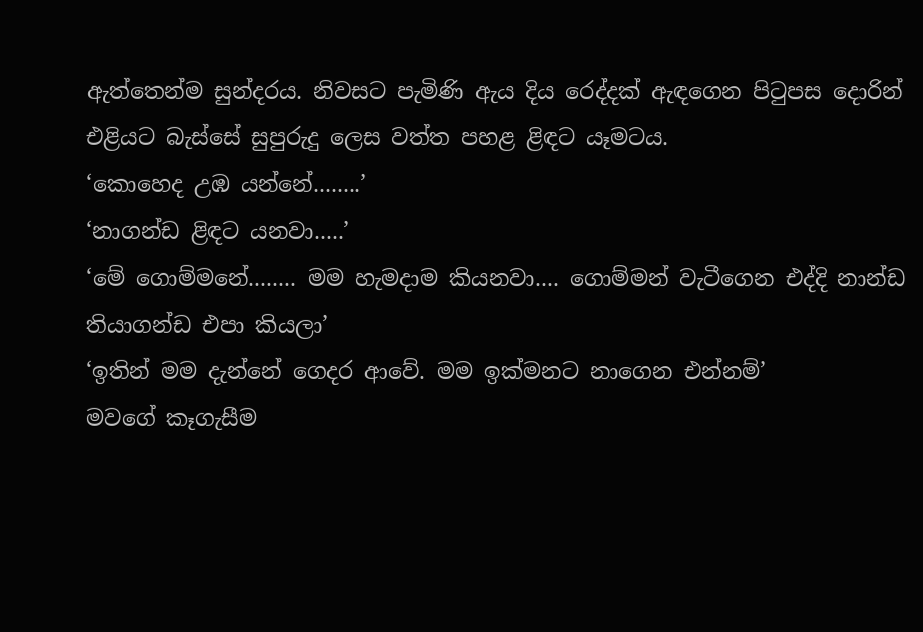ඇත්තෙන්ම සුන්දරය. නිවසට පැමිණි ඇය දිය රෙද්දක් ඇඳගෙන පිටුපස දොරින් එළියට බැස්සේ සුපුරුදු ලෙස වත්ත පහළ ළිඳට යෑමටය.
‘කොහෙද උඹ යන්නේ........’
‘නාගන්ඩ ළිඳට යනවා.....’
‘මේ ගොම්මනේ........ මම හැමදාම කියනවා.... ගොම්මන් වැටීගෙන එද්දි නාන්ඩ තියාගන්ඩ එපා කියලා’
‘ඉතින් මම දැන්නේ ගෙදර ආවේ. මම ඉක්මනට නාගෙන එන්නම්’
මවගේ කෑගැසීම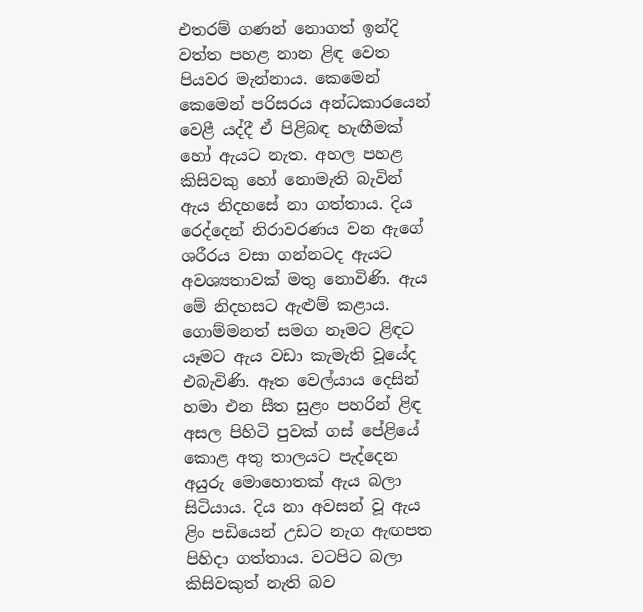එතරම් ගණන් නොගත් ඉන්දි වත්ත පහළ නාන ළිඳ වෙත පියවර මැන්නාය. කෙමෙන් කෙමෙන් පරිසරය අන්ධකාරයෙන් වෙළී යද්දී ඒ පිළිබඳ හැඟීමක් හෝ ඇයට නැත. අහල පහළ කිසිවකු හෝ නොමැති බැවින් ඇය නිදහසේ නා ගත්තාය. දිය රෙද්දෙන් නිරාවරණය වන ඇගේ ශරීරය වසා ගන්නටද ඇයට අවශ්‍යතාවක් මතු නොවිණි. ඇය මේ නිදහසට ඇළුම් කළාය. ගොම්මනත් සමග නෑමට ළිඳට යෑමට ඇය වඩා කැමැති වූයේද එබැවිණි. ඈත වෙල්යාය දෙසින් හමා එන සීත සුළං පහරින් ළිඳ අසල පිහිටි පුවක් ගස් පේළියේ කොළ අතු තාලයට පැද්දෙන අයුරු මොහොතක් ඇය බලා සිටියාය. දිය නා අවසන් වූ ඇය ළිං පඩියෙන් උඩට නැග ඇඟපත පිහිදා ගත්තාය. වටපිට බලා කිසිවකුත් නැති බව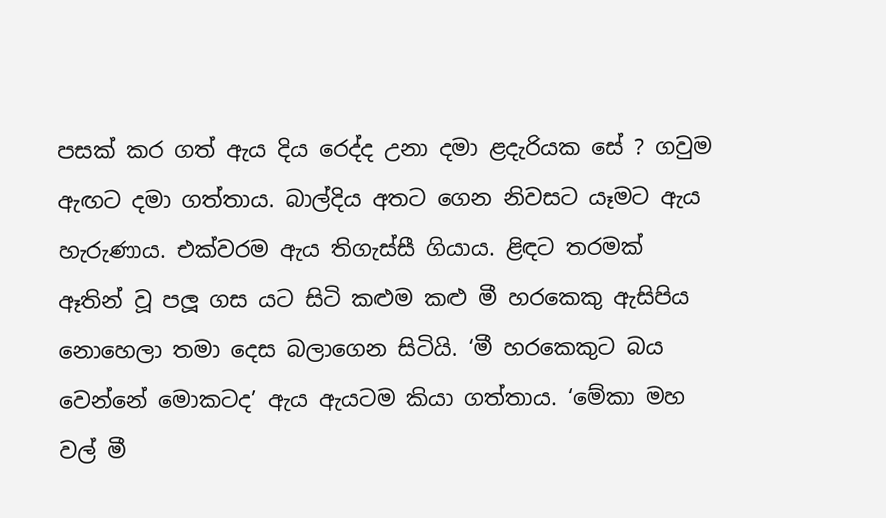පසක් කර ගත් ඇය දිය රෙද්ද උනා දමා ළදැරියක සේ ? ගවුම ඇඟට දමා ගත්තාය. බාල්දිය අතට ගෙන නිවසට යෑමට ඇය හැරුණාය. එක්වරම ඇය තිගැස්සී ගියාය. ළිඳට තරමක් ඈතින් වූ පලූ ගස යට සිටි කළුම කළු මී හරකෙකු ඇසිපිය නොහෙලා තමා දෙස බලාගෙන සිටියි. ‘මී හරකෙකුට බය වෙන්නේ මොකටද’ ඇය ඇයටම කියා ගත්තාය. ‘මේකා මහ වල් මී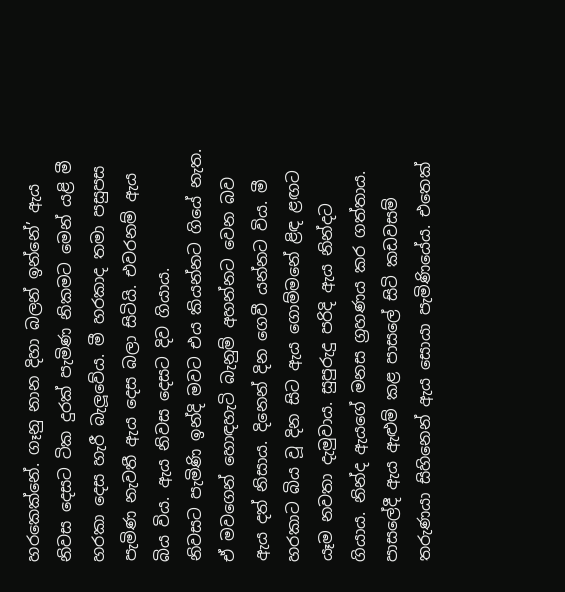හරකෙක්නේ. ගෑනු නාන දිහා බලන් ඉන්නේ’ ඇය නිවස දෙසට ටික දුරක් පැමිණ නිකමට මෙන් යළි මී හරකා දෙස හැරී බැලූවේය. මී හරකාද තමා පසුපස පැමිණ නැවතී ඇය දෙස බලා සිටියි. එවරනම් ඇය බිය විය. ඇය නිවස දෙසට දිව ගියාය.
නිවසට පැමිණි ඉන්දි මවට එය කියන්නට ගියේ නැත. ඒ මවගෙන් හොඳහැටි බැනුම් අහන්නට වෙන බව ඇය දත් නිසාය. දිනෙන් දින ගෙවී යන්නට විය. මී හරකාට බිය වූ දින සිට ඇය ගොම්මනේ ළිඳ ළඟට යෑම නවතා දැමුවාය. සුපුරුදු පරිදි ඇය නින්දට ගියාය. නින්ද ඇයගේ මනස ග්‍රහණය කර ගත්තාය.
පාසලේදී ඇය ඇළුම් කළ පාසලේ සිටි කඩවසම් තරුණයා සිහිනෙන් ඇය සොයා පැමිණියේය. එතෙක්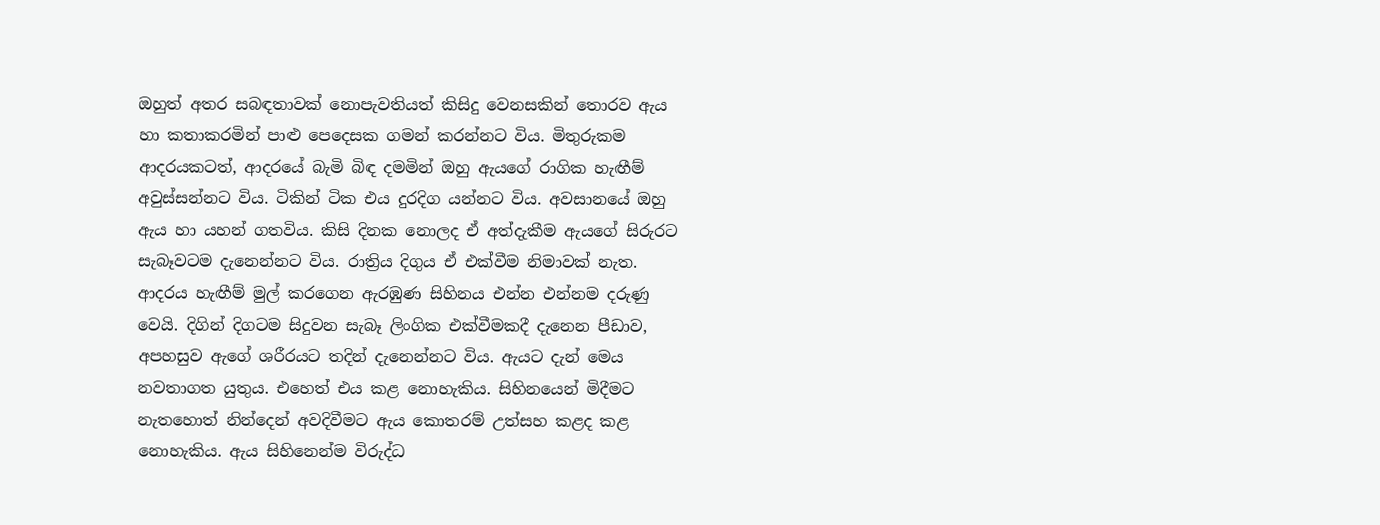ඔහුත් අතර සබඳතාවක් නොපැවතියත් කිසිදු වෙනසකින් තොරව ඇය හා කතාකරමින් පාළු පෙදෙසක ගමන් කරන්නට විය. මිතුරුකම ආදරයකටත්, ආදරයේ බැමි බිඳ දමමින් ඔහු ඇයගේ රාගික හැඟීම් අවුස්සන්නට විය. ටිකින් ටික එය දුරදිග යන්නට විය. අවසානයේ ඔහු ඇය හා යහන් ගතවිය. කිසි දිනක නොලද ඒ අත්දැකීම ඇයගේ සිරුරට සැබෑවටම දැනෙන්නට විය. රාත්‍රිය දිගුය ඒ එක්වීම නිමාවක් නැත. ආදරය හැඟීම් මුල් කරගෙන ඇරඹුණ සිහිනය එන්න එන්නම දරුණු වෙයි. දිගින් දිගටම සිදුවන සැබෑ ලිංගික එක්වීමකදී දැනෙන පීඩාව, අපහසුව ඇගේ ශරීරයට තදින් දැනෙන්නට විය. ඇයට දැන් මෙය නවතාගත යුතුය. එහෙත් එය කළ නොහැකිය. සිහිනයෙන් මිදීමට නැතහොත් නින්දෙන් අවදිවීමට ඇය කොතරම් උත්සහ කළද කළ නොහැකිය. ඇය සිහිනෙන්ම විරුද්ධ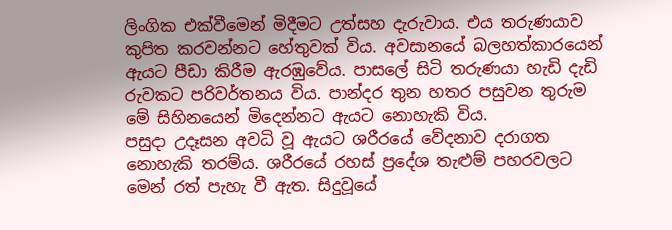ලිංගික එක්වීමෙන් මිදීමට උත්සහ දැරුවාය. එය තරුණයාව කුපිත කරවන්නට හේතුවක් විය. අවසානයේ බලහත්කාරයෙන් ඇයට පීඩා කිරීම ඇරඹුවේය. පාසලේ සිටි තරුණයා හැඩි දැඩි රුවකට පරිවර්තනය විය. පාන්දර තුන හතර පසුවන තුරුම මේ සිහිනයෙන් මිදෙන්නට ඇයට නොහැකි විය.
පසුදා උදෑසන අවධි වූ ඇයට ශරීරයේ වේදනාව දරාගත නොහැකි තරම්ය. ශරීරයේ රහස් ප්‍රදේශ තැළුම් පහරවලට මෙන් රත් පැහැ වී ඇත. සිදුවූයේ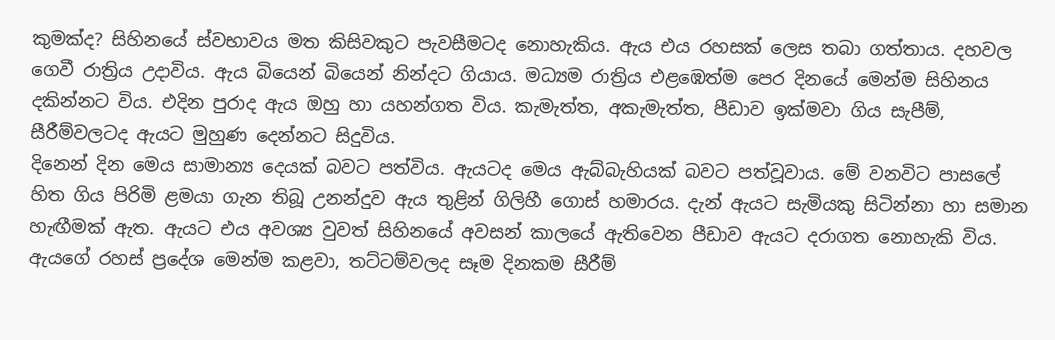කුමක්ද? සිහිනයේ ස්වභාවය මත කිසිවකුට පැවසීමටද නොහැකිය. ඇය එය රහසක් ලෙස තබා ගත්තාය. දහවල ගෙවී රාත්‍රිය උදාවිය. ඇය බියෙන් බියෙන් නින්දට ගියාය. මධ්‍යම රාත්‍රිය එළඹෙත්ම පෙර දිනයේ මෙන්ම සිහිනය දකින්නට විය. එදින පුරාද ඇය ඔහු හා යහන්ගත විය. කැමැත්ත, අකැමැත්ත, පීඩාව ඉක්මවා ගිය සැපීම්, සීරීම්වලටද ඇයට මුහුණ දෙන්නට සිදුවිය.
දිනෙන් දින මෙය සාමාන්‍ය දෙයක් බවට පත්විය. ඇයටද මෙය ඇබ්බැහියක් බවට පත්වූවාය. මේ වනවිට පාසලේ හිත ගිය පිරිමි ළමයා ගැන තිබූ උනන්දුව ඇය තුළින් ගිලිහී ගොස් හමාරය. දැන් ඇයට සැමියකු සිටින්නා හා සමාන හැඟීමක් ඇත. ඇයට එය අවශ්‍ය වුවත් සිහිනයේ අවසන් කාලයේ ඇතිවෙන පීඩාව ඇයට දරාගත නොහැකි විය. ඇයගේ රහස් ප්‍රදේශ මෙන්ම කළවා, තට්ටම්වලද සෑම දිනකම සීරීම්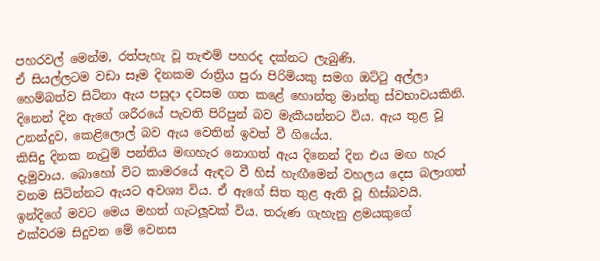පහරවල් මෙන්ම, රත්පැහැ වූ තැළුම් පහරද දක්නට ලැබුණි.
ඒ සියල්ලටම වඩා සෑම දිනකම රාත්‍රිය පුරා පිරිමියකු සමග ඔට්ටු අල්ලා හෙම්බත්ව සිටිනා ඇය පසුදා දවසම ගත කළේ හොන්තු මාන්තු ස්වභාවයකිනි. දිනෙන් දින ඇගේ ශරීරයේ පැවති පිරිපුන් බව මැකීයන්නට විය. ඇය තුළ වූ උනන්දුව, කෙළිලොල් බව ඇය වෙතින් ඉවත් වී ගියේය.
කිසිදු දිනක නැටුම් පන්තිය මඟහැර නොගත් ඇය දිනෙන් දින එය මඟ හැර දැමුවාය. බොහෝ විට කාමරයේ ඇඳට වී හිස් හැඟීමෙන් වහලය දෙස බලාගත් වනම සිටින්නට ඇයට අවශ්‍ය විය. ඒ ඇගේ සිත තුළ ඇති වූ හිස්බවයි.
ඉන්දිගේ මවට මෙය මහත් ගැටලූවක් විය. තරුණ ගැහැනු ළමයකුගේ එක්වරම සිදුවන මේ වෙනස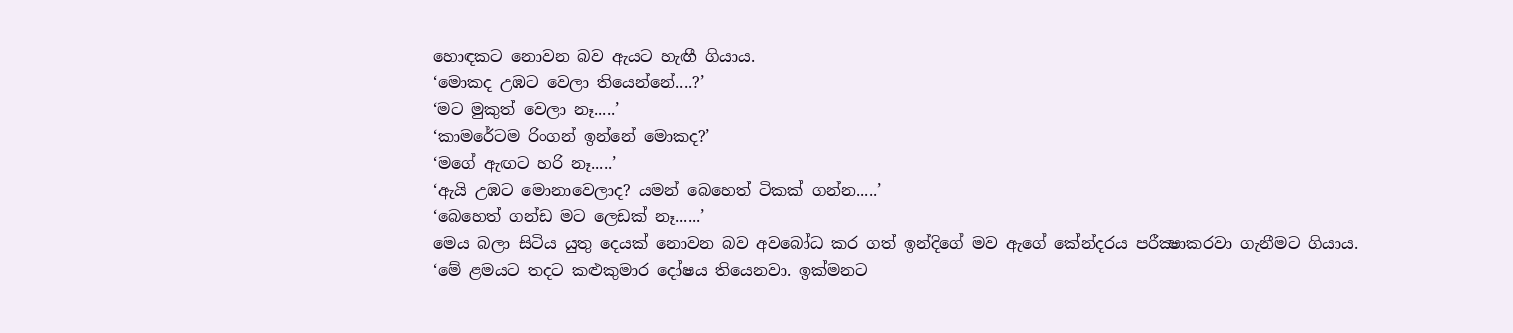හොඳකට නොවන බව ඇයට හැඟී ගියාය.
‘මොකද උඹට වෙලා තියෙන්නේ....?’
‘මට මුකුත් වෙලා නෑ.....’
‘කාමරේටම රිංගන් ඉන්නේ මොකද?’
‘මගේ ඇඟට හරි නෑ.....’
‘ඇයි උඹට මොනාවෙලාද? යමන් බෙහෙත් ටිකක් ගන්න.....’
‘බෙහෙත් ගන්ඩ මට ලෙඩක් නෑ......’
මෙය බලා සිටිය යුතු දෙයක් නොවන බව අවබෝධ කර ගත් ඉන්දිගේ මව ඇගේ කේන්දරය පරීක්‍ෂාකරවා ගැනීමට ගියාය.
‘මේ ළමයට තදට කළුකුමාර දෝෂය තියෙනවා. ඉක්මනට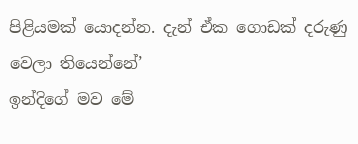පිළියමක් යොදන්න. දැන් ඒක ගොඩක් දරුණු වෙලා තියෙන්නේ’
ඉන්දිගේ මව මේ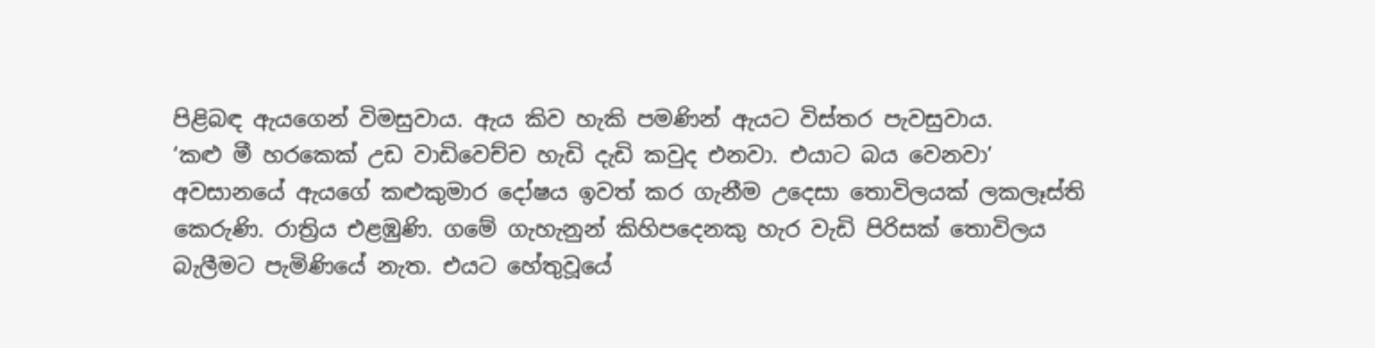පිළිබඳ ඇයගෙන් විමසුවාය. ඇය කිව හැකි පමණින් ඇයට විස්තර පැවසුවාය.
‘කළු මී හරකෙක් උඩ වාඩිවෙච්ච හැඩි දැඩි කවුද එනවා. එයාට බය වෙනවා’
අවසානයේ ඇයගේ කළුකුමාර දෝෂය ඉවත් කර ගැනීම උදෙසා තොවිලයක් ලකලෑස්ති කෙරුණි. රාත්‍රිය එළඹුණි. ගමේ ගැහැනුන් කිහිපදෙනකු හැර වැඩි පිරිසක් තොවිලය බැලීමට පැමිණියේ නැත. එයට හේතුවූයේ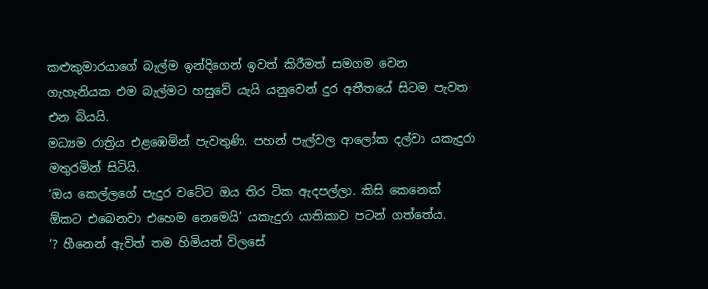කළුකුමාරයාගේ බැල්ම ඉන්දිගෙන් ඉවත් කිරීමත් සමගම වෙන ගැහැනියක එම බැල්මට හසුවේ යැයි යනුවෙන් දුර අතීතයේ සිටම පැවත එන බියයි.
මධ්‍යම රාත්‍රිය එළඹෙමින් පැවතුණි. පහන් පැල්වල ආලෝක දල්වා යකැදුරා මතුරමින් සිටියි.
‘ඔය කෙල්ලගේ පැදුර වටේට ඔය තිර ටික ඇදපල්ලා. කිසි කෙනෙක්  ඕකට එබෙනවා එහෙම නෙමෙයි’ යකැදුරා යාතිකාව පටන් ගත්තේය.
‘? හීනෙන් ඇවිත් තම හිමියන් විලසේ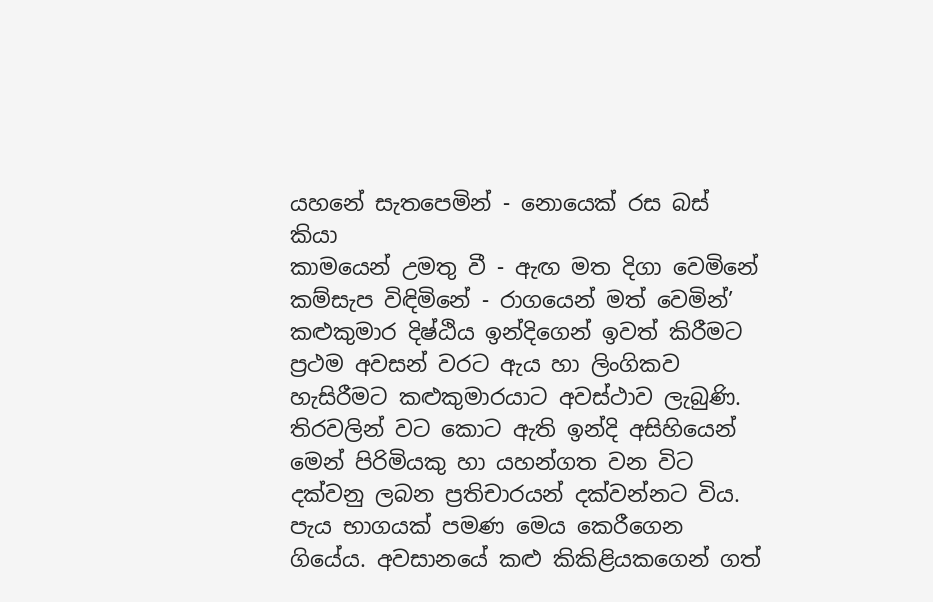යහනේ සැතපෙමින් - නොයෙක් රස බස් කියා
කාමයෙන් උමතු වී - ඇඟ මත දිගා වෙමිනේ
කම්සැප විඳිමිනේ - රාගයෙන් මත් වෙමින්’
කළුකුමාර දිෂ්ඨිය ඉන්දිගෙන් ඉවත් කිරීමට ප්‍රථම අවසන් වරට ඇය හා ලිංගිකව හැසිරීමට කළුකුමාරයාට අවස්ථාව ලැබුණි. තිරවලින් වට කොට ඇති ඉන්දි අසිහියෙන් මෙන් පිරිමියකු හා යහන්ගත වන විට දක්වනු ලබන ප්‍රතිචාරයන් දක්වන්නට විය. පැය භාගයක් පමණ මෙය කෙරීගෙන ගියේය. අවසානයේ කළු කිකිළියකගෙන් ගත්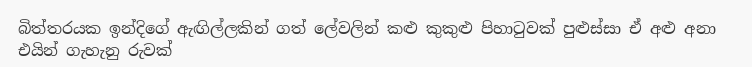බිත්තරයක ඉන්දිගේ ඇඟිල්ලකින් ගත් ලේවලින් කළු කුකුළු පිහාටුවක් පුළුස්සා ඒ අළු අනා එයින් ගැහැනු රුවක්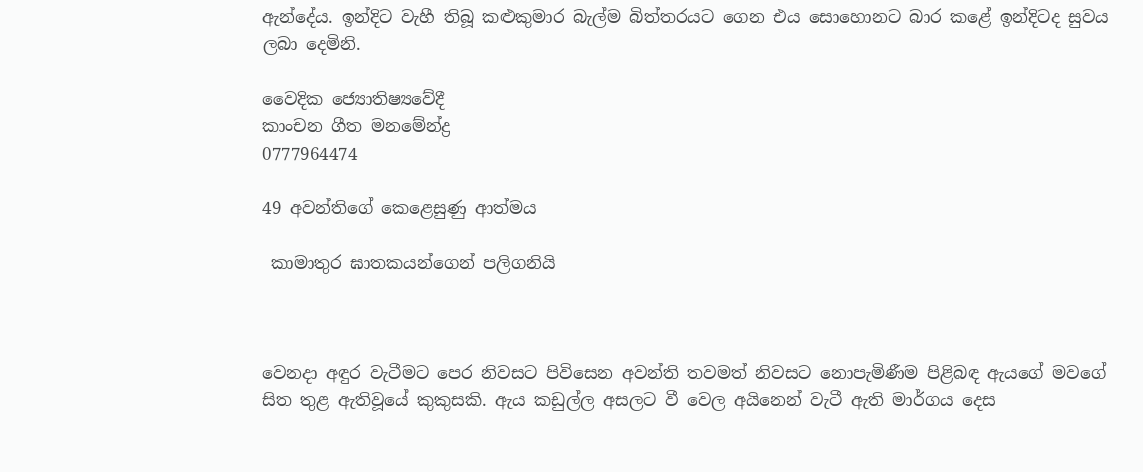ඇන්දේය. ඉන්දිට වැහී තිබූ කළුකුමාර බැල්ම බිත්තරයට ගෙන එය සොහොනට බාර කළේ ඉන්දිටද සුවය ලබා දෙමිනි.

වෛදික ජ්‍යොතිෂ්‍යවේදී
කාංචන ගීත මනමේන්ද්‍ර
0777964474

49 අවන්තිගේ කෙළෙසුණු ආත්මය

 කාමාතුර ඝාතකයන්ගෙන් පලිගනියි



වෙනදා අඳුර වැටීමට පෙර නිවසට පිවිසෙන අවන්ති තවමත් නිවසට නොපැමිණීම පිළිබඳ ඇයගේ මවගේ සිත තුළ ඇතිවූයේ කුකුසකි. ඇය කඩුල්ල අසලට වී වෙල අයිනෙන් වැටී ඇති මාර්ගය දෙස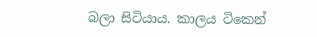බලා සිටියාය. කාලය ටිකෙන්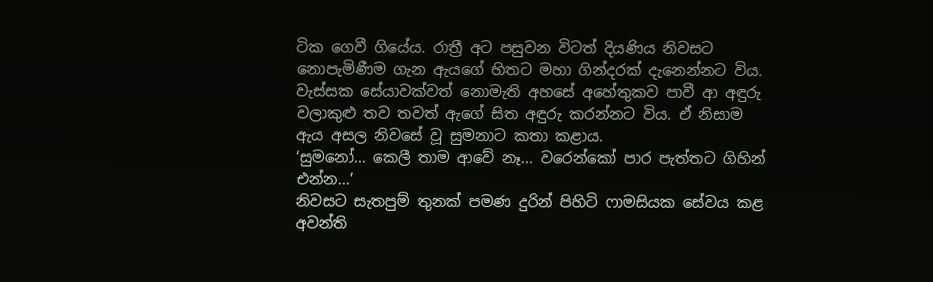ටික ගෙවී ගියේය. රාත්‍රී අට පසුවන විටත් දියණිය නිවසට නොපැමිණීම ගැන ඇයගේ හිතට මහා ගින්දරක් දැනෙන්නට විය. වැස්සක සේයාවක්වත් නොමැති අහසේ අහේතුකව පාවී ආ අඳුරු වලාකුළු තව තවත් ඇගේ සිත අඳුරු කරන්නට විය. ඒ නිසාම ඇය අසල නිවසේ වූ සුමනාට කතා කළාය.
‘සුමනෝ... කෙලී තාම ආවේ නෑ... වරෙන්කෝ පාර පැත්තට ගිහින් එන්න...’
නිවසට සැතපුම් තුනක් පමණ දුරින් පිහිටි ෆාමසියක සේවය කළ අවන්ති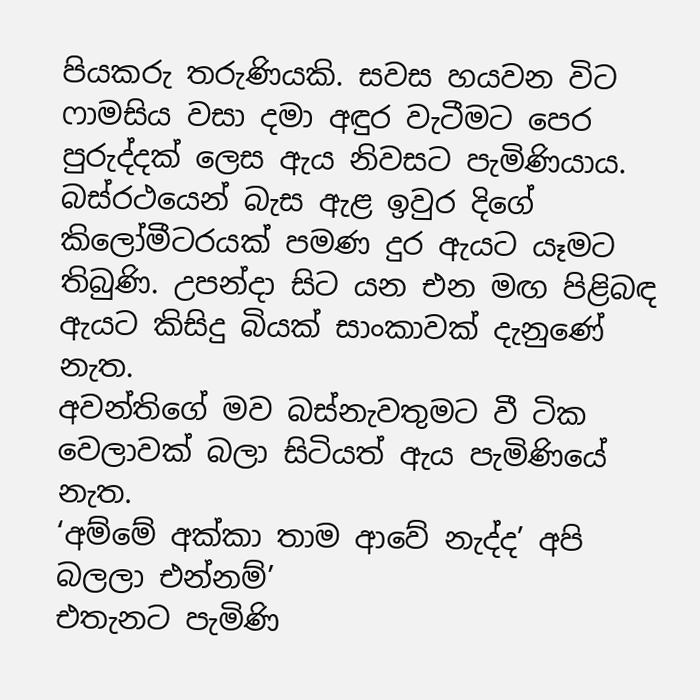පියකරු තරුණියකි. සවස හයවන විට ෆාමසිය වසා දමා අඳුර වැටීමට පෙර පුරුද්දක් ලෙස ඇය නිවසට පැමිණියාය. බස්රථයෙන් බැස ඇළ ඉවුර දිගේ කිලෝමීටරයක් පමණ දුර ඇයට යෑමට තිබුණි. උපන්දා සිට යන එන මඟ පිළිබඳ ඇයට කිසිදු බියක් සාංකාවක් දැනුණේ නැත.
අවන්තිගේ මව බස්නැවතුමට වී ටික වෙලාවක් බලා සිටියත් ඇය පැමිණියේ නැත.
‘අම්මේ අක්කා තාම ආවේ නැද්ද’ අපි බලලා එන්නම්’
එතැනට පැමිණි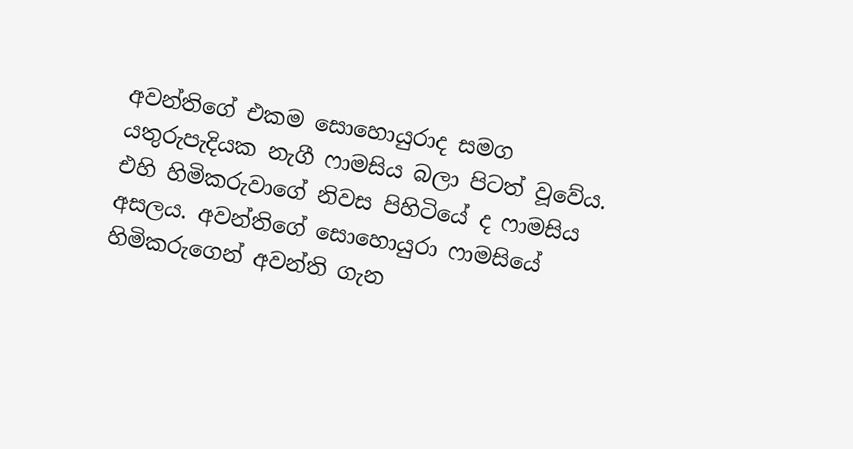අවන්තිගේ එකම සොහොයුරාද සමග යතුරුපැදියක නැගී ෆාමසිය බලා පිටත් වූවේය. එහි හිමිකරුවාගේ නිවස පිහිටියේ ද ෆාමසිය අසලය. අවන්තිගේ සොහොයුරා ෆාමසියේ හිමිකරුගෙන් අවන්ති ගැන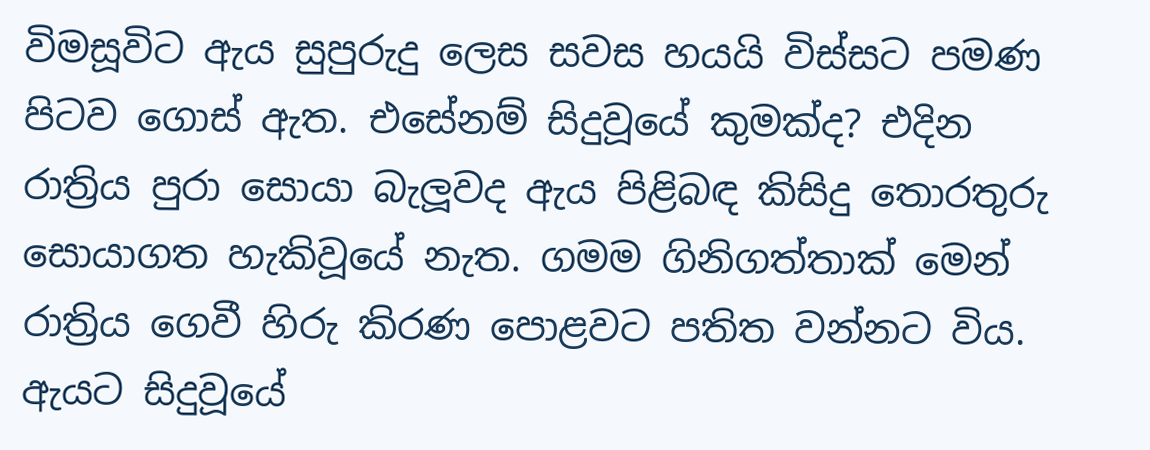විමසූවිට ඇය සුපුරුදු ලෙස සවස හයයි විස්සට පමණ පිටව ගොස් ඇත. එසේනම් සිදුවූයේ කුමක්ද? එදින රාත්‍රිය පුරා සොයා බැලූවද ඇය පිළිබඳ කිසිදු තොරතුරු සොයාගත හැකිවූයේ නැත. ගමම ගිනිගත්තාක් මෙන් රාත්‍රිය ගෙවී හිරු කිරණ පොළවට පතිත වන්නට විය.
ඇයට සිදුවූයේ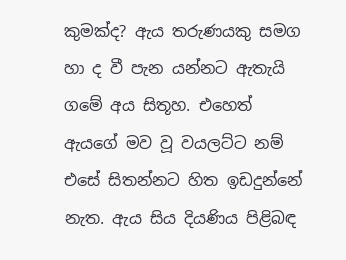කුමක්ද? ඇය තරුණයකු සමග හා ද වී පැන යන්නට ඇතැයි ගමේ අය සිතූහ. එහෙත් ඇයගේ මව වූ වයලට්ට නම් එසේ සිතන්නට හිත ඉඩදුන්නේ නැත. ඇය සිය දියණිය පිළිබඳ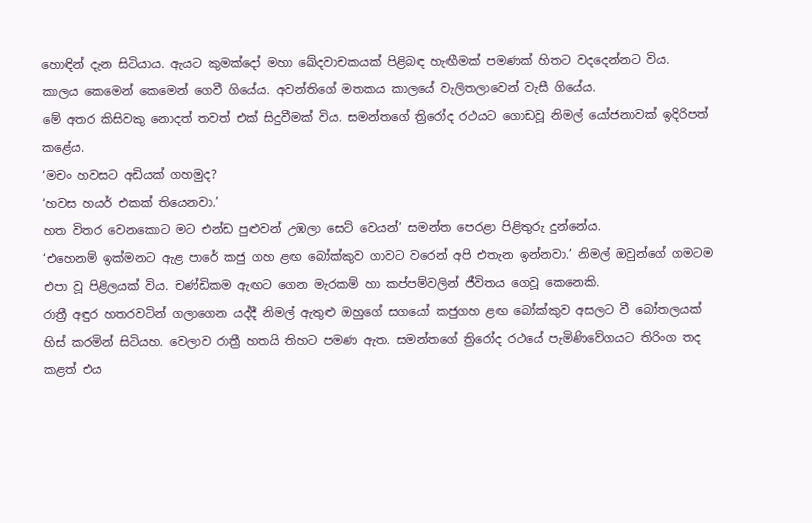හොඳින් දැන සිටියාය. ඇයට කුමක්දෝ මහා ඛේදවාචකයක් පිළිබඳ හැඟීමක් පමණක් හිතට වදදෙන්නට විය.
කාලය කෙමෙන් කෙමෙන් ගෙවී ගියේය. අවන්තිගේ මතකය කාලයේ වැලිතලාවෙන් වැසී ගියේය.
මේ අතර කිසිවකු නොදත් තවත් එක් සිදුවීමක් විය. සමන්තගේ ත්‍රිරෝද රථයට ගොඩවූ නිමල් යෝජනාවක් ඉදිරිපත් කළේය.
‘මචං හවසට අඩියක් ගහමුද?
‘හවස හයර් එකක් තියෙනවා.’
හත විතර වෙනකොට මට එන්ඩ පුළුවන් උඹලා සෙට් වෙයන්’ සමන්ත පෙරළා පිළිතුරු දුන්නේය.
‘එහෙනම් ඉක්මනට ඇළ පාරේ කජු ගහ ළඟ බෝක්කුව ගාවට වරෙන් අපි එතැන ඉන්නවා.’ නිමල් ඔවුන්ගේ ගමටම එපා වූ පිළිලයක් විය. චණ්ඩිකම ඇඟට ගෙන මැරකම් හා කප්පම්වලින් ජීවිතය ගෙවූ කෙනෙකි.
රාත්‍රී අඳුර හතරවටින් ගලාගෙන යද්දී නිමල් ඇතුළු ඔහුගේ සගයෝ කජුගහ ළඟ බෝක්කුව අසලට වී බෝතලයක් හිස් කරමින් සිටියහ. වෙලාව රාත්‍රී හතයි තිහට පමණ ඇත. සමන්තගේ ත්‍රිරෝද රථයේ පැමිණිවේගයට තිරිංග තද කළත් එය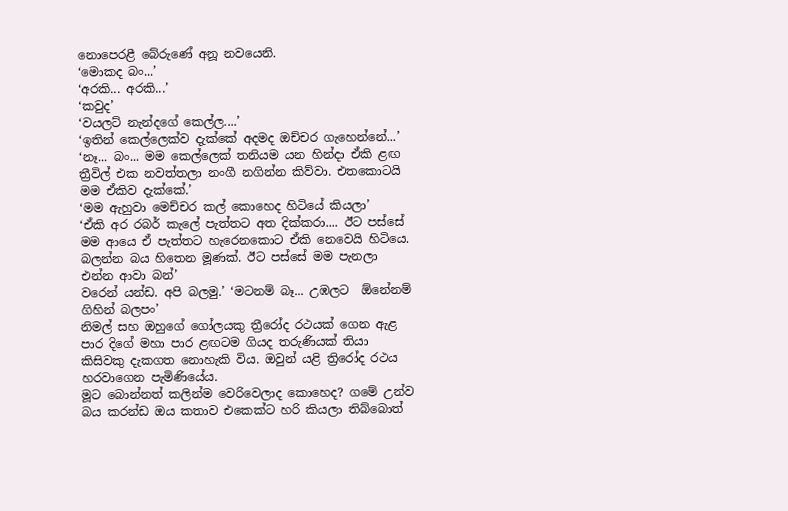නොපෙරළී බේරුණේ අනූ නවයෙනි.
‘මොකද බං...’
‘අරකි... අරකි...’
‘කවුද’
‘වයලට් නැන්දගේ කෙල්ල....’
‘ඉතින් කෙල්ලෙක්ව දැක්කේ අදමද ඔච්චර ගැහෙන්නේ...’
‘නෑ... බං... මම කෙල්ලෙක් තනියම යන හින්දා ඒකි ළඟ ත්‍රීවිල් එක නවත්තලා නංගී නගින්න කිව්වා. එතකොටයි මම ඒකිව දැක්කේ.’
‘මම ඇහුවා මෙච්චර කල් කොහෙද හිටියේ කියලා’
‘ඒකි අර රබර් කැලේ පැත්තට අත දික්කරා.... ඊට පස්සේ මම ආයෙ ඒ පැත්තට හැරෙනකොට ඒකි නෙවෙයි හිටියෙ. බලන්න බය හිතෙන මූණක්. ඊට පස්සේ මම පැනලා එන්න ආවා බන්’
වරෙන් යන්ඩ. අපි බලමු.’ ‘මටනම් බෑ... උඹලට  ඕනේනම් ගිහින් බලපං’
නිමල් සහ ඔහුගේ ගෝලයකු ත්‍රීරෝද රථයක් ගෙන ඇළ පාර දිගේ මහා පාර ළඟටම ගියද තරුණියක් තියා කිසිවකු දැකගත නොහැකි විය. ඔවුන් යළි ත්‍රිරෝද රථය හරවාගෙන පැමිණියේය.
මූට බොන්නත් කලින්ම වෙරිවෙලාද කොහෙද? ගමේ උන්ව බය කරන්ඩ ඔය කතාව එකෙක්ට හරි කියලා තිබ්බොත්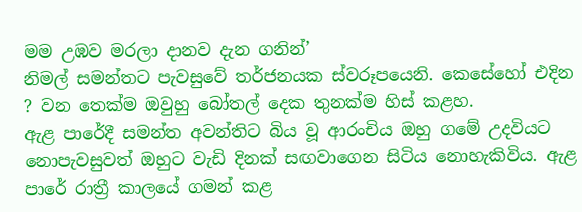මම උඹව මරලා දානව දැන ගනින්’
නිමල් සමන්තට පැවසුවේ තර්ජනයක ස්වරූපයෙනි. කෙසේහෝ එදින ? වන තෙක්ම ඔවුහු බෝතල් දෙක තුනක්ම හිස් කළහ.
ඇළ පාරේදී සමන්ත අවන්තිට බිය වූ ආරංචිය ඔහු ගමේ උදවියට නොපැවසුවත් ඔහුට වැඩි දිනක් සඟවාගෙන සිටිය නොහැකිවිය. ඇළ පාරේ රාත්‍රී කාලයේ ගමන් කළ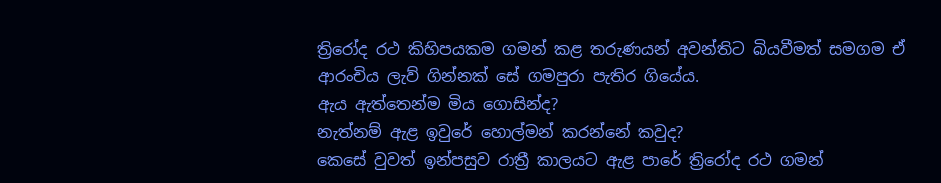ත්‍රිරෝද රථ කිහිපයකම ගමන් කළ තරුණයන් අවන්තිට බියවීමත් සමගම ඒ ආරංචිය ලැව් ගින්නක් සේ ගමපුරා පැතිර ගියේය.
ඇය ඇත්තෙන්ම මිය ගොසින්ද?
නැත්නම් ඇළ ඉවුරේ හොල්මන් කරන්නේ කවුද?
කෙසේ වුවත් ඉන්පසුව රාත්‍රී කාලයට ඇළ පාරේ ත්‍රිරෝද රථ ගමන්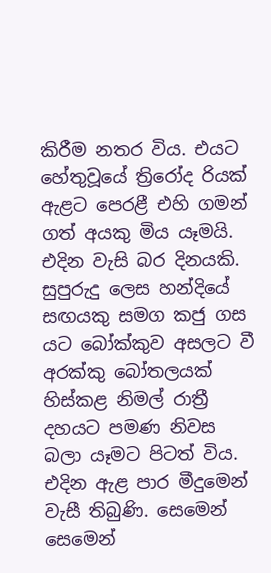කිරීම නතර විය. එයට හේතුවූයේ ත්‍රිරෝද රියක් ඇළට පෙරළී එහි ගමන් ගත් අයකු මිය යෑමයි.
එදින වැසි බර දිනයකි. සුපුරුදු ලෙස හන්දියේ සඟයකු සමග කජු ගස යට බෝක්කුව අසලට වී අරක්කු බෝතලයක් හිස්කළ නිමල් රාත්‍රී දහයට පමණ නිවස බලා යෑමට පිටත් විය. එදින ඇළ පාර මීදුමෙන් වැසී තිබුණි. සෙමෙන් සෙමෙන්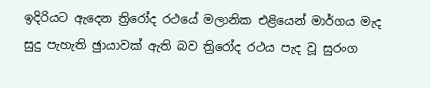ඉදිරියට ඇදෙන ත්‍රිරෝද රථයේ මලානික එළියෙන් මාර්ගය මැද සුදු පැහැති ඡුායාවක් ඇති බව ත්‍රිරෝද රථය පැද වූ සුරංග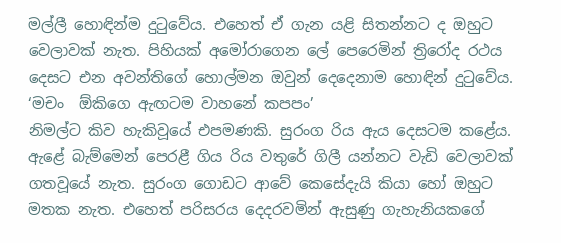මල්ලී හොඳින්ම දුටුවේය. එහෙත් ඒ ගැන යළි සිතන්නට ද ඔහුට වෙලාවක් නැත. පිහියක් අමෝරාගෙන ලේ පෙරෙමින් ත්‍රිරෝද රථය දෙසට එන අවන්තිගේ හොල්මන ඔවුන් දෙදෙනාම හොඳින් දුටුවේය.
‘මචං  ඕකිගෙ ඇඟටම වාහනේ කපපං’
නිමල්ට කිව හැකිවූයේ එපමණකි. සුරංග රිය ඇය දෙසටම කළේය. ඇළේ බැම්මෙන් පෙරළී ගිය රිය වතුරේ ගිලී යන්නට වැඩි වෙලාවක් ගතවූයේ නැත. සුරංග ගොඩට ආවේ කෙසේදැයි කියා හෝ ඔහුට මතක නැත. එහෙත් පරිසරය දෙදරවමින් ඇසුණු ගැහැනියකගේ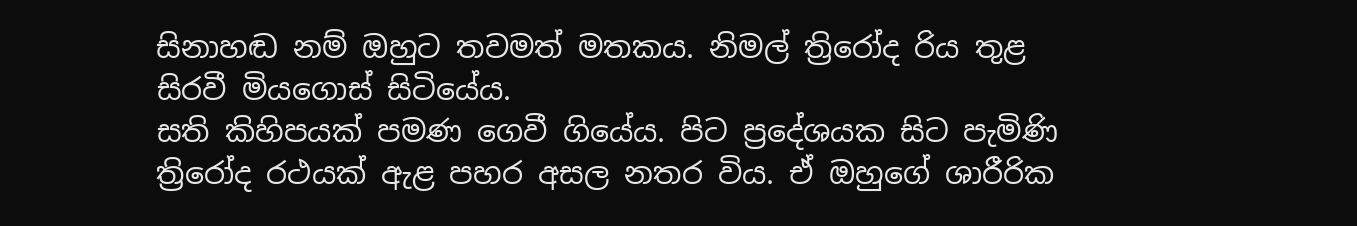සිනාහඬ නම් ඔහුට තවමත් මතකය. නිමල් ත්‍රිරෝද රිය තුළ සිරවී මියගොස් සිටියේය.
සති කිහිපයක් පමණ ගෙවී ගියේය. පිට ප්‍රදේශයක සිට පැමිණි ත්‍රිරෝද රථයක් ඇළ පහර අසල නතර විය. ඒ ඔහුගේ ශාරීරික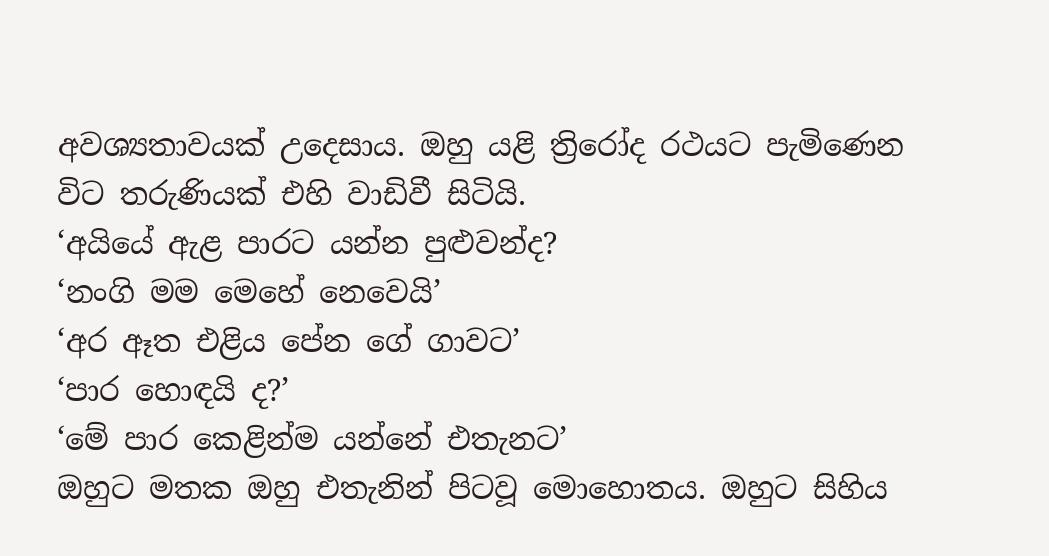අවශ්‍යතාවයක් උදෙසාය. ඔහු යළි ත්‍රිරෝද රථයට පැමිණෙන විට තරුණියක් එහි වාඩිවී සිටියි.
‘අයියේ ඇළ පාරට යන්න පුළුවන්ද?
‘නංගි මම මෙහේ නෙවෙයි’
‘අර ඈත එළිය පේන ගේ ගාවට’
‘පාර හොඳයි ද?’
‘මේ පාර කෙළින්ම යන්නේ එතැනට’
ඔහුට මතක ඔහු එතැනින් පිටවූ මොහොතය. ඔහුට සිහිය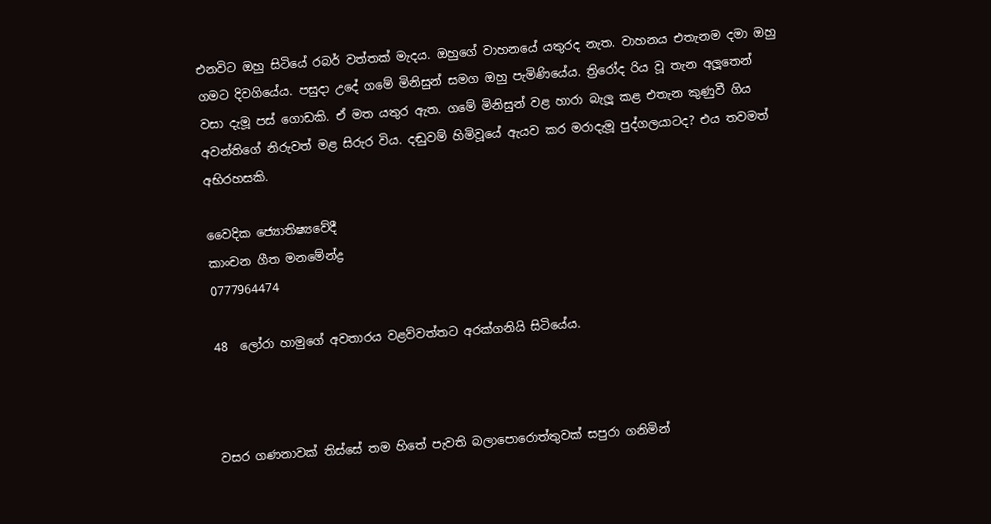එනවිට ඔහු සිටියේ රබර් වත්තක් මැදය. ඔහුගේ වාහනයේ යතුරද නැත. වාහනය එතැනම දමා ඔහු ගමට දිවගියේය. පසුදා උදේ ගමේ මිනිසුන් සමග ඔහු පැමිණියේය. ත්‍රිරෝද රිය වූ තැන අලූතෙන් වසා දැමූ පස් ගොඩකි. ඒ මත යතුර ඇත. ගමේ මිනිසුන් වළ හාරා බැලූ කළ එතැන කුණුවී ගිය අවන්තිගේ නිරුවත් මළ සිරුර විය. දඬුවම් හිමිවූයේ ඇයව කර මරාදැමූ පුද්ගලයාටද? එය තවමත් අභිරහසකි.

වෛදික ජ්‍යොතිෂ්‍යවේදී
කාංචන ගීත මනමේන්ද්‍ර
0777964474

48  ලෝරා හාමුගේ අවතාරය වළව්වත්තට අරක්ගනියි සිටියේය.



වසර ගණනාවක් තිස්සේ තම හිතේ පැවති බලාපොරොත්තුවක් සපුරා ගනිමින්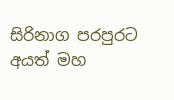සිරිනාග පරපුරට අයත් මහ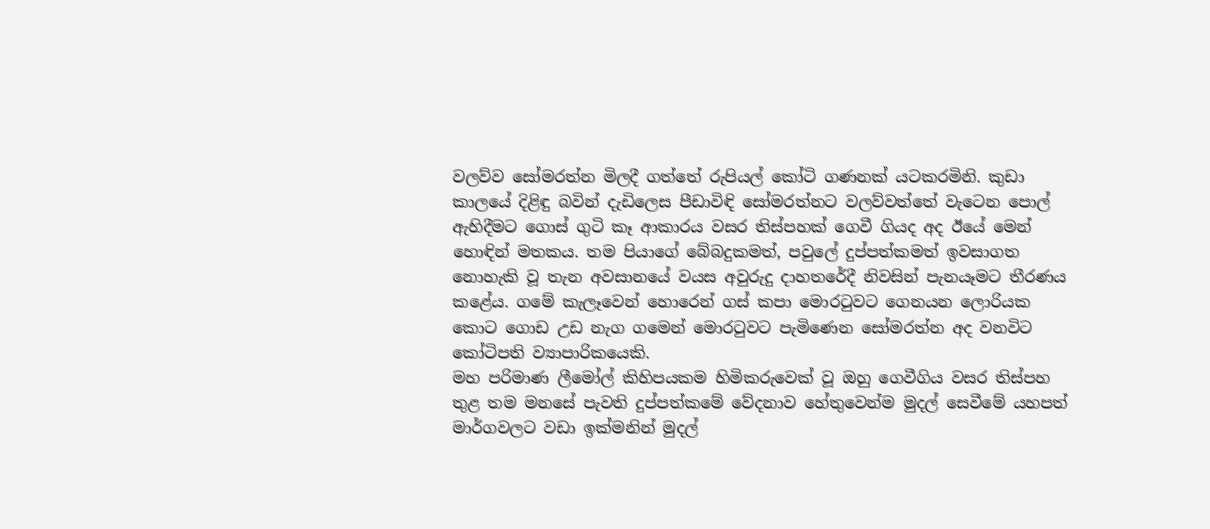වලව්ව සෝමරත්න මිලදී ගත්තේ රුපියල් කෝටි ගණනක් යටකරමිනි. කුඩා කාලයේ දිළිඳු බවින් දැඩිලෙස පීඩාවිඳි සෝමරත්නට වලව්වත්තේ වැටෙන පොල් ඇහිදීමට ගොස් ගුටි කෑ ආකාරය වසර තිස්පහක් ගෙවී ගියද අද ඊයේ මෙන් හොඳින් මතකය. තම පියාගේ බේබදුකමත්, පවුලේ දුප්පත්කමත් ඉවසාගත නොහැකි වූ තැන අවසානයේ වයස අවුරුදු දාහතරේදී නිවසින් පැනයෑමට තීරණය කළේය. ගමේ කැලෑවෙන් හොරෙන් ගස් කපා මොරටුවට ගෙනයන ලොරියක කොට ගොඩ උඩ නැග ගමෙන් මොරටුවට පැමිණෙන සෝමරත්න අද වනවිට කෝටිපති ව්‍යාපාරිකයෙකි.
මහ පරිමාණ ලීමෝල් කිහිපයකම හිමිකරුවෙක් වූ ඔහු ගෙවීගිය වසර තිස්පහ තුළ තම මනසේ පැවති දුප්පත්කමේ වේදනාව හේතුවෙන්ම මුදල් සෙවීමේ යහපත් මාර්ගවලට වඩා ඉක්මනින් මුදල්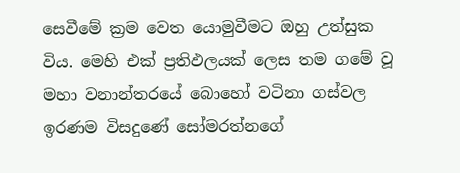සෙවීමේ ක්‍රම වෙත යොමුවීමට ඔහු උත්සුක විය. මෙහි එක් ප්‍රතිඵලයක් ලෙස තම ගමේ වූ මහා වනාන්තරයේ බොහෝ වටිනා ගස්වල ඉරණම විසදුණේ සෝමරත්නගේ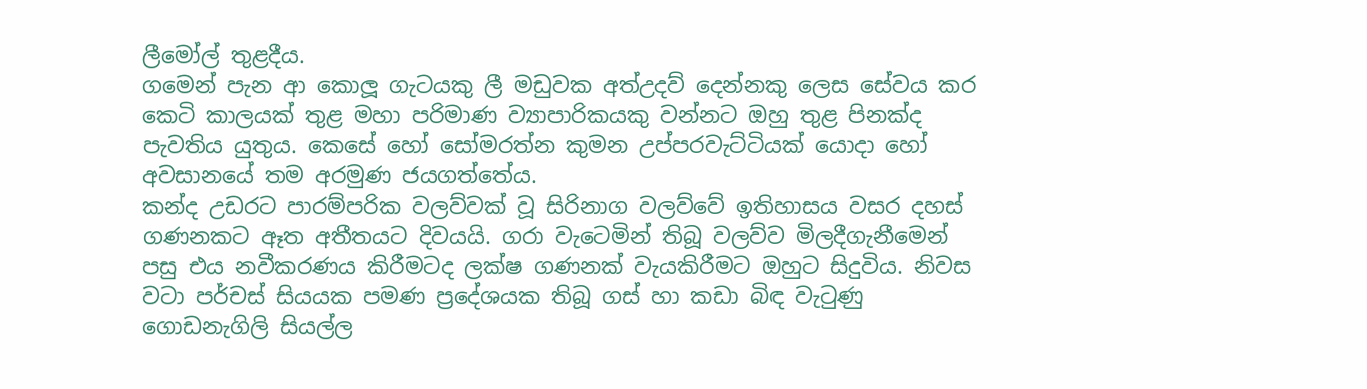ලීමෝල් තුළදීය.
ගමෙන් පැන ආ කොලූ ගැටයකු ලී මඩුවක අත්උදව් දෙන්නකු ලෙස සේවය කර කෙටි කාලයක් තුළ මහා පරිමාණ ව්‍යාපාරිකයකු වන්නට ඔහු තුළ පිනක්ද පැවතිය යුතුය. කෙසේ හෝ සෝමරත්න කුමන උප්පරවැට්ටියක් යොදා හෝ අවසානයේ තම අරමුණ ජයගත්තේය.
කන්ද උඩරට පාරම්පරික වලව්වක් වූ සිරිනාග වලව්වේ ඉතිහාසය වසර දහස් ගණනකට ඈත අතීතයට දිවයයි. ගරා වැටෙමින් තිබූ වලව්ව මිලදීගැනීමෙන් පසු එය නවීකරණය කිරීමටද ලක්ෂ ගණනක් වැයකිරීමට ඔහුට සිදුවිය. නිවස වටා පර්චස් සියයක පමණ ප්‍රදේශයක තිබූ ගස් හා කඩා බිඳ වැටුණු ගොඩනැගිලි සියල්ල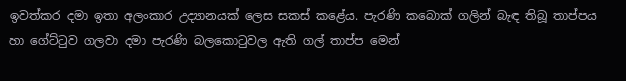ඉවත්කර දමා ඉතා අලංකාර උද්‍යානයක් ලෙස සකස් කළේය. පැරණි කබොක් ගලින් බැඳ තිබූ තාප්පය හා ගේට්ටුව ගලවා දමා පැරණි බලකොටුවල ඇති ගල් තාප්ප මෙන්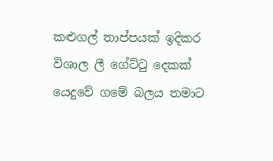කළුගල් තාප්පයක් ඉදිකර විශාල ලී ගේට්ටු දෙකක් යෙදුවේ ගමේ බලය තමාට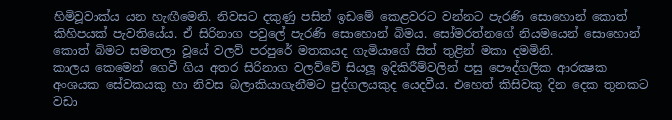හිමිවූවාක්ය යන හැඟීමෙනි. නිවසට දකුණු පසින් ඉඩමේ කෙළවරට වන්නට පැරණි සොහොන් කොත් කිහිපයක් පැවතියේය. ඒ සිරිනාග පවුලේ පැරණි සොහොන් බිමය. සෝමරත්නගේ නියමයෙන් සොහොන් කොත් බිමට සමතලා වූයේ වලව් පරපුරේ මතකයද ගැමියාගේ සිත් තුළින් මකා දමමිනි.
කාලය කෙමෙන් ගෙවී ගිය අතර සිරිනාග වලව්වේ සියලූ ඉදිකිරීම්වලින් පසු පෞද්ගලික ආරක්‍ෂක අංශයක සේවකයකු හා නිවස බලාකියාගැනීමට පුද්ගලයකුද යෙදවීය. එහෙත් කිසිවකු දින දෙක තුනකට වඩා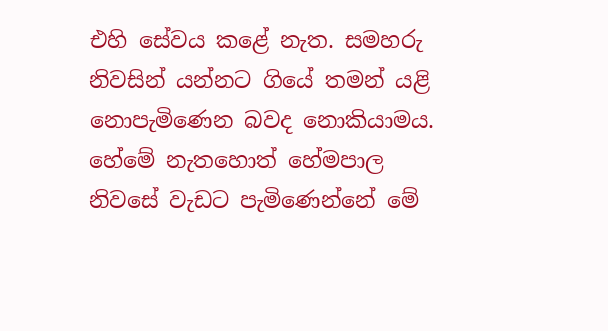එහි සේවය කළේ නැත. සමහරු නිවසින් යන්නට ගියේ තමන් යළි නොපැමිණෙන බවද නොකියාමය.
හේමේ නැතහොත් හේමපාල නිවසේ වැඩට පැමිණෙන්නේ මේ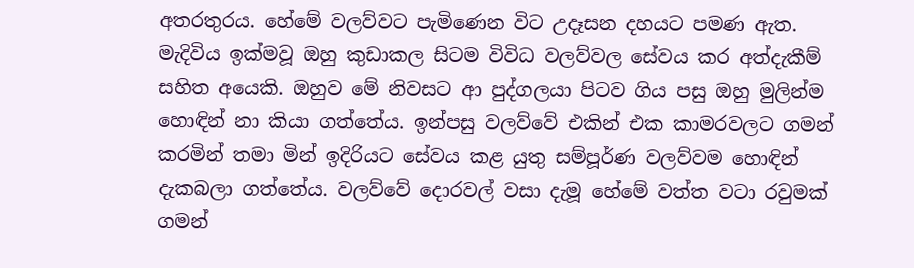අතරතුරය. හේමේ වලව්වට පැමිණෙන විට උදෑසන දහයට පමණ ඇත. මැදිවිය ඉක්මවූ ඔහු කුඩාකල සිටම විවිධ වලව්වල සේවය කර අත්දැකීම් සහිත අයෙකි. ඔහුව මේ නිවසට ආ පුද්ගලයා පිටව ගිය පසු ඔහු මුලින්ම හොඳින් නා කියා ගත්තේය. ඉන්පසු වලව්වේ එකින් එක කාමරවලට ගමන් කරමින් තමා මින් ඉදිරියට සේවය කළ යුතු සම්පූර්ණ වලව්වම හොඳින් දැකබලා ගත්තේය. වලව්වේ දොරවල් වසා දැමූ හේමේ වත්ත වටා රවුමක් ගමන්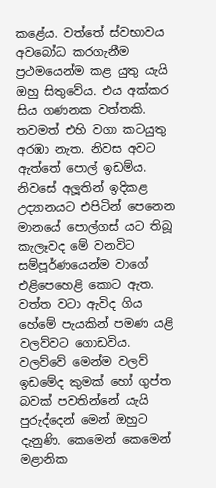කළේය. වත්තේ ස්වභාවය අවබෝධ කරගැනීම ප්‍රථමයෙන්ම කළ යුතු යැයි ඔහු සිතුවේය. එය අක්කර සිය ගණනක වත්තකි. තවමත් එහි වගා කටයුතු අරඹා නැත. නිවස අවට ඇත්තේ පොල් ඉඩම්ය. නිවසේ අලූතින් ඉදිකළ උද්‍යානයට එපිටින් පෙනෙන මානයේ පොල්ගස් යට තිබූ කැලෑවද මේ වනවිට සම්පූර්ණයෙන්ම වාගේ එළිපෙහෙළි කොට ඇත.
වත්ත වටා ඇවිද ගිය හේමේ පැයකින් පමණ යළි වලව්වට ගොඩවිය. වලව්වේ මෙන්ම වලව් ඉඩමේද කුමක් හෝ ගුප්ත බවක් පවතින්නේ යැයි පුරුද්දෙන් මෙන් ඔහුට දැනුණි. කෙමෙන් කෙමෙන් මළානික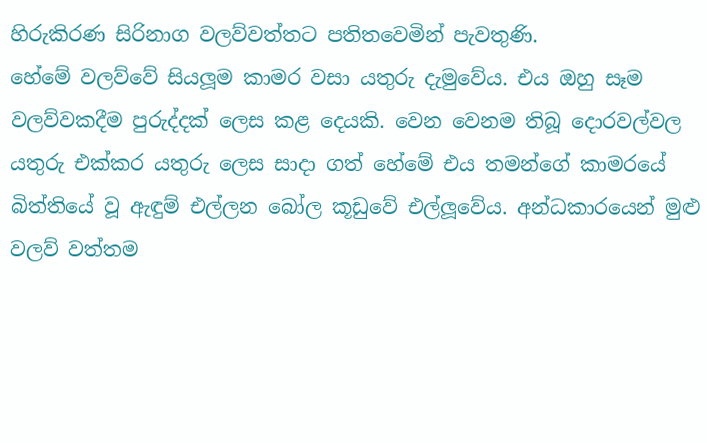හිරුකිරණ සිරිනාග වලව්වත්තට පතිතවෙමින් පැවතුණි.
හේමේ වලව්වේ සියලූම කාමර වසා යතුරු දැමුවේය. එය ඔහු සෑම වලව්වකදීම පුරුද්දක් ලෙස කළ දෙයකි. වෙන වෙනම තිබූ දොරවල්වල යතුරු එක්කර යතුරු ලෙස සාදා ගත් හේමේ එය තමන්ගේ කාමරයේ බිත්තියේ වූ ඇඳුම් එල්ලන බෝල කූඩුවේ එල්ලූවේය. අන්ධකාරයෙන් මුළු වලව් වත්තම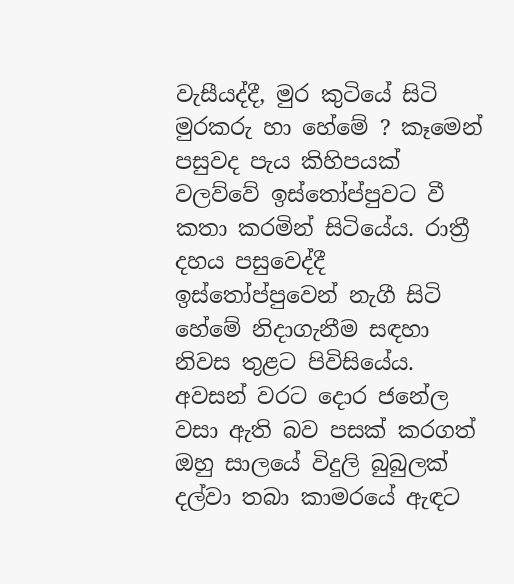වැසීයද්දී, මුර කුටියේ සිටි මුරකරු හා හේමේ ? කෑමෙන් පසුවද පැය කිහිපයක් වලව්වේ ඉස්තෝප්පුවට වී කතා කරමින් සිටියේය. රාත්‍රී දහය පසුවෙද්දී ඉස්තෝප්පුවෙන් නැගී සිටි හේමේ නිදාගැනීම සඳහා නිවස තුළට පිවිසියේය. අවසන් වරට දොර ජනේල වසා ඇති බව පසක් කරගත් ඔහු සාලයේ විදුලි බුබුලක් දල්වා තබා කාමරයේ ඇඳට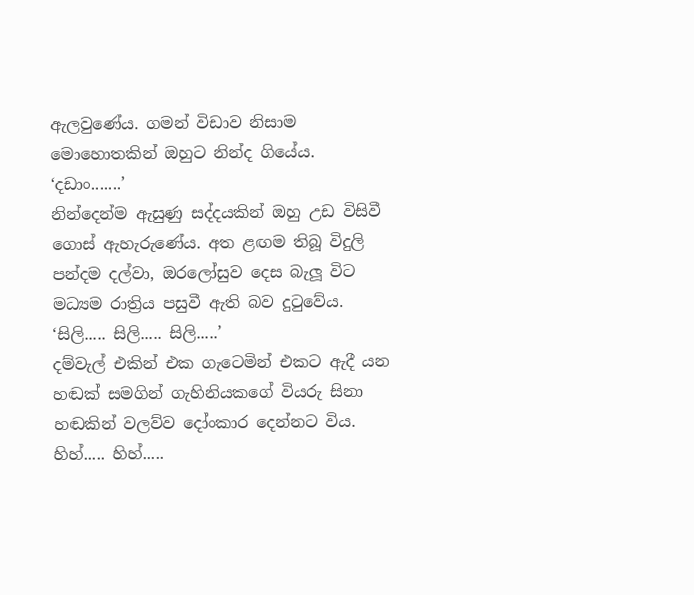ඇලවුණේය. ගමන් විඩාව නිසාම මොහොතකින් ඔහුට නින්ද ගියේය.
‘දඩාං.......’
නින්දෙන්ම ඇසුණු සද්දයකින් ඔහු උඩ විසිවී ගොස් ඇහැරුණේය. අත ළඟම තිබූ විදුලි පන්දම දල්වා, ඔරලෝසුව දෙස බැලූ විට මධ්‍යම රාත්‍රිය පසුවී ඇති බව දුටුවේය.
‘සිලි..... සිලි..... සිලි.....’
දම්වැල් එකින් එක ගැටෙමින් එකට ඇදී යන හඬක් සමගින් ගැහිනියකගේ වියරු සිනා හඬකින් වලව්ව දෝංකාර දෙන්නට විය.
හිහ්..... හිහ්.....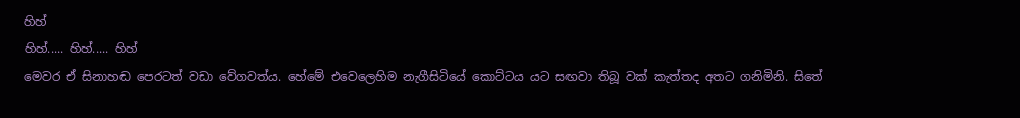හිහ්
හිහ්..... හිහ්..... හිහ්
මෙවර ඒ සිනාහඬ පෙරටත් වඩා වේගවත්ය. හේමේ එවෙලෙහිම නැගීසිටියේ කොට්ටය යට සඟවා තිබූ වක් කැත්තද අතට ගනිමිනි. සිතේ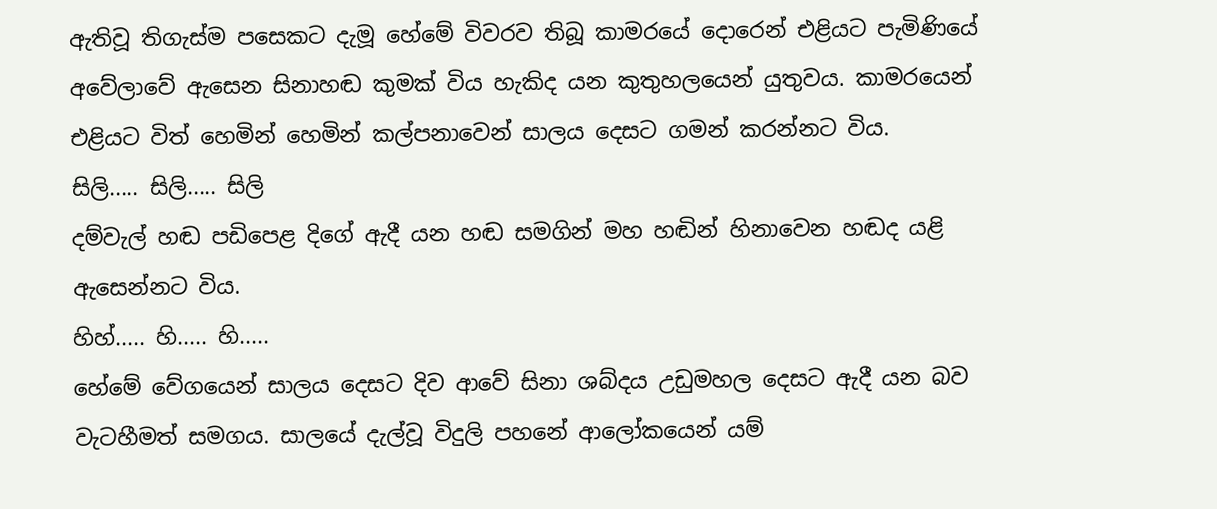ඇතිවූ තිගැස්ම පසෙකට දැමූ හේමේ විවරව තිබූ කාමරයේ දොරෙන් එළියට පැමිණියේ අවේලාවේ ඇසෙන සිනාහඬ කුමක් විය හැකිද යන කුතුහලයෙන් යුතුවය. කාමරයෙන් එළියට විත් හෙමින් හෙමින් කල්පනාවෙන් සාලය දෙසට ගමන් කරන්නට විය.
සිලි..... සිලි..... සිලි
දම්වැල් හඬ පඩිපෙළ දිගේ ඇදී යන හඬ සමගින් මහ හඬින් හිනාවෙන හඬද යළි ඇසෙන්නට විය.
හිහ්..... හි..... හි.....
හේමේ වේගයෙන් සාලය දෙසට දිව ආවේ සිනා ශබ්දය උඩුමහල දෙසට ඇදී යන බව වැටහීමත් සමගය. සාලයේ දැල්වූ විදුලි පහනේ ආලෝකයෙන් යම්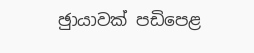ඡුායාවක් පඩිපෙළ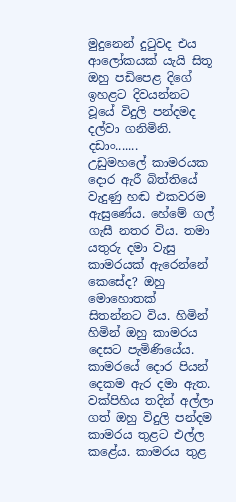මුදුනෙන් දුටුවද එය ආලෝකයක් යැයි සිතූ ඔහු පඩිපෙළ දිගේ ඉහළට දිවයන්නට වූයේ විදුලි පන්දමද දල්වා ගනිමිනි.
දඩාං.......
උඩුමහලේ කාමරයක දොර ඇරී බිත්තියේ වැදුණු හඬ එකවරම ඇසුණේය. හේමේ ගල් ගැසී නතර විය. තමා යතුරු දමා වැසු කාමරයක් ඇරෙන්නේ කෙසේද? ඔහු මොහොතක් සිතන්නට විය. හිමින් හිමින් ඔහු කාමරය දෙසට පැමිණියේය. කාමරයේ දොර පියන් දෙකම ඇර දමා ඇත. වක්පිහිය තදින් අල්ලා ගත් ඔහු විදුලි පන්දම කාමරය තුළට එල්ල කළේය. කාමරය තුළ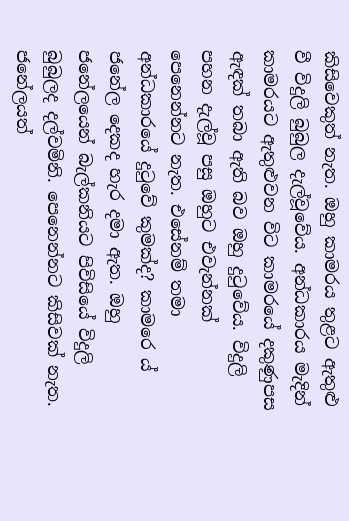කිසිවෙකුත් නැත. ඔහු කාමරය තුළට ඇතුළු වී විදුලි බුබුල දැල්වූවේය. අන්ධකාරය මැදින් කාමරයට ඇතුළුවන විට කාමරයේ දකුණුපස ඇඳක් තබා ඇති බව ඔහු දුටුවේය. විදුලි පහන දැල්වූ පසු ඔහුට එවැන්නක් පෙනෙන්නට නැත. එසේනම් තමා අන්ධකාරයේ දුටුවේ කුමක්ද? කාමරෙ ය් ජනේල දෙකද හැර දමා ඇත. ඔහු ජනේලයෙන් බැල්කනියට පිවිසියේ විදුලි බුබුලද දල්වමිනි. පෙනෙන්නට කිසිවක් නැත. ජනේලයත්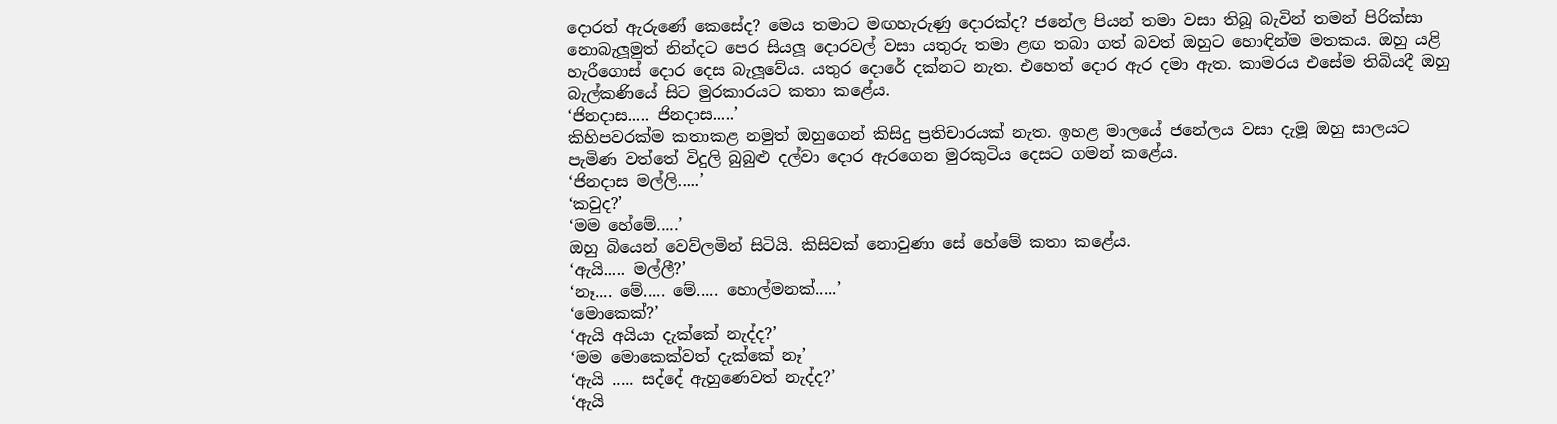දොරත් ඇරුණේ කෙසේද? මෙය තමාට මඟහැරුණු දොරක්ද? ජනේල පියන් තමා වසා තිබූ බැවින් තමන් පිරික්සා නොබැලූමුත් නින්දට පෙර සියලූ දොරවල් වසා යතුරු තමා ළඟ තබා ගත් බවත් ඔහුට හොඳින්ම මතකය. ඔහු යළි හැරීගොස් දොර දෙස බැලූවේය. යතුර දොරේ දක්නට නැත. එහෙත් දොර ඇර දමා ඇත. කාමරය එසේම තිබියදී ඔහු බැල්කණියේ සිට මුරකාරයට කතා කළේය.
‘ජිනදාස..... ජිනදාස.....’
කිහිපවරක්ම කතාකළ නමුත් ඔහුගෙන් කිසිදු ප්‍රතිචාරයක් නැත. ඉහළ මාලයේ ජනේලය වසා දැමූ ඔහු සාලයට පැමිණ වත්තේ විදුලි බුබුළු දල්වා දොර ඇරගෙන මුරකුටිය දෙසට ගමන් කළේය.
‘ජිනදාස මල්ලි.....’
‘කවුද?’
‘මම හේමේ.....’
ඔහු බියෙන් වෙව්ලමින් සිටියි. කිසිවක් නොවුණා සේ හේමේ කතා කළේය.
‘ඇයි..... මල්ලී?’
‘නෑ.... මේ..... මේ..... හොල්මනක්.....’
‘මොකෙක්?’
‘ඇයි අයියා දැක්කේ නැද්ද?’
‘මම මොකෙක්වත් දැක්කේ නෑ’
‘ඇයි ..... සද්දේ ඇහුණෙවත් නැද්ද?’
‘ඇයි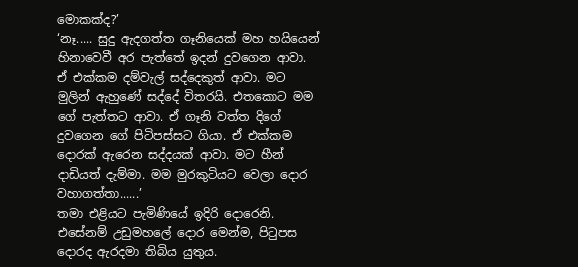මොකක්ද?’
‘නෑ..... සුදු ඇදගත්ත ගෑනියෙක් මහ හයියෙන් හිනාවෙවී අර පැත්තේ ඉදන් දුවගෙන ආවා. ඒ එක්කම දම්වැල් සද්දෙකුත් ආවා. මට මුලින් ඇහුණේ සද්දේ විතරයි. එතකොට මම ගේ පැත්තට ආවා. ඒ ගෑනි වත්ත දිගේ දුවගෙන ගේ පිටිපස්සට ගියා. ඒ එක්කම දොරක් ඇරෙන සද්දයක් ආවා. මට හීන් දාඩියත් දැම්මා. මම මුරකුටියට වෙලා දොර වහාගත්තා......’
තමා එළියට පැමිණියේ ඉදිරි දොරෙනි. එසේනම් උඩුමහලේ දොර මෙන්ම, පිටුපස දොරද ඇරදමා තිබිය යුතුය.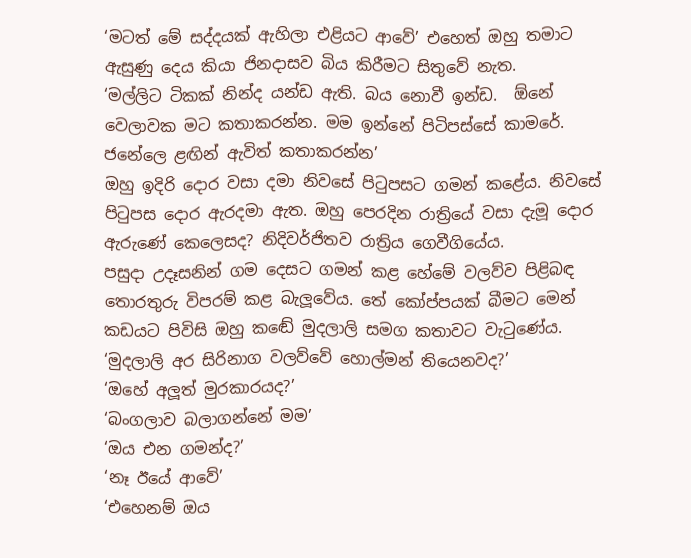‘මටත් මේ සද්දයක් ඇහිලා එළියට ආවේ’ එහෙත් ඔහු තමාට ඇසුණු දෙය කියා ජිනදාසව බිය කිරීමට සිතුවේ නැත.
‘මල්ලිට ටිකක් නින්ද යන්ඩ ඇති. බය නොවී ඉන්ඩ.  ඕනේ වෙලාවක මට කතාකරන්න. මම ඉන්නේ පිටිපස්සේ කාමරේ. ජනේලෙ ළඟින් ඇවිත් කතාකරන්න’
ඔහු ඉදිරි දොර වසා දමා නිවසේ පිටුපසට ගමන් කළේය. නිවසේ පිටුපස දොර ඇරදමා ඇත. ඔහු පෙරදින රාත්‍රියේ වසා දැමූ දොර ඇරුණේ කෙලෙසද? නිදිවර්ජිතව රාත්‍රිය ගෙවීගියේය.
පසුදා උදෑසනින් ගම දෙසට ගමන් කළ හේමේ වලව්ව පිළිබඳ තොරතුරු විපරම් කළ බැලූවේය. තේ කෝප්පයක් බීමට මෙන් කඩයට පිවිසි ඔහු කඬේ මුදලාලි සමග කතාවට වැටුණේය.
‘මුදලාලි අර සිරිනාග වලව්වේ හොල්මන් තියෙනවද?’
‘ඔහේ අලූත් මුරකාරයද?’
‘බංගලාව බලාගන්නේ මම’
‘ඔය එන ගමන්ද?’
‘නෑ ඊයේ ආවේ’
‘එහෙනම් ඔය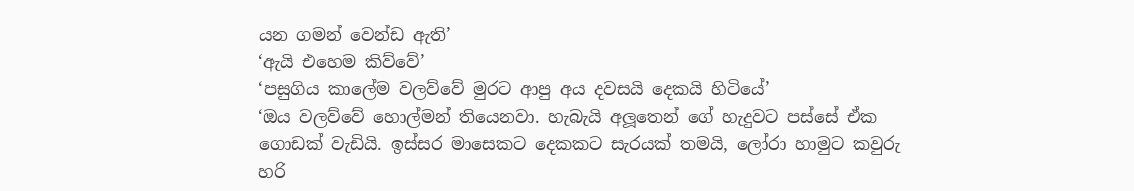යන ගමන් වෙන්ඩ ඇති’
‘ඇයි එහෙම කිව්වේ’
‘පසුගිය කාලේම වලව්වේ මුරට ආපු අය දවසයි දෙකයි හිටියේ’
‘ඔය වලව්වේ හොල්මන් තියෙනවා. හැබැයි අලූතෙන් ගේ හැදුවට පස්සේ ඒක ගොඩක් වැඩියි. ඉස්සර මාසෙකට දෙකකට සැරයක් තමයි, ලෝරා හාමුට කවුරු හරි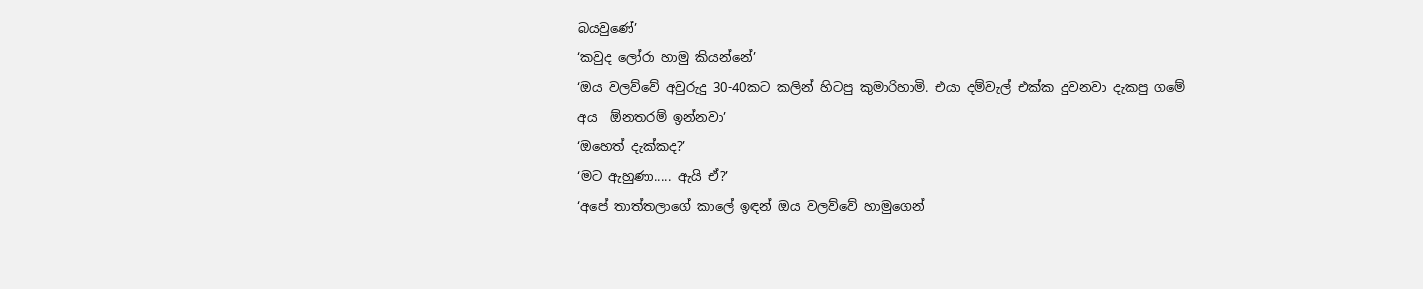බයවුණේ’
‘කවුද ලෝරා හාමු කියන්නේ’
‘ඔය වලව්වේ අවුරුදු 30-40කට කලින් හිටපු කුමාරිහාමි. එයා දම්වැල් එක්ක දුවනවා දැකපු ගමේ අය  ඕනතරම් ඉන්නවා’
‘ඔහෙත් දැක්කද?’
‘මට ඇහුණා..... ඇයි ඒ?’
‘අපේ තාත්තලාගේ කාලේ ඉඳන් ඔය වලව්වේ හාමුගෙන්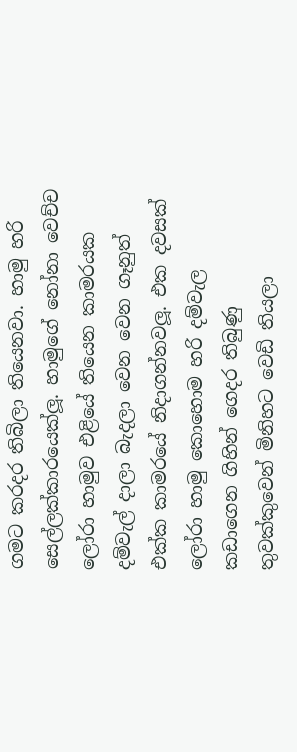ගමට කරදර තිබිලා තියෙනවා. හාමු හරි සෙල්ලක්කාරයෙක්ලූ. හාමුගේ නෝනා වෙච්ච ලෝරා හාමුව එළියේ තියෙන කාමරයක දම්වැල් දාලා බැදලා වෙන වෙන ගෑනුත් එක්ක කාමරයේ නිදාගන්නවලූ. එක දවසක් ලෝරා හාමු කොහොම හරි දම්වැල කඩාගෙන ගිහින් ගෙදර තිබුණු තුවක්කුවෙන් මිනිහට වෙඩි තියලා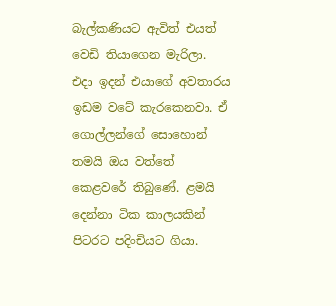බැල්කණියට ඇවිත් එයත් වෙඩි තියාගෙන මැරිලා. එදා ඉදන් එයාගේ අවතාරය ඉඩම වටේ කැරකෙනවා. ඒ ගොල්ලන්ගේ සොහොන් තමයි ඔය වත්තේ කෙළවරේ තිබුණේ. ළමයි දෙන්නා ටික කාලයකින් පිටරට පදිංචියට ගියා.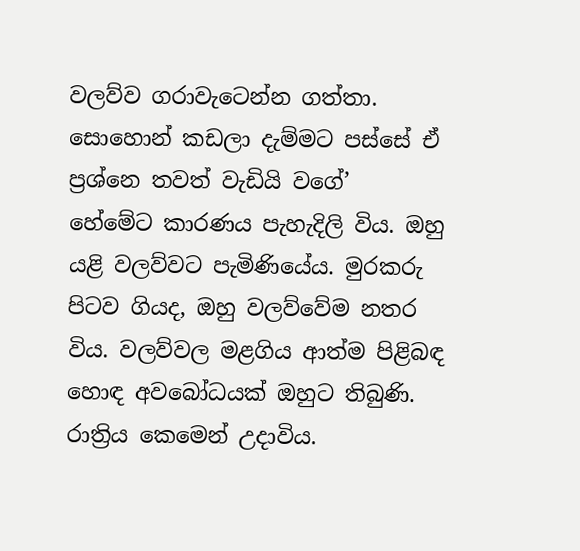වලව්ව ගරාවැටෙන්න ගත්තා. සොහොන් කඩලා දැම්මට පස්සේ ඒ ප්‍රශ්නෙ තවත් වැඩියි වගේ’
හේමේට කාරණය පැහැදිලි විය. ඔහු යළි වලව්වට පැමිණියේය. මුරකරු පිටව ගියද, ඔහු වලව්වේම නතර විය. වලව්වල මළගිය ආත්ම පිළිබඳ හොඳ අවබෝධයක් ඔහුට තිබුණි. රාත්‍රිය කෙමෙන් උදාවිය.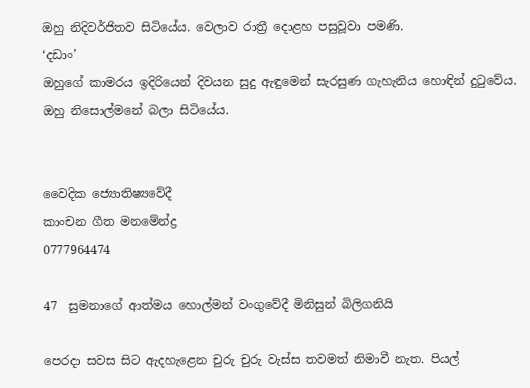ඔහු නිදිවර්ජිතව සිටියේය. වෙලාව රාත්‍රී දොළහ පසුවූවා පමණි.
‘දඩාං’
ඔහුගේ කාමරය ඉදිරියෙන් දිවයන සුදු ඇඳුමෙන් සැරසුණ ගැහැනිය හොඳින් දුටුවේය. ඔහු නිසොල්මනේ බලා සිටියේය.


වෛදික ජ්‍යොතිෂ්‍යවේදී
කාංචන ගීත මනමේන්ද්‍ර
0777964474

47  සුමනාගේ ආත්මය හොල්මන් වංගුවේදී මිනිසුන් බිලිගනියි

පෙරදා සවස සිට ඇදහැළෙන චුරු චුරු වැස්ස තවමත් නිමාවී නැත. පියල්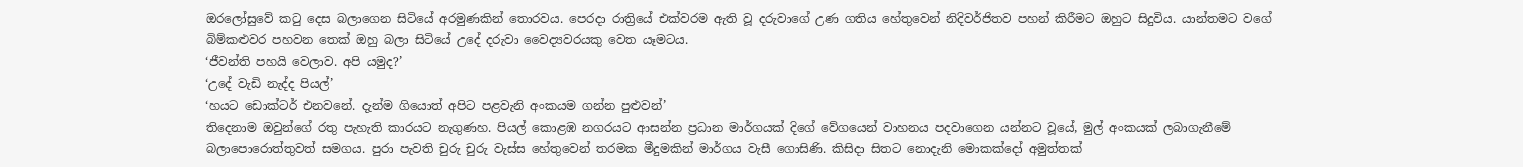ඔරලෝසුවේ කටු දෙස බලාගෙන සිටියේ අරමුණකින් තොරවය. පෙරදා රාත්‍රියේ එක්වරම ඇති වූ දරුවාගේ උණ ගතිය හේතුවෙන් නිදිවර්ජිතව පහන් කිරීමට ඔහුට සිදුවිය. යාන්තමට වගේ බිම්කළුවර පහවන තෙක් ඔහු බලා සිටියේ උදේ දරුවා වෛද්‍යවරයකු වෙත යෑමටය.
‘ජීවන්ති පහයි වෙලාව. අපි යමුද?’
‘උදේ වැඩි නැද්ද පියල්’
‘හයට ඩොක්ටර් එනවනේ. දැන්ම ගියොත් අපිට පළවැනි අංකයම ගන්න පුළුවන්’
තිදෙනාම ඔවුන්ගේ රතු පැහැති කාරයට නැගුණහ. පියල් කොළඹ නගරයට ආසන්න ප්‍රධාන මාර්ගයක් දිගේ වේගයෙන් වාහනය පදවාගෙන යන්නට වූයේ, මුල් අංකයක් ලබාගැනීමේ බලාපොරොත්තුවත් සමගය. පුරා පැවති චුරු චුරු වැස්ස හේතුවෙන් තරමක මීදුමකින් මාර්ගය වැසී ගොසිණි. කිසිදා සිතට නොදැනි මොකක්දෝ අමුත්තක්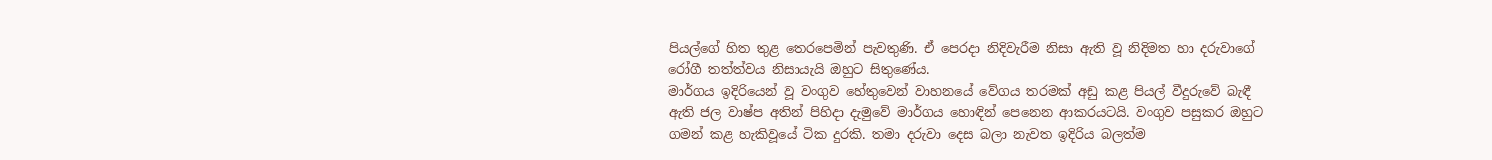පියල්ගේ හිත තුළ තෙරපෙමින් පැවතුණි. ඒ පෙරදා නිදිවැරීම නිසා ඇති වූ නිදිමත හා දරුවාගේ රෝගී තත්ත්වය නිසායැයි ඔහුට සිතුණේය.
මාර්ගය ඉදිරියෙන් වූ වංගුව හේතුවෙන් වාහනයේ වේගය තරමක් අඩු කළ පියල් වීදුරුවේ බැඳී ඇති ජල වාෂ්ප අතින් පිහිදා දැමුවේ මාර්ගය හොඳින් පෙනෙන ආකරයටයි. වංගුව පසුකර ඔහුට ගමන් කළ හැකිවූයේ ටික දුරකි. තමා දරුවා දෙස බලා නැවත ඉදිරිය බලත්ම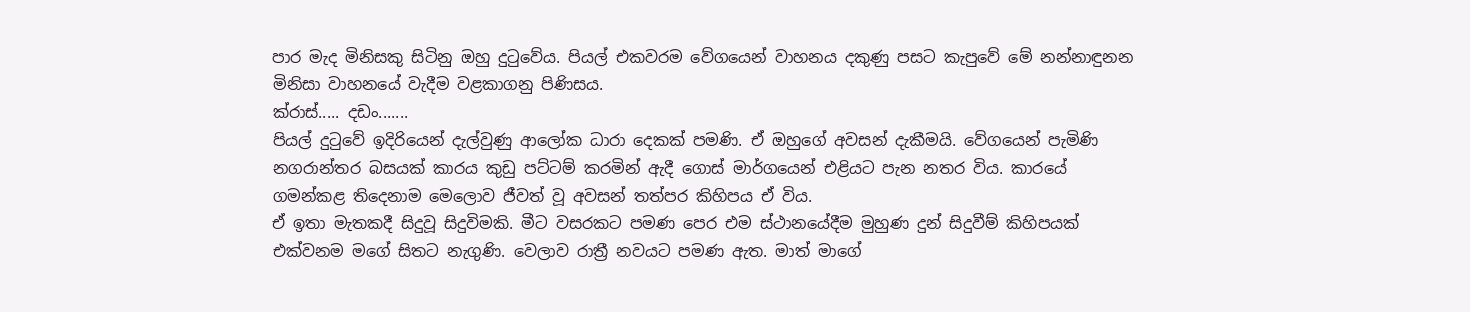පාර මැද මිනිසකු සිටිනු ඔහු දුටුවේය. පියල් එකවරම වේගයෙන් වාහනය දකුණු පසට කැපුවේ මේ නන්නාඳුනන මිනිසා වාහනයේ වැදීම වළකාගනු පිණිසය.
ක්රාස්..... දඩං.......
පියල් දුටුවේ ඉදිරියෙන් දැල්වුණු ආලෝක ධාරා දෙකක් පමණි. ඒ ඔහුගේ අවසන් දැකීමයි. වේගයෙන් පැමිණි නගරාන්තර බසයක් කාරය කුඩු පට්ටම් කරමින් ඇදී ගොස් මාර්ගයෙන් එළියට පැන නතර විය. කාරයේ ගමන්කළ තිදෙනාම මෙලොව ජීවත් වූ අවසන් තත්පර කිහිපය ඒ විය.
ඒ ඉතා මැතකදී සිදුවූ සිදුවිමකි. මීට වසරකට පමණ පෙර එම ස්ථානයේදීම මුහුණ දුන් සිදුවීම් කිහිපයක් එක්වනම මගේ සිතට නැගුණි. වෙලාව රාත්‍රී නවයට පමණ ඇත. මාත් මාගේ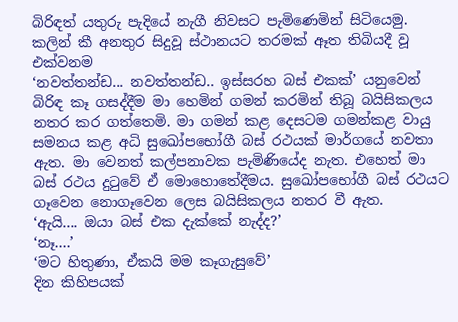බිරිඳත් යතුරු පැදියේ නැගී නිවසට පැමිණෙමින් සිටියෙමු. කලින් කී අනතුර සිදුවූ ස්ථානයට තරමක් ඈත තිබියදී වූ එක්වනම
‘නවත්තන්ඩ... නවත්තන්ඩ.. ඉස්සරහ බස් එකක්’ යනුවෙන් බිරිඳ කෑ ගසද්දීම මා හෙමින් ගමන් කරමින් තිබූ බයිසිකලය නතර කර ගත්තෙමි. මා ගමන් කළ දෙසටම ගමන්කළ වායු සමනය කළ අධි සුඛෝපභෝගී බස් රථයක් මාර්ගයේ නවතා ඇත. මා වෙනත් කල්පනාවක පැමිණියේද නැත. එහෙත් මා බස් රථය දුටුවේ ඒ මොහොතේදීමය. සුඛෝපභෝගී බස් රථයට ගෑවෙන නොගෑවෙන ලෙස බයිසිකලය නතර වී ඇත.
‘ඇයි.... ඔයා බස් එක දැක්කේ නැද්ද?’
‘නෑ....’
‘මට හිතුණා, ඒකයි මම කෑගැසුවේ’
දින කිහිපයක්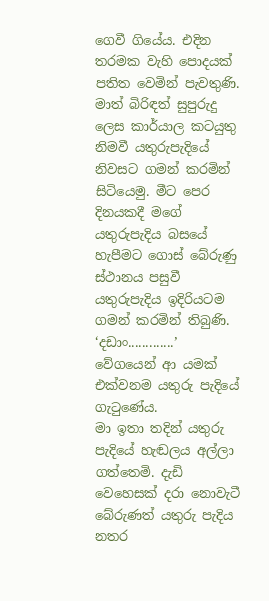ගෙවී ගියේය. එදින තරමක වැහි පොදයක් පතිත වෙමින් පැවතුණි. මාත් බිරිඳත් සුපුරුදු ලෙස කාර්යාල කටයුතු නිමවී යතුරුපැදියේ නිවසට ගමන් කරමින් සිටියෙමු. මීට පෙර දිනයකදී මගේ යතුරුපැදිය බසයේ හැපීමට ගොස් බේරුණු ස්ථානය පසුවී යතුරුපැදිය ඉදිරියටම ගමන් කරමින් තිබුණි.
‘දඩාං.............’
වේගයෙන් ආ යමක් එක්වනම යතුරු පැදියේ ගැටුණේය.
මා ඉතා තදින් යතුරු පැදියේ හැඬලය අල්ලා ගත්තෙමි. දැඩි වෙහෙසක් දරා නොවැටී බේරුණත් යතුරු පැදිය නතර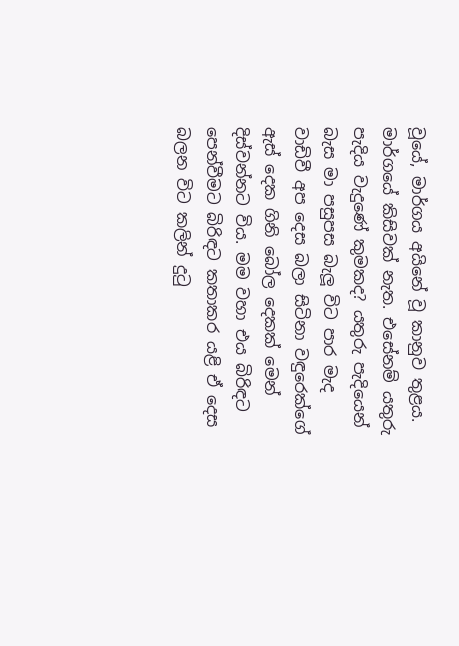වූයේ, මාර්ගය අයිනේ වූ කානුව තුළය. මාර්ගයේ කිසිවක් නැත. එසේනම් යතුරු පැදිය වැදුණේ කුමකද? යතුරු පැදියෙන් බැස මා පසුපස බැලූ විට පාර මැද වාඩිවී අප දෙස බලා සිටිනා වඳුරෙක්ගේ ඇස් දෙක ගිනි බෝල දෙකක් මෙන් දිස්වන්නට විය. මම වහා එය බිරිඳට පෙන්වීමට බිරිඳට කතාකර යළි ඒ දෙස බලන විට කලින් දුටු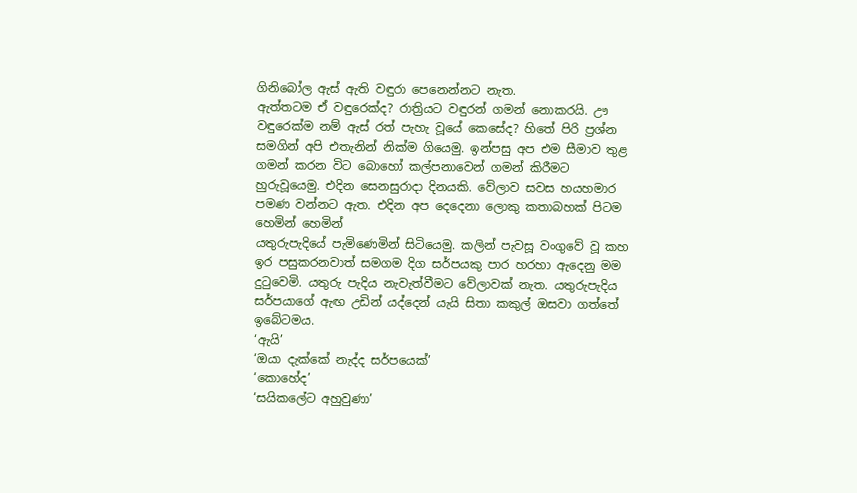ගිනිබෝල ඇස් ඇති වඳුරා පෙනෙන්නට නැත.
ඇත්තටම ඒ වඳුරෙක්ද? රාත්‍රියට වඳුරන් ගමන් නොකරයි. ඌ වඳුරෙක්ම නම් ඇස් රත් පැහැ වූයේ කෙසේද? හිතේ පිරි ප්‍රශ්න සමගින් අපි එතැනින් නික්ම ගියෙමු. ඉන්පසු අප එම සීමාව තුළ ගමන් කරන විට බොහෝ කල්පනාවෙන් ගමන් කිරීමට හුරුවූයෙමු. එදින සෙනසුරාදා දිනයකි. වේලාව සවස හයහමාර පමණ වන්නට ඇත. එදින අප දෙදෙනා ලොකු කතාබහක් පිටම හෙමින් හෙමින්
යතුරුපැදියේ පැමිණෙමින් සිටියෙමු. කලින් පැවසූ වංගුවේ වූ කහ ඉර පසුකරනවාත් සමගම දිග සර්පයකු පාර හරහා ඇදෙනු මම දුටුවෙමි. යතුරු පැදිය නැවැත්වීමට වේලාවක් නැත. යතුරුපැදිය සර්පයාගේ ඇඟ උඩින් යද්දෙන් යැයි සිතා කකුල් ඔසවා ගත්තේ ඉබේටමය.
‘ඇයි’
‘ඔයා දැක්කේ නැද්ද සර්පයෙක්’
‘කොහේද’
‘සයිකලේට අහුවුණා’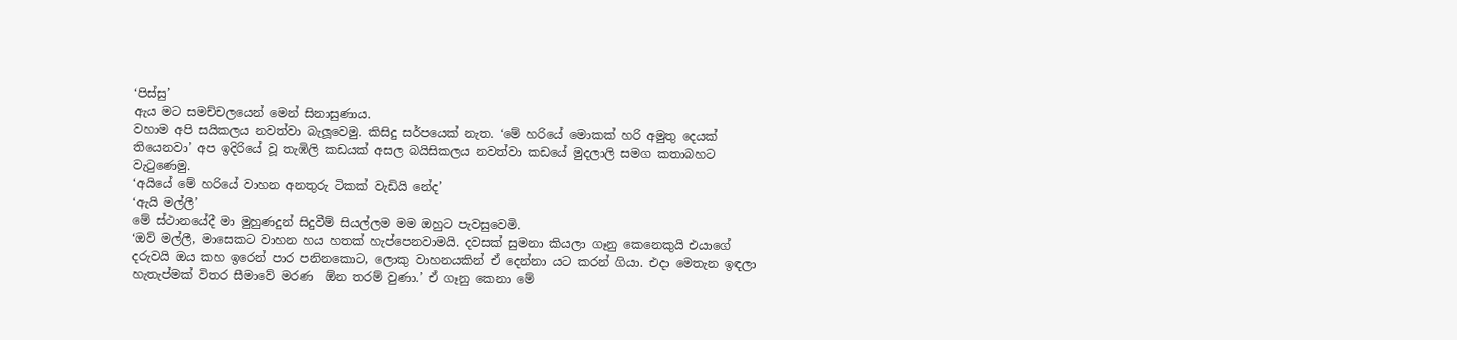‘පිස්සු’
ඇය මට සමච්චලයෙන් මෙන් සිනාසුණාය.
වහාම අපි සයිකලය නවත්වා බැලූවෙමු. කිසිදු සර්පයෙක් නැත. ‘මේ හරියේ මොකක් හරි අමුතු දෙයක් තියෙනවා’ අප ඉදිරියේ වූ තැඹිලි කඩයක් අසල බයිසිකලය නවත්වා කඩයේ මුදලාලි සමග කතාබහට වැටුණෙමු.
‘අයියේ මේ හරියේ වාහන අනතුරු ටිකක් වැඩියි නේද’
‘ඇයි මල්ලී’
මේ ස්ථානයේදී මා මුහුණදුන් සිදුවීම් සියල්ලම මම ඔහුට පැවසුවෙමි.
‘ඔව් මල්ලී, මාසෙකට වාහන හය හතක් හැප්පෙනවාමයි. දවසක් සුමනා කියලා ගෑනු කෙනෙකුයි එයාගේ දරුවයි ඔය කහ ඉරෙන් පාර පනිනකොට, ලොකු වාහනයකින් ඒ දෙන්නා යට කරන් ගියා. එදා මෙතැන ඉඳලා හැතැප්මක් විතර සීමාවේ මරණ  ඕන තරම් වුණා.’ ඒ ගෑනු කෙනා මේ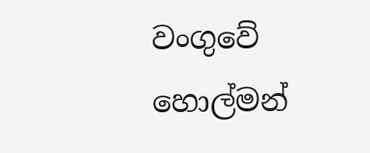වංගුවේ හොල්මන්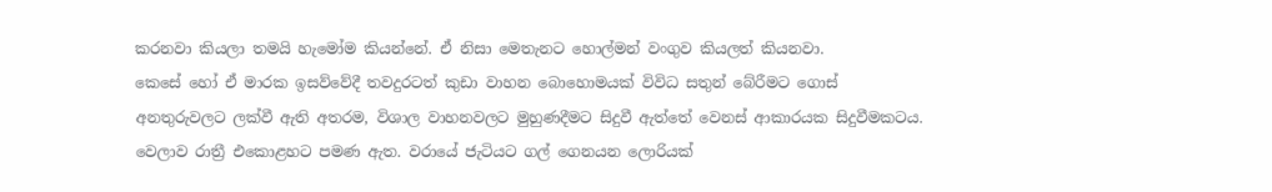කරනවා කියලා තමයි හැමෝම කියන්නේ. ඒ නිසා මෙතැනට හොල්මන් වංගුව කියලත් කියනවා.
කෙසේ හෝ ඒ මාරක ඉසව්වේදී තවදුරටත් කුඩා වාහන බොහොමයක් විවිධ සතුන් බේරීමට ගොස් අනතුරුවලට ලක්වී ඇති අතරම, විශාල වාහනවලට මුහුණදීමට සිදුවී ඇත්තේ වෙනස් ආකාරයක සිදුවීමකටය.
වෙලාව රාත්‍රී එකොළහට පමණ ඇත. වරායේ ජැටියට ගල් ගෙනයන ලොරියක්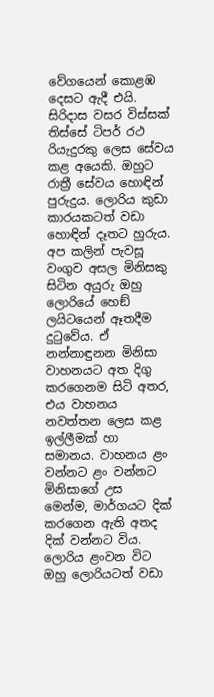වේගයෙන් කොළඹ දෙසට ඇදී එයි. සිරිදාස වසර විස්සක් තිස්සේ ටිපර් රථ රියැදුරකු ලෙස සේවය කළ අයෙකි. ඔහුට රාත්‍රී සේවය හොඳින් පුරුදුය. ලොරිය කුඩා කාරයකටත් වඩා හොඳින් දෑතට හුරුය. අප කලින් පැවසූ වංගුව අසල මිනිසකු සිටින අයුරු ඔහු ලොරියේ හෙඞ් ලයිටයෙන් ඈතදීම දුටුවේය. ඒ නන්නාඳුනන මිනිසා වාහනයට අත දිගු කරගෙනම සිටි අතර, එය වාහනය නවත්තන ලෙස කළ ඉල්ලීමක් හා සමානය. වාහනය ළං වන්නට ළං වන්නට මිනිසාගේ උස මෙන්ම, මාර්ගයට දික් කරගෙන ඇති අතද දික් වන්නට විය. ලොරිය ළංවන විට ඔහු ලොරියටත් වඩා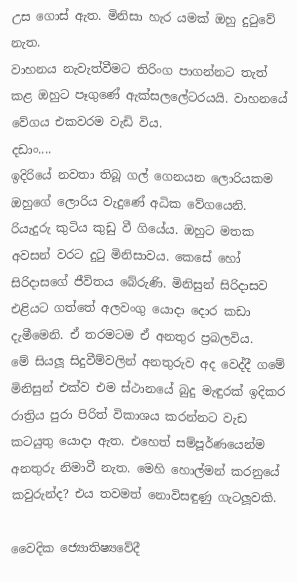උස ගොස් ඇත. මිනිසා හැර යමක් ඔහු දුටුවේ නැත.
වාහනය නැවැත්වීමට තිරිංග පාගන්නට තැත් කළ ඔහුට පෑගුණේ ඇක්සලලේටරයයි. වාහනයේ වේගය එකවරම වැඩි විය.
දඩාං....
ඉදිරියේ නවතා තිබූ ගල් ගෙනයන ලොරියකම ඔහුගේ ලොරිය වැදුණේ අධික වේගයෙනි. රියැදුරු කුටිය කුඩු වී ගියේය. ඔහුට මතක අවසන් වරට දුටු මිනිසාවය. කෙසේ හෝ සිරිදාසගේ ජීවිතය බේරුණි. මිනිසුන් සිරිදාසව එළියට ගත්තේ අලවංගු යොදා දොර කඩා දැමීමෙනි. ඒ තරමටම ඒ අනතුර ප්‍රබලවිය.
මේ සියලූ සිදුවීම්වලින් අනතුරුව අද වෙද්දී ගමේ මිනිසුන් එක්ව එම ස්ථානයේ බුදු මැඳුරක් ඉදිකර රාත්‍රිය පුරා පිරිත් විකාශය කරන්නට වැඩ කටයුතු යොදා ඇත. එහෙත් සම්පූර්ණයෙන්ම අනතුරු නිමාවී නැත. මෙහි හොල්මන් කරනුයේ කවුරුන්ද? එය තවමත් නොවිසඳුණු ගැටලූවකි.

වෛදික ජ්‍යොතිෂ්‍යවේදී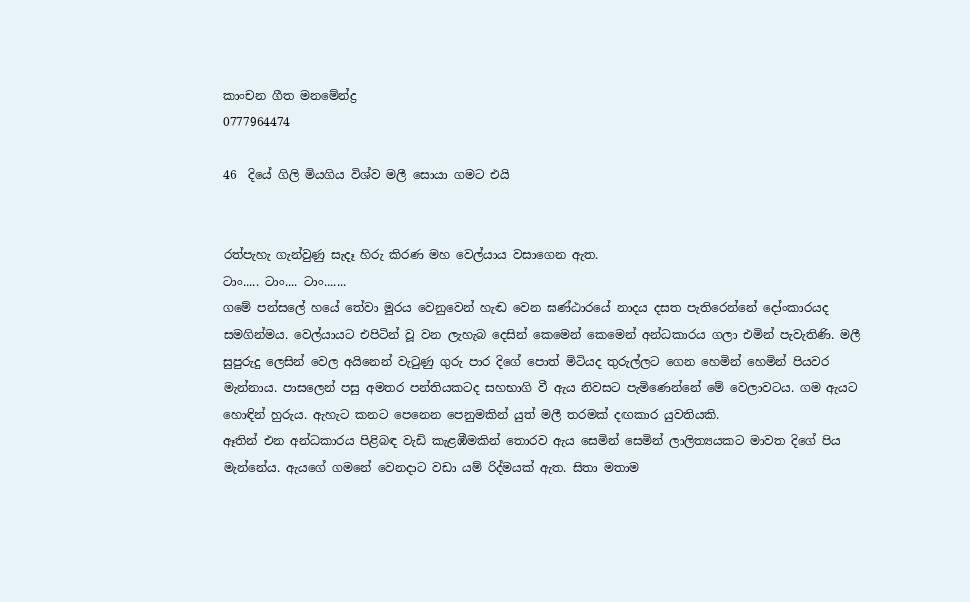කාංචන ගීත මනමේන්ද්‍ර
0777964474

46  දියේ ගිලි මියගිය විශ්ව මලී සොයා ගමට එයි


රත්පැහැ ගැන්වුණු සැදෑ හිරු කිරණ මහ වෙල්යාය වසාගෙන ඇත.
ටාං..... ටාං.... ටාං.......
ගමේ පන්සලේ හයේ තේවා මුරය වෙනුවෙන් හැඬ වෙන ඝණ්ඨාරයේ නාදය දසත පැතිරෙන්නේ දෝංකාරයද සමගින්මය. වෙල්යායට එපිටින් වූ වන ලැහැබ දෙසින් කෙමෙන් කෙමෙන් අන්ධකාරය ගලා එමින් පැවැතිණි. මලී සුපුරුදු ලෙසින් වෙල අයිනෙන් වැටුණු ගුරු පාර දිගේ පොත් මිටියද තුරුල්ලට ගෙන හෙමින් හෙමින් පියවර මැන්නාය. පාසලෙන් පසු අමතර පන්තියකටද සහභාගි වී ඇය නිවසට පැමිණෙන්නේ මේ වෙලාවටය. ගම ඇයට හොඳින් හුරුය. ඇහැට කනට පෙනෙන පෙනුමකින් යුත් මලී තරමක් දඟකාර යුවතියකි.
ඈතින් එන අන්ධකාරය පිළිබඳ වැඩි කැළඹීමකින් තොරව ඇය සෙමින් සෙමින් ලාලිත්‍යයකට මාවත දිගේ පිය මැන්නේය. ඇයගේ ගමනේ වෙනදාට වඩා යම් රිද්මයක් ඇත. සිතා මතාම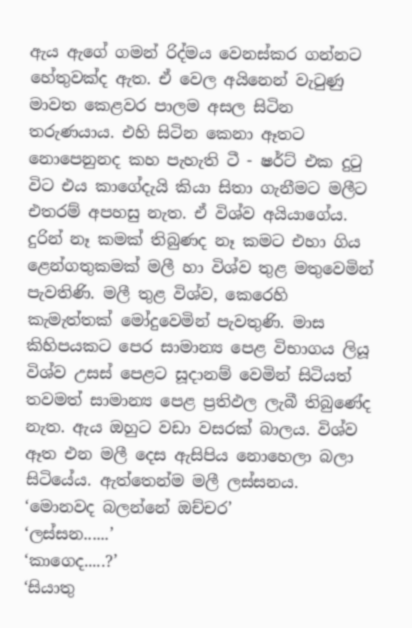ඇය ඇගේ ගමන් රිද්මය වෙනස්කර ගන්නට හේතුවක්ද ඇත. ඒ වෙල අයිනෙන් වැටුණු මාවත කෙළවර පාලම අසල සිටින තරුණයාය. එහි සිටින කෙනා ඈතට නොපෙනුනද කහ පැහැති ටී - ෂර්ට් එක දුටු විට එය කාගේදැයි කියා සිතා ගැනීමට මලීට එතරම් අපහසු නැත. ඒ විශ්ව අයියාගේය.
දුරින් නෑ කමක් තිබුණද නෑ කමට එහා ගිය ළෙන්ගතුකමක් මලී හා විශ්ව තුළ මතුවෙමින් පැවතිණි. මලී තුළ විශ්ව, කෙරෙහි කැමැත්තක් මෝදුවෙමින් පැවතුණි. මාස කිහිපයකට පෙර සාමාන්‍ය පෙළ විභාගය ලියූ විශ්ව උසස් පෙළට සූදානම් වෙමින් සිටියත් තවමත් සාමාන්‍ය පෙළ ප්‍රතිඵල ලැබී තිබුණේද නැත. ඇය ඔහුට වඩා වසරක් බාලය. විශ්ව ඈත එන මලී දෙස ඇසිපිය නොහෙලා බලා සිටියේය. ඇත්තෙන්ම මලී ලස්සනය.
‘මොනවද බලන්නේ ඔච්චර’
‘ලස්සන......’
‘කාගෙද.....?’
‘සියාතු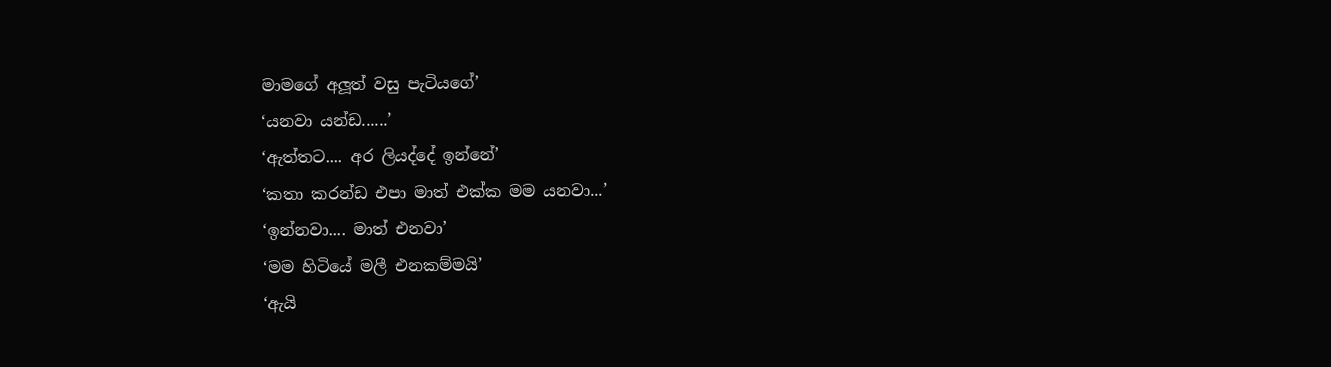මාමගේ අලූත් වසු පැටියගේ’
‘යනවා යන්ඩ......’
‘ඇත්තට.... අර ලියද්දේ ඉන්නේ’
‘කතා කරන්ඩ එපා මාත් එක්ක මම යනවා...’
‘ඉන්නවා.... මාත් එනවා’
‘මම හිටියේ මලී එනකම්මයි’
‘ඇයි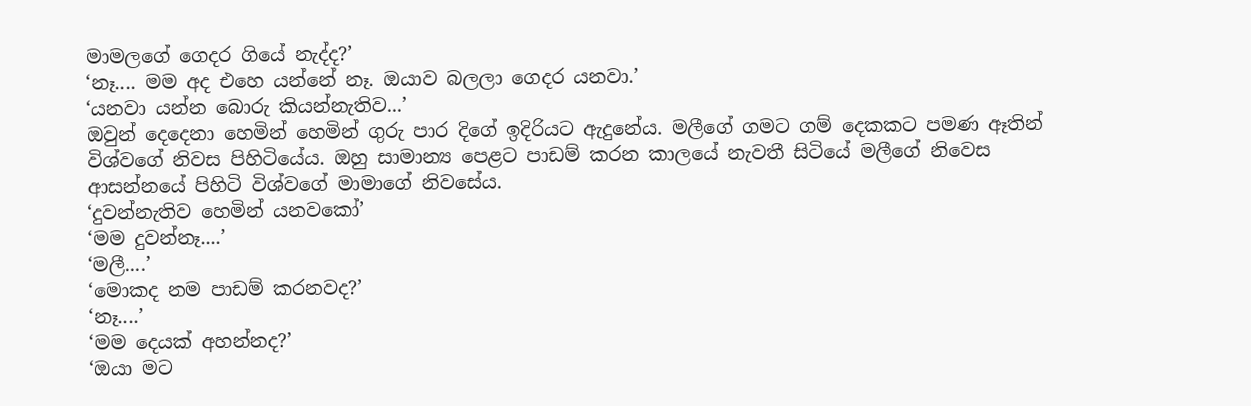මාමලගේ ගෙදර ගියේ නැද්ද?’
‘නෑ.... මම අද එහෙ යන්නේ නෑ. ඔයාව බලලා ගෙදර යනවා.’
‘යනවා යන්න බොරු කියන්නැතිව...’
ඔවුන් දෙදෙනා හෙමින් හෙමින් ගුරු පාර දිගේ ඉදිරියට ඇදුනේය. මලීගේ ගමට ගම් දෙකකට පමණ ඈතින් විශ්වගේ නිවස පිහිටියේය. ඔහු සාමාන්‍ය පෙළට පාඩම් කරන කාලයේ නැවතී සිටියේ මලීගේ නිවෙස ආසන්නයේ පිහිටි විශ්වගේ මාමාගේ නිවසේය.
‘දුවන්නැතිව හෙමින් යනවකෝ’
‘මම දුවන්නෑ....’
‘මලී....’
‘මොකද නම පාඩම් කරනවද?’
‘නෑ....’
‘මම දෙයක් අහන්නද?’
‘ඔයා මට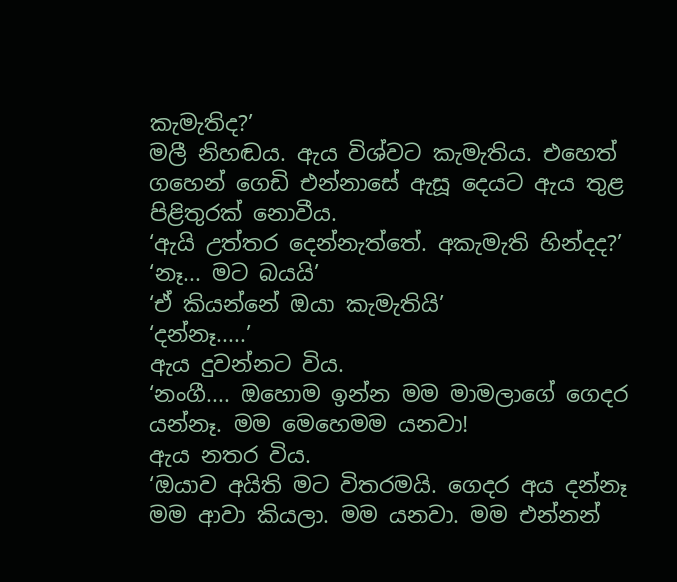කැමැතිද?’
මලී නිහඬය. ඇය විශ්වට කැමැතිය. එහෙත් ගහෙන් ගෙඩි එන්නාසේ ඇසූ දෙයට ඇය තුළ පිළිතුරක් නොවීය.
‘ඇයි උත්තර දෙන්නැත්තේ. අකැමැති හින්දද?’
‘නෑ... මට බයයි’
‘ඒ කියන්නේ ඔයා කැමැතියි’
‘දන්නෑ.....’
ඇය දුවන්නට විය.
‘නංගී.... ඔහොම ඉන්න මම මාමලාගේ ගෙදර යන්නෑ. මම මෙහෙමම යනවා!
ඇය නතර විය.
‘ඔයාව අයිති මට විතරමයි. ගෙදර අය දන්නෑ මම ආවා කියලා. මම යනවා. මම එන්නන්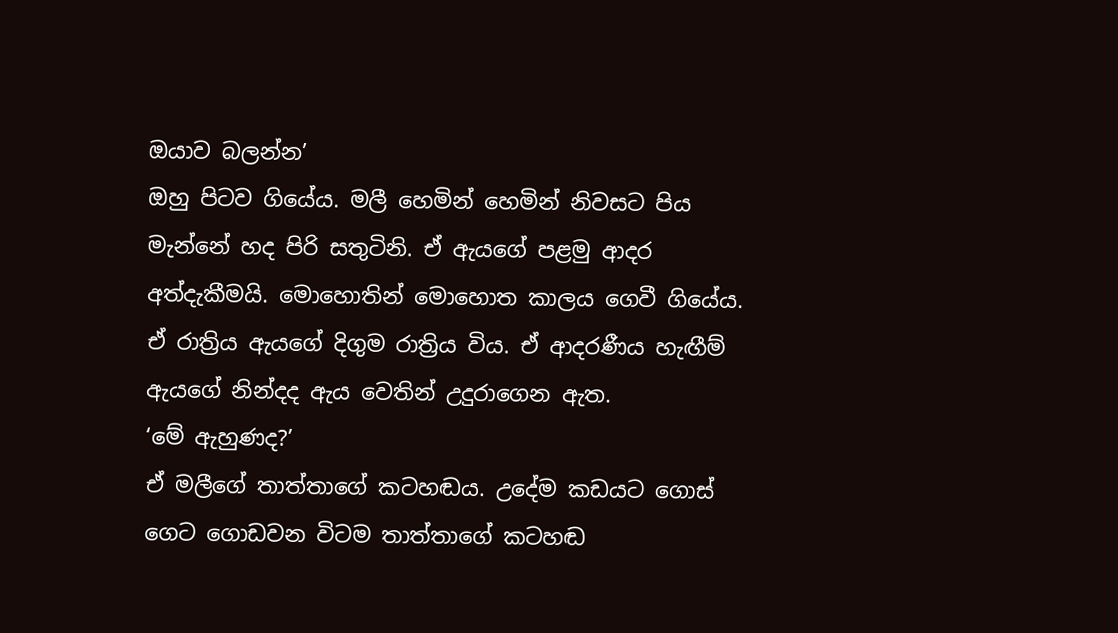ඔයාව බලන්න’
ඔහු පිටව ගියේය. මලී හෙමින් හෙමින් නිවසට පිය මැන්නේ හද පිරි සතුටිනි. ඒ ඇයගේ පළමු ආදර අත්දැකීමයි. මොහොතින් මොහොත කාලය ගෙවී ගියේය. ඒ රාත්‍රිය ඇයගේ දිගුම රාත්‍රිය විය. ඒ ආදරණීය හැඟීම් ඇයගේ නින්දද ඇය වෙතින් උදුරාගෙන ඇත.
‘මේ ඇහුණද?’
ඒ මලීගේ තාත්තාගේ කටහඬය. උදේම කඩයට ගොස් ගෙට ගොඩවන විටම තාත්තාගේ කටහඬ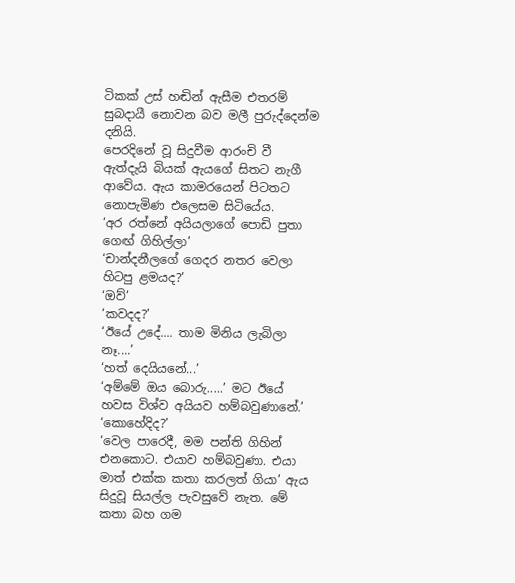ටිකක් උස් හඬින් ඇසීම එතරම් සුබදායී නොවන බව මලී පුරුද්දෙන්ම දනියි.
පෙරදිනේ වූ සිදුවීම ආරංචි වී ඇත්දැයි බියක් ඇයගේ සිතට නැගී ආවේය. ඇය කාමරයෙන් පිටතට නොපැමිණ එලෙසම සිටියේය.
‘අර රත්නේ අයියලාගේ පොඩි පුතා ගෙඟ් ගිහිල්ලා’
‘චාන්දනීලගේ ගෙදර නතර වෙලා හිටපු ළමයද?’
‘ඔව්’
‘කවදද?’
‘ඊයේ උදේ.... තාම මිනිය ලැබිලා නෑ....’
‘හත් දෙයියනේ...’
‘අම්මේ ඔය බොරු.....’ මට ඊයේ හවස විශ්ව අයියව හම්බවුණානේ.’
‘කොහේදිද?’
‘වෙල පාරෙදී, මම පන්ති ගිහින් එනකොට. එයාව හම්බවුණා. එයා මාත් එක්ක කතා කරලත් ගියා’ ඇය සිදුවූ සියල්ල පැවසුවේ නැත. මේ කතා බහ ගම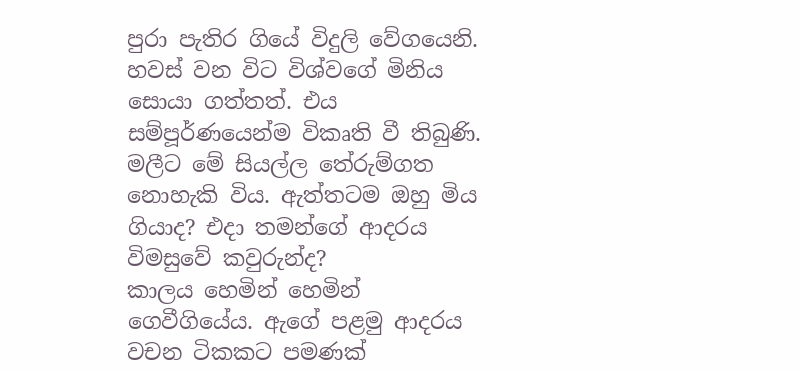පුරා පැතිර ගියේ විදුලි වේගයෙනි. හවස් වන විට විශ්වගේ මිනිය සොයා ගත්තත්. එය සම්පූර්ණයෙන්ම විකෘති වී තිබුණි. මලීට මේ සියල්ල තේරුම්ගත නොහැකි විය. ඇත්තටම ඔහු මිය ගියාද? එදා තමන්ගේ ආදරය විමසුවේ කවුරුන්ද?
කාලය හෙමින් හෙමින් ගෙවීගියේය. ඇගේ පළමු ආදරය වචන ටිකකට පමණක්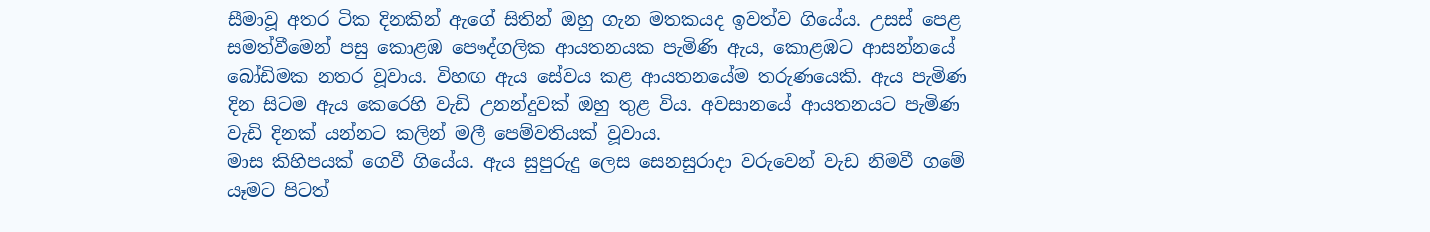සීමාවූ අතර ටික දිනකින් ඇගේ සිතින් ඔහු ගැන මතකයද ඉවත්ව ගියේය. උසස් පෙළ සමත්වීමෙන් පසු කොළඹ පෞද්ගලික ආයතනයක පැමිණි ඇය, කොළඹට ආසන්නයේ බෝඩිමක නතර වූවාය. විහඟ ඇය සේවය කළ ආයතනයේම තරුණයෙකි. ඇය පැමිණ දින සිටම ඇය කෙරෙහි වැඩි උනන්දුවක් ඔහු තුළ විය. අවසානයේ ආයතනයට පැමිණ වැඩි දිනක් යන්නට කලින් මලී පෙම්වතියක් වූවාය.
මාස කිහිපයක් ගෙවී ගියේය. ඇය සුපුරුදු ලෙස සෙනසුරාදා වරුවෙන් වැඩ නිමවී ගමේ යෑමට පිටත්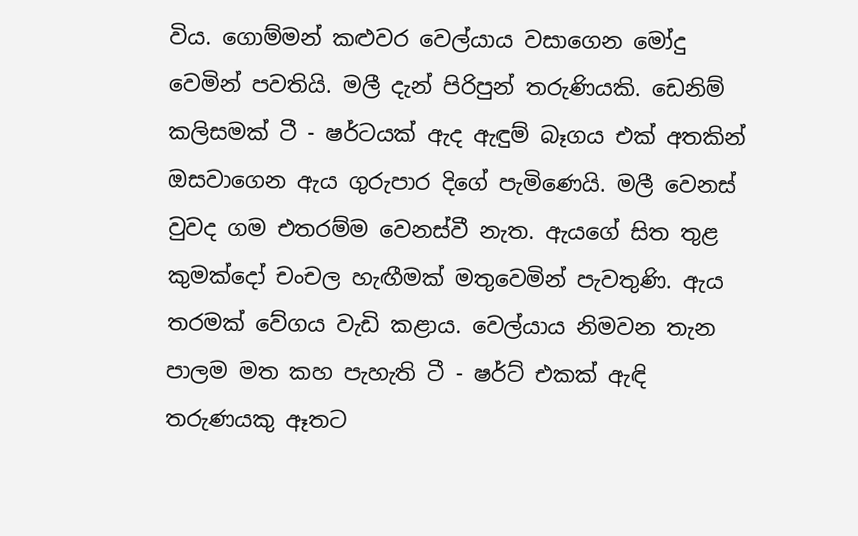විය. ගොම්මන් කළුවර වෙල්යාය වසාගෙන මෝදු වෙමින් පවතියි. මලී දැන් පිරිපුන් තරුණියකි. ඩෙනිම් කලිසමක් ටී - ෂර්ටයක් ඇද ඇඳුම් බෑගය එක් අතකින් ඔසවාගෙන ඇය ගුරුපාර දිගේ පැමිණෙයි. මලී වෙනස් වුවද ගම එතරම්ම වෙනස්වී නැත. ඇයගේ සිත තුළ කුමක්දෝ චංචල හැඟීමක් මතුවෙමින් පැවතුණි. ඇය තරමක් වේගය වැඩි කළාය. වෙල්යාය නිමවන තැන පාලම මත කහ පැහැති ටී - ෂර්ට් එකක් ඇඳි තරුණයකු ඈතට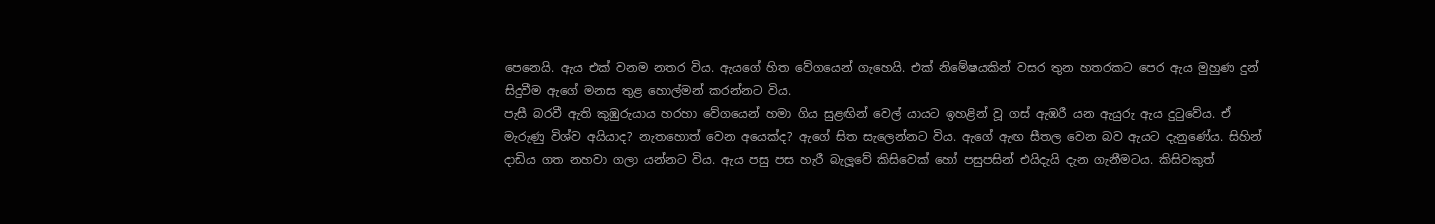පෙනෙයි. ඇය එක් වනම නතර විය. ඇයගේ හිත වේගයෙන් ගැහෙයි. එක් නිමේෂයකින් වසර තුන හතරකට පෙර ඇය මුහුණ දුන් සිදුවීම ඇගේ මනස තුළ හොල්මන් කරන්නට විය.
පැසී බරවී ඇති කුඹුරුයාය හරහා වේගයෙන් හමා ගිය සුළඟින් වෙල් යායට ඉහළින් වූ ගස් ඇඹරී යන ඇයුරු ඇය දුටුවේය. ඒ මැරුණු විශ්ව අයියාද? නැතහොත් වෙන අයෙක්ද? ඇගේ සිත සැලෙන්නට විය. ඇගේ ඇඟ සීතල වෙන බව ඇයට දැනුණේය. සිහින් දාඩිය ගත නහවා ගලා යන්නට විය. ඇය පසු පස හැරී බැලූවේ කිසිවෙක් හෝ පසුපසින් එයිදැයි දැන ගැනීමටය. කිසිවකුත්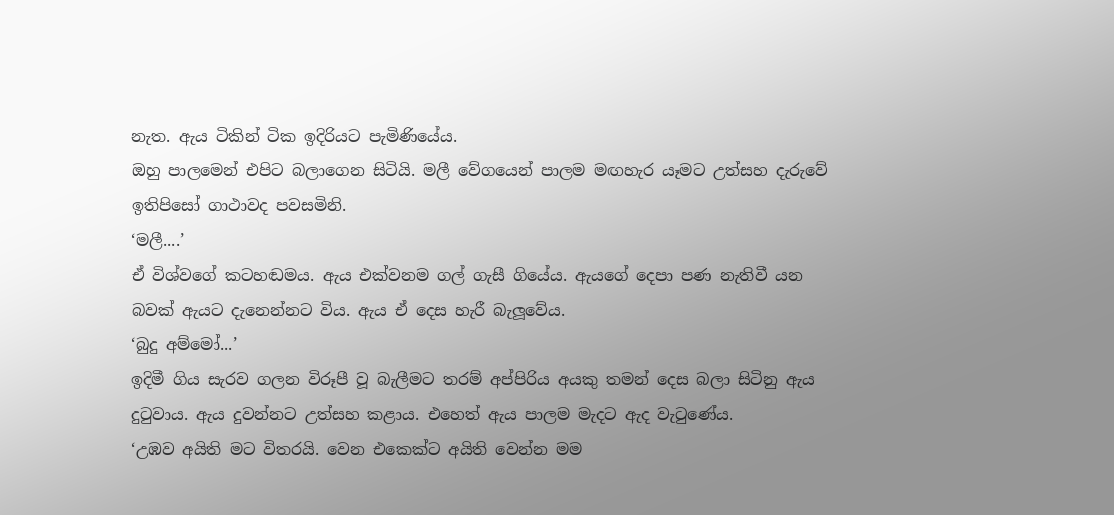නැත. ඇය ටිකින් ටික ඉදිරියට පැමිණියේය.
ඔහු පාලමෙන් එපිට බලාගෙන සිටියි. මලී වේගයෙන් පාලම මඟහැර යෑමට උත්සහ දැරුවේ ඉතිපිසෝ ගාථාවද පවසමිනි.
‘මලී....’
ඒ විශ්වගේ කටහඬමය. ඇය එක්වනම ගල් ගැසී ගියේය. ඇයගේ දෙපා පණ නැතිවී යන බවක් ඇයට දැනෙන්නට විය. ඇය ඒ දෙස හැරී බැලූවේය.
‘බුදු අම්මෝ...’
ඉදිමී ගිය සැරව ගලන විරූපී වූ බැලීමට තරම් අප්පිරිය අයකු තමන් දෙස බලා සිටිනු ඇය දුටුවාය. ඇය දුවන්නට උත්සහ කළාය. එහෙත් ඇය පාලම මැදට ඇද වැටුණේය.
‘උඹව අයිති මට විතරයි. වෙන එකෙක්ට අයිති වෙන්න මම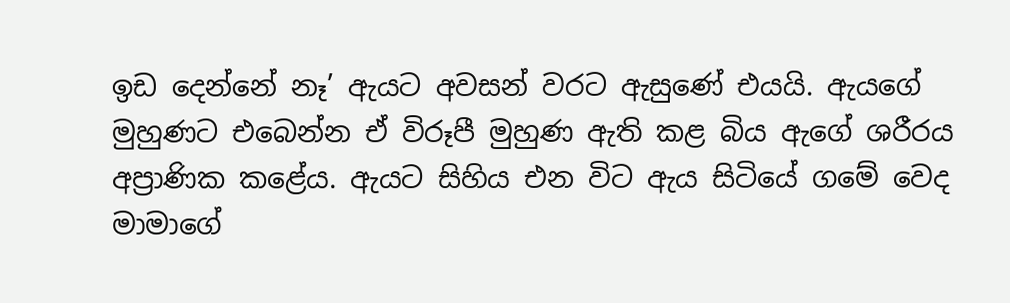ඉඩ දෙන්නේ නෑ’ ඇයට අවසන් වරට ඇසුණේ එයයි. ඇයගේ මුහුණට එබෙන්න ඒ විරූපී මුහුණ ඇති කළ බිය ඇගේ ශරීරය අප්‍රාණික කළේය. ඇයට සිහිය එන විට ඇය සිටියේ ගමේ වෙද මාමාගේ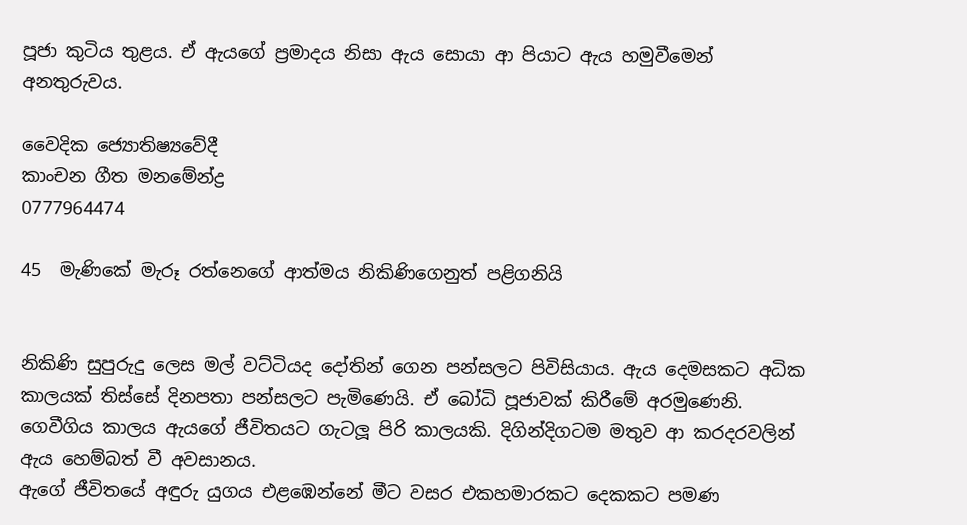පූජා කුටිය තුළය. ඒ ඇයගේ ප්‍රමාදය නිසා ඇය සොයා ආ පියාට ඇය හමුවීමෙන් අනතුරුවය.

වෛදික ජ්‍යොතිෂ්‍යවේදී
කාංචන ගීත මනමේන්ද්‍ර
0777964474

45  මැණිකේ මැරූ රත්නෙගේ ආත්මය නිකිණිගෙනුත් පළිගනියි


නිකිණි සුපුරුදු ලෙස මල් වට්ටියද දෝතින් ගෙන පන්සලට පිවිසියාය. ඇය දෙමසකට අධික කාලයක් තිස්සේ දිනපතා පන්සලට පැමිණෙයි. ඒ බෝධි පූජාවක් කිරීමේ අරමුණෙනි. ගෙවීගිය කාලය ඇයගේ ජීවිතයට ගැටලූ පිරි කාලයකි. දිගින්දිගටම මතුව ආ කරදරවලින් ඇය හෙම්බත් වී අවසානය.
ඇගේ ජීවිතයේ අඳුරු යුගය එළඹෙන්නේ මීට වසර එකහමාරකට දෙකකට පමණ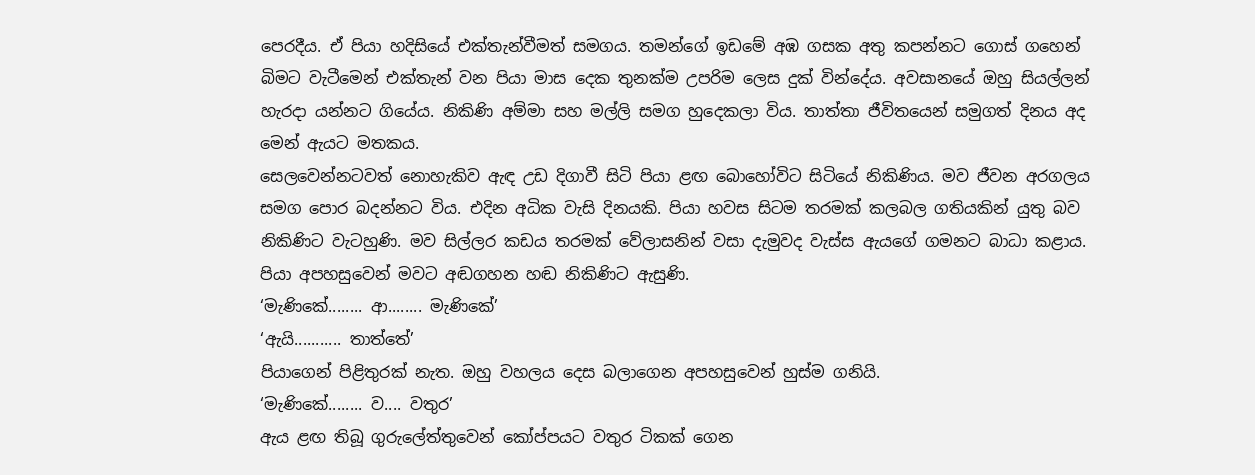පෙරදීය. ඒ පියා හදිසියේ එක්තැන්වීමත් සමගය. තමන්ගේ ඉඩමේ අඹ ගසක අතු කපන්නට ගොස් ගහෙන් බිමට වැටීමෙන් එක්තැන් වන පියා මාස දෙක තුනක්ම උපරිම ලෙස දුක් වින්දේය. අවසානයේ ඔහු සියල්ලන් හැරදා යන්නට ගියේය. නිකිණි අම්මා සහ මල්ලි සමග හුදෙකලා විය. තාත්තා ජීවිතයෙන් සමුගත් දිනය අද මෙන් ඇයට මතකය.
සෙලවෙන්නටවත් නොහැකිව ඇඳ උඩ දිගාවී සිටි පියා ළඟ බොහෝවිට සිටියේ නිකිණිය. මව ජීවන අරගලය සමග පොර බදන්නට විය. එදින අධික වැසි දිනයකි. පියා හවස සිටම තරමක් කලබල ගතියකින් යුතු බව නිකිණිට වැටහුණි. මව සිල්ලර කඩය තරමක් වේලාසනින් වසා දැමුවද වැස්ස ඇයගේ ගමනට බාධා කළාය. පියා අපහසුවෙන් මවට අඬගහන හඬ නිකිණිට ඇසුණි.
‘මැණිකේ........ ආ........ මැණිකේ’
‘ඇයි........... තාත්තේ’
පියාගෙන් පිළිතුරක් නැත. ඔහු වහලය දෙස බලාගෙන අපහසුවෙන් හුස්ම ගනියි.
‘මැණිකේ........ ව.... වතුර’
ඇය ළඟ තිබූ ගුරුලේත්තුවෙන් කෝප්පයට වතුර ටිකක් ගෙන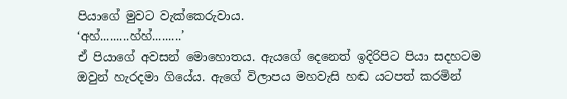පියාගේ මුවට වැක්කෙරුවාය.
‘අහ්.........හ්හ්.........’
ඒ පියාගේ අවසන් මොහොතය. ඇයගේ දෙනෙත් ඉදිරිපිට පියා සදහටම ඔවුන් හැරදමා ගියේය. ඇගේ විලාපය මහවැසි හඬ යටපත් කරමින්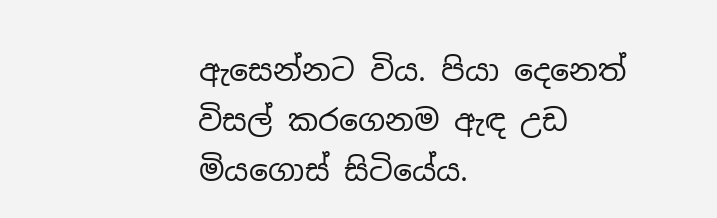ඇසෙන්නට විය. පියා දෙනෙත් විසල් කරගෙනම ඇඳ උඩ මියගොස් සිටියේය.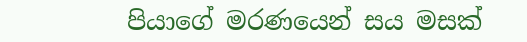පියාගේ මරණයෙන් සය මසක්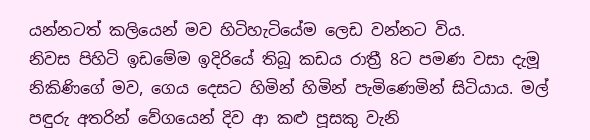යන්නටත් කලියෙන් මව හිටිහැටියේම ලෙඩ වන්නට විය.
නිවස පිහිටි ඉඩමේම ඉදිරියේ තිබූ කඩය රාත්‍රී 8ට පමණ වසා දැමූ නිකිණිගේ මව, ගෙය දෙසට හිමින් හිමින් පැමිණෙමින් සිටියාය. මල් පඳුරු අතරින් වේගයෙන් දිව ආ කළු පූසකු වැනි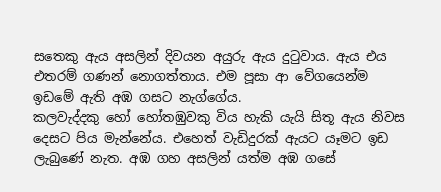සතෙකු ඇය අසලින් දිවයන අයුරු ඇය දුටුවාය. ඇය එය එතරම් ගණන් නොගත්තාය. එම පූසා ආ වේගයෙන්ම ඉඩමේ ඇති අඹ ගසට නැග්ගේය.
කලවැද්දකු හෝ හෝතඹුවකු විය හැකි යැයි සිතූ ඇය නිවස දෙසට පිය මැන්නේය. එහෙත් වැඩිදුරක් ඇයට යෑමට ඉඩ ලැබුණේ නැත. අඹ ගහ අසලින් යත්ම අඹ ගසේ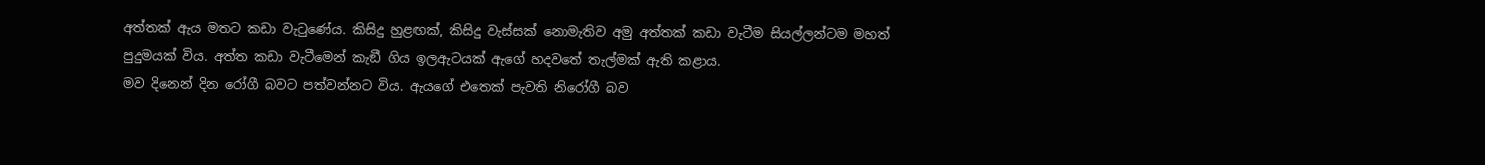අත්තක් ඇය මතට කඩා වැටුණේය. කිසිදු හුළඟක්, කිසිදු වැස්සක් නොමැතිව අමු අත්තක් කඩා වැටීම සියල්ලන්ටම මහත් පුදුමයක් විය. අත්ත කඩා වැටීමෙන් කැඞී ගිය ඉලඇටයක් ඇගේ හදවතේ තැල්මක් ඇති කළාය.
මව දිනෙන් දින රෝගී බවට පත්වන්නට විය. ඇයගේ එතෙක් පැවති නිරෝගී බව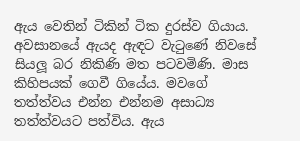ඇය වෙතින් ටිකින් ටික දුරස්ව ගියාය. අවසානයේ ඇයද ඇඳට වැටුණේ නිවසේ සියලූ බර නිකිණි මත පටවමිණි. මාස කිහිපයක් ගෙවී ගියේය. මවගේ තත්ත්වය එන්න එන්නම අසාධ්‍ය තත්ත්වයට පත්විය. ඇය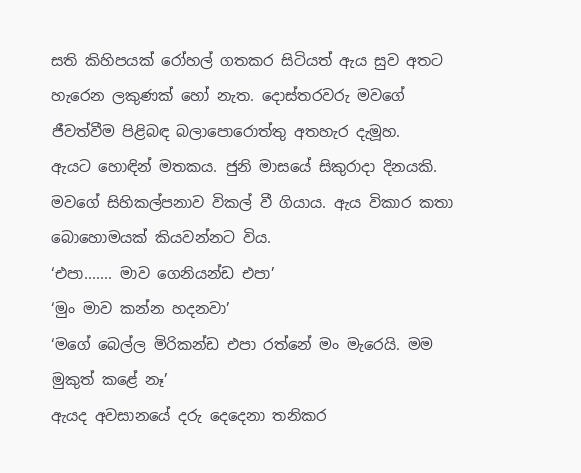සති කිහිපයක් රෝහල් ගතකර සිටියත් ඇය සුව අතට හැරෙන ලකුණක් හෝ නැත. දොස්තරවරු මවගේ ජීවත්වීම පිළිබඳ බලාපොරොත්තු අතහැර දැමූහ.
ඇයට හොඳින් මතකය. ජුනි මාසයේ සිකුරාදා දිනයකි. මවගේ සිහිකල්පනාව විකල් වී ගියාය. ඇය විකාර කතා බොහොමයක් කියවන්නට විය.
‘එපා....... මාව ගෙනියන්ඩ එපා’
‘මුං මාව කන්න හදනවා’
‘මගේ බෙල්ල මිරිකන්ඩ එපා රත්නේ මං මැරෙයි. මම මුකුත් කළේ නෑ’
ඇයද අවසානයේ දරු දෙදෙනා තනිකර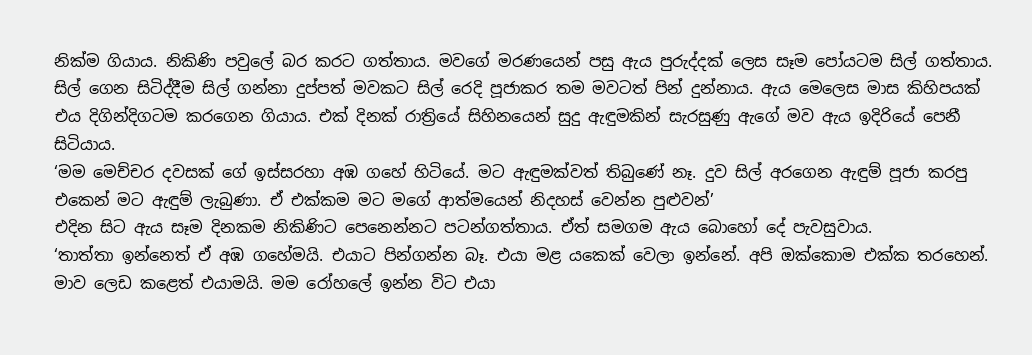නික්ම ගියාය. නිකිණි පවුලේ බර කරට ගත්තාය. මවගේ මරණයෙන් පසු ඇය පුරුද්දක් ලෙස සෑම පෝයටම සිල් ගත්තාය. සිල් ගෙන සිටිද්දීම සිල් ගන්නා දුප්පත් මවකට සිල් රෙදි පූජාකර තම මවටත් පින් දුන්නාය. ඇය මෙලෙස මාස කිහිපයක් එය දිගින්දිගටම කරගෙන ගියාය. එක් දිනක් රාත්‍රියේ සිහිනයෙන් සුදු ඇඳුමකින් සැරසුණු ඇගේ මව ඇය ඉදිරියේ පෙනී සිටියාය.
‘මම මෙච්චර දවසක් ගේ ඉස්සරහා අඹ ගහේ හිටියේ. මට ඇඳුමක්වත් තිබුණේ නෑ. දුව සිල් අරගෙන ඇඳුම් පූජා කරපු එකෙන් මට ඇඳුම් ලැබුණා. ඒ එක්කම මට මගේ ආත්මයෙන් නිදහස් වෙන්න පුළුවන්’
එදින සිට ඇය සෑම දිනකම නිකිණිට පෙනෙන්නට පටන්ගත්තාය. ඒත් සමගම ඇය බොහෝ දේ පැවසුවාය.
‘තාත්තා ඉන්නෙත් ඒ අඹ ගහේමයි. එයාට පින්ගන්න බෑ. එයා මළ යකෙක් වෙලා ඉන්නේ. අපි ඔක්කොම එක්ක තරහෙන්. මාව ලෙඩ කළෙත් එයාමයි. මම රෝහලේ ඉන්න විට එයා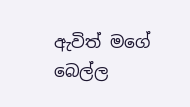ඇවිත් මගේ බෙල්ල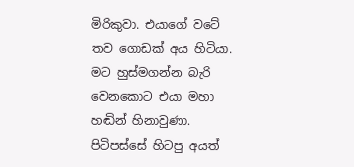මිරිකුවා. එයාගේ වටේ තව ගොඩක් අය හිටියා. මට හුස්මගන්න බැරි වෙනකොට එයා මහා හඬින් හිනාවුණා. පිටිපස්සේ හිටපු අයත්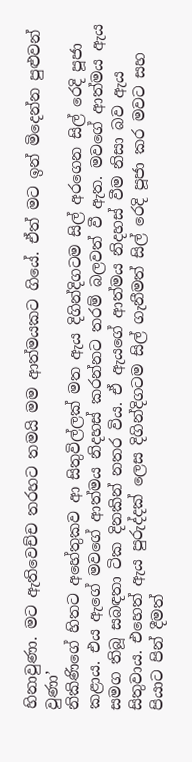හිනාවුණා. මට ඇතිවෙච්ච තරහට තමයි මම ආත්මයකට ගියේ. ඒත් මට ඉන් මිදෙන්න පුළුවන් වුණා’
නිකිණිගේ හිතට අහේතුකව ආ සිතුවිල්ලක් මත ඇය දිගින්දිගටම සිල් අරගෙන සිල් රෙදි පූජා කළාය. එය ඇගේ මවගේ ආත්මය නිදහස් කරන්නට තරම් බලවත් වී ඇත. මවගේ ආත්මය ඇය සමග තිබූ සබඳතා ටික දිනකින් නතර විය. ඒ ඇයගේ ආත්මය නිදහස් වීම නිසා බව ඇය සිතුවාය. එහෙත් ඇය පුරුද්දක් ලෙස දිගින්දිගටම සිල් ගැනීමත් සිල් රෙදි පූජා කර මවට සහ පියාට පින් දීමත්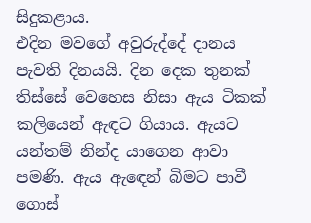සිදුකළාය.
එදින මවගේ අවුරුද්දේ දානය පැවති දිනයයි. දින දෙක තුනක් තිස්සේ වෙහෙස නිසා ඇය ටිකක් කලියෙන් ඇඳට ගියාය. ඇයට යන්තම් නින්ද යාගෙන ආවා පමණි. ඇය ඇඳෙන් බිමට පාවී ගොස්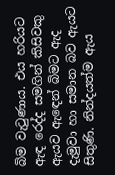බිම වැටුණාය. එය හරියට ඇඳ රෙද්ද සමගින් කිසිවකු ඇයව ඇඳෙන් බිමට ඇද දැමුවා හා සමාන බව ඇයට සිතුණි. නින්දයත්ම ඇය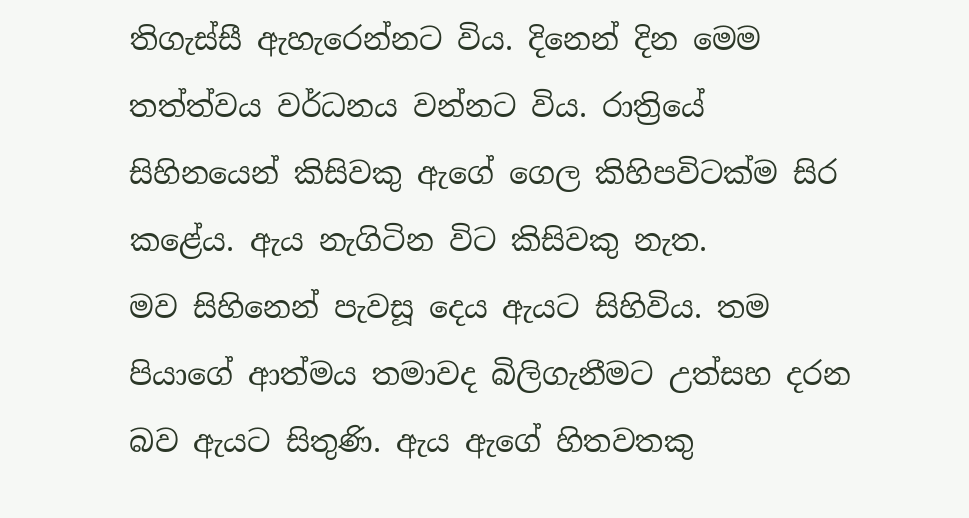තිගැස්සී ඇහැරෙන්නට විය. දිනෙන් දින මෙම තත්ත්වය වර්ධනය වන්නට විය. රාත්‍රියේ සිහිනයෙන් කිසිවකු ඇගේ ගෙල කිහිපවිටක්ම සිර කළේය. ඇය නැගිටින විට කිසිවකු නැත.
මව සිහිනෙන් පැවසූ දෙය ඇයට සිහිවිය. තම පියාගේ ආත්මය තමාවද බිලිගැනීමට උත්සහ දරන බව ඇයට සිතුණි. ඇය ඇගේ හිතවතකු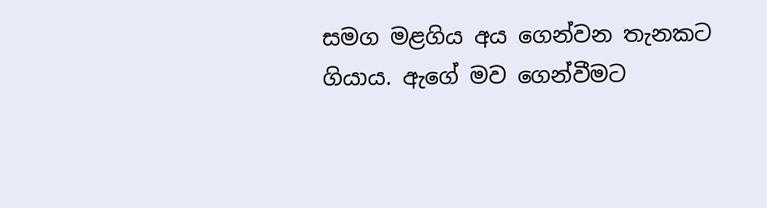සමග මළගිය අය ගෙන්වන තැනකට ගියාය. ඇගේ මව ගෙන්වීමට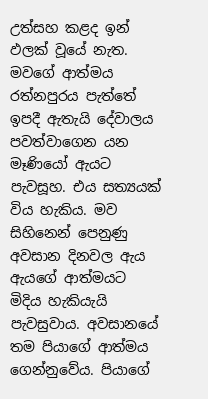උත්සහ කළද ඉන් ඵලක් වූයේ නැත. මවගේ ආත්මය රත්නපුරය පැත්තේ ඉපදී ඇතැයි දේවාලය පවත්වාගෙන යන මෑණියෝ ඇයට පැවසූහ. එය සත්‍යයක් විය හැකිය. මව සිහිනෙන් පෙනුණු අවසාන දිනවල ඇය ඇයගේ ආත්මයට මිදිය හැකියැයි පැවසුවාය. අවසානයේ තම පියාගේ ආත්මය ගෙන්නුවේය. පියාගේ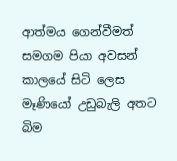ආත්මය ගෙන්වීමත් සමගම පියා අවසන් කාලයේ සිටි ලෙස මෑණියෝ උඩුබැලි අතට බිම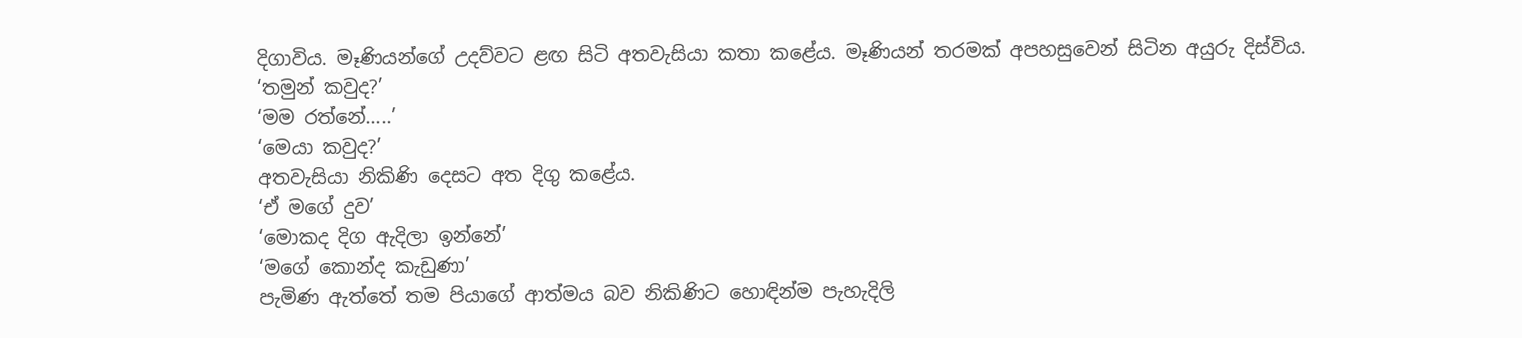දිගාවිය. මෑණියන්ගේ උදව්වට ළඟ සිටි අතවැසියා කතා කළේය. මෑණියන් තරමක් අපහසුවෙන් සිටින අයුරු දිස්විය.
‘තමුන් කවුද?’
‘මම රත්නේ.....’
‘මෙයා කවුද?’
අතවැසියා නිකිණි දෙසට අත දිගු කළේය.
‘ඒ මගේ දුව’
‘මොකද දිග ඇදිලා ඉන්නේ’
‘මගේ කොන්ද කැඩුණා’
පැමිණ ඇත්තේ තම පියාගේ ආත්මය බව නිකිණිට හොඳින්ම පැහැදිලි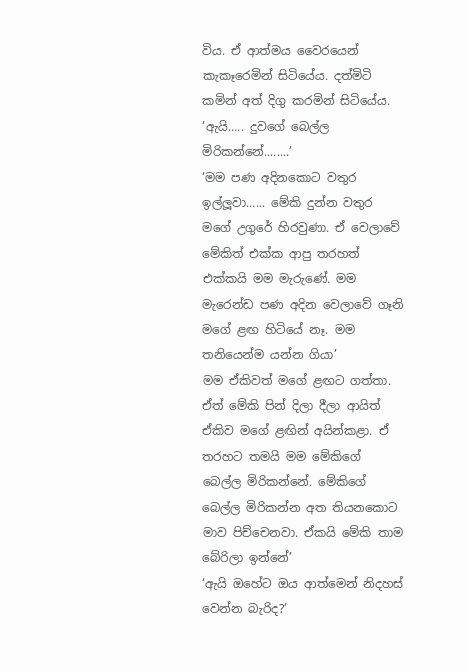විය. ඒ ආත්මය වෛරයෙන් කැකෑරෙමින් සිටියේය. දත්මිටි කමින් අත් දිගු කරමින් සිටියේය.
‘ඇයි..... දුවගේ බෙල්ල මිරිකන්නේ........’
‘මම පණ අදිනකොට වතුර ඉල්ලූවා...... මේකි දුන්න වතුර මගේ උගුරේ හිරවුණා. ඒ වෙලාවේ මේකිත් එක්ක ආපු තරහත් එක්කයි මම මැරුණේ. මම මැරෙන්ඩ පණ අදින වෙලාවේ ගෑනි මගේ ළඟ හිටියේ නෑ. මම තනියෙන්ම යන්න ගියා’
මම ඒකිවත් මගේ ළඟට ගත්තා. ඒත් මේකි පින් දිලා දීලා ආයිත් ඒකිව මගේ ළඟින් අයින්කළා. ඒ තරහට තමයි මම මේකිගේ බෙල්ල මිරිකන්නේ. මේකිගේ බෙල්ල මිරිකන්න අත තියනකොට මාව පිච්චෙනවා. ඒකයි මේකි තාම බේරිලා ඉන්නේ’
‘ඇයි ඔහේට ඔය ආත්මෙන් නිදහස් වෙන්න බැරිද?’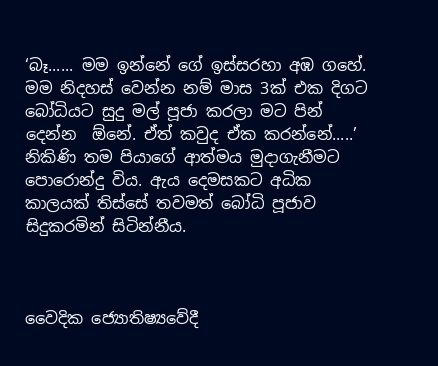‘බෑ...... මම ඉන්නේ ගේ ඉස්සරහා අඹ ගහේ. මම නිදහස් වෙන්න නම් මාස 3ක් එක දිගට බෝධියට සුදු මල් පූජා කරලා මට පින් දෙන්න  ඕනේ. ඒත් කවුද ඒක කරන්නේ.....’
නිකිණි තම පියාගේ ආත්මය මුදාගැනීමට පොරොන්දු විය. ඇය දෙමසකට අධික කාලයක් තිස්සේ තවමත් බෝධි පූජාව සිදුකරමින් සිටින්නීය.



වෛදික ජ්‍යොතිෂ්‍යවේදී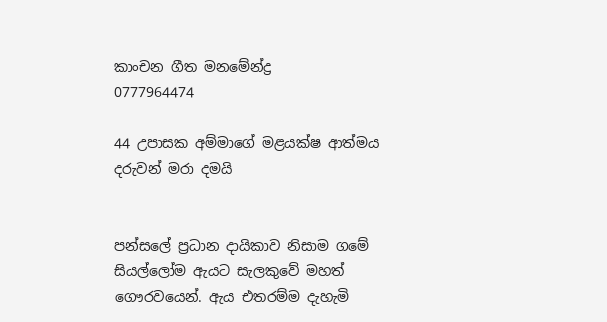කාංචන ගීත මනමේන්ද්‍ර
0777964474

44 උපාසක අම්මාගේ මළයක්ෂ ආත්මය දරුවන් මරා දමයි


පන්සලේ ප්‍රධාන දායිකාව නිසාම ගමේ සියල්ලෝම ඇයට සැලකුවේ මහත් ගෞරවයෙන්. ඇය එතරම්ම දැහැමි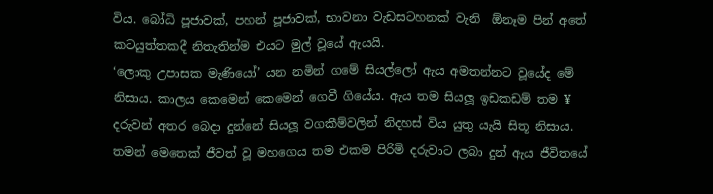විය. බෝධි පූජාවක්, පහන් පූජාවක්, භාවනා වැඩසටහනක් වැනි  ඕනෑම පින් අතේ කටයුත්තකදී නිතැතින්ම එයට මුල් වූයේ ඇයයි.
‘ලොකු උපාසක මැණියෝ’ යන නමින් ගමේ සියල්ලෝ ඇය අමතන්නට වූයේද මේ නිසාය. කාලය කෙමෙන් කෙමෙන් ගෙවී ගියේය. ඇය තම සියලූ ඉඩකඩම් තම ¥ දරුවන් අතර බෙදා දුන්නේ සියලූ වගකීම්වලින් නිදහස් විය යුතු යැයි සිතූ නිසාය. තමන් මෙතෙක් ජීවත් වූ මහගෙය තම එකම පිරිමි දරුවාට ලබා දුන් ඇය ජීවිතයේ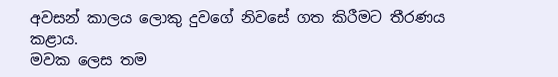අවසන් කාලය ලොකු දුවගේ නිවසේ ගත කිරීමට තීරණය කළාය.
මවක ලෙස තම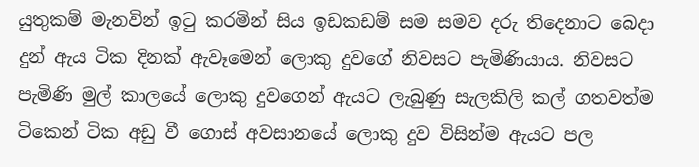යුතුකම් මැනවින් ඉටු කරමින් සිය ඉඩකඩම් සම සමව දරු තිදෙනාට බෙදා දුන් ඇය ටික දිනක් ඇවෑමෙන් ලොකු දුවගේ නිවසට පැමිණියාය. නිවසට පැමිණි මුල් කාලයේ ලොකු දුවගෙන් ඇයට ලැබුණු සැලකිලි කල් ගතවත්ම ටිකෙන් ටික අඩු වී ගොස් අවසානයේ ලොකු දුව විසින්ම ඇයට පල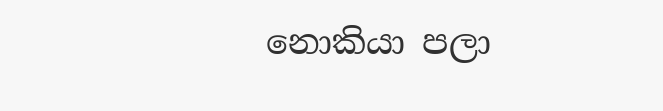නොකියා පලා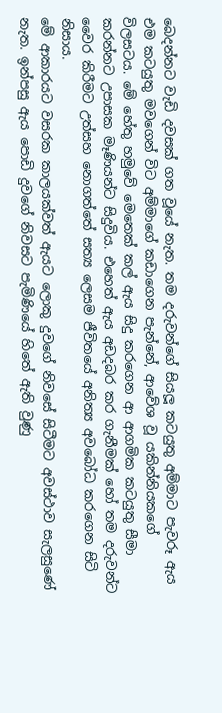බෙදන්නට වැඩි දවසක් ගත වූයේ නැත. තම දරුවන්ගේ සියලූ කටයුතු අම්මාට පැවරූ ඇය එම කටයුතු මවගෙන් විට අම්මාගේ කඩාගෙන පැන්නේ, ආවේශ වූ යකින්නියකගේ විලසටය. මේ හේතු හමුවේ මෙතෙක් කල් ඇය සිදු කරගෙන ආ ආගමික කටයුතු සීමා කරන්නට උපාසක මෑණියන්ට සිදුවිය. එහෙත් ඇය අඩදබර කර ගැනීමක් හෝ තම දරුවන්ට වෛර කිරීමට උත්සහ නොගත්තේ සත්‍ය ලෙසම ජීවිතයේ අනිත්‍ය අවබෝධ කරගෙන සිටි නිසාය.
මේ ආකාරයට වසරක කාලයක්වත් ඇයට ලොකු දුවගේ නිවසේ සිටීමට අවස්ථාව සැලසුණේ නැත. ඉන්පසු ඇය පොඩි දුවගේ නිවසට පැමිණියේ හිතේ ඇති වුණු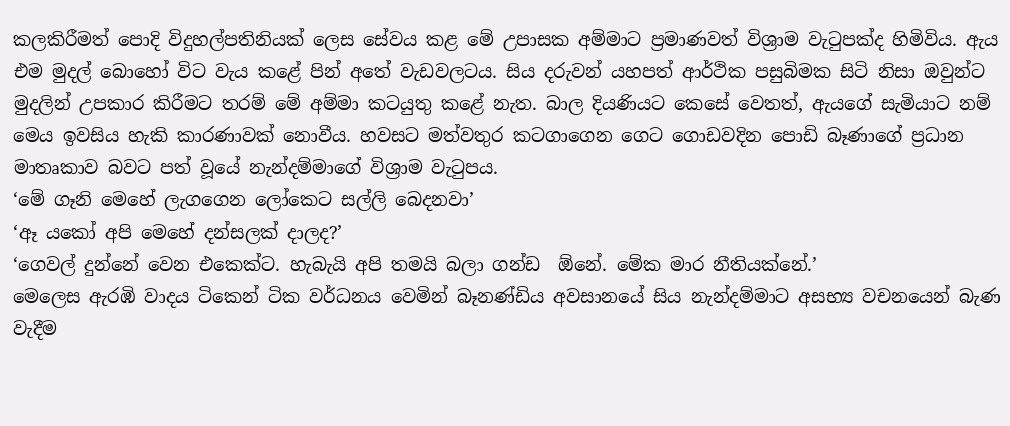කලකිරීමත් පොදි විදුහල්පතිනියක් ලෙස සේවය කළ මේ උපාසක අම්මාට ප්‍රමාණවත් විශ්‍රාම වැටුපක්ද හිමිවිය. ඇය එම මුදල් බොහෝ විට වැය කළේ පින් අතේ වැඩවලටය. සිය දරුවන් යහපත් ආර්ථික පසුබිමක සිටි නිසා ඔවුන්ට මුදලින් උපකාර කිරීමට තරම් මේ අම්මා කටයුතු කළේ නැත. බාල දියණියට කෙසේ වෙතත්, ඇයගේ සැමියාට නම් මෙය ඉවසිය හැකි කාරණාවක් නොවීය. හවසට මත්වතුර කටගාගෙන ගෙට ගොඩවදින පොඩි බෑණාගේ ප්‍රධාන මාතෘකාව බවට පත් වූයේ නැන්දම්මාගේ විශ්‍රාම වැටුපය.
‘මේ ගෑනි මෙහේ ලැගගෙන ලෝකෙට සල්ලි බෙදනවා’
‘ඈ යකෝ අපි මෙහේ දන්සලක් දාලද?’
‘ගෙවල් දුන්නේ වෙන එකෙක්ට. හැබැයි අපි තමයි බලා ගන්ඩ  ඕනේ. මේක මාර නීතියක්නේ.’
මෙලෙස ඇරඹි වාදය ටිකෙන් ටික වර්ධනය වෙමින් බෑනණ්ඩිය අවසානයේ සිය නැන්දම්මාට අසභ්‍ය වචනයෙන් බැණ වැදීම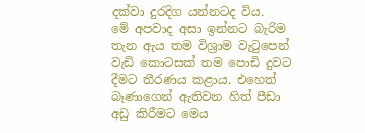දක්වා දුරදිග යන්නටද විය.
මේ අපවාද අසා ඉන්නට බැරිම තැන ඇය තම විශ්‍රාම වැටුපෙන් වැඩි කොටසක් තම පොඩි දුවට දීමට තීරණය කළාය. එහෙත් බෑණාගෙන් ඇතිවන හිත් පීඩා අඩු කිරීමට මෙය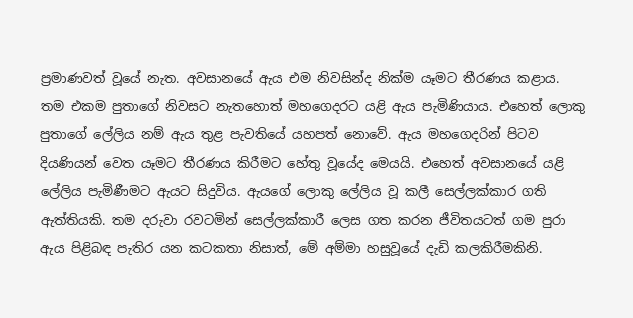ප්‍රමාණවත් වූයේ නැත. අවසානයේ ඇය එම නිවසින්ද නික්ම යෑමට තීරණය කළාය. තම එකම පුතාගේ නිවසට නැතහොත් මහගෙදරට යළි ඇය පැමිණියාය. එහෙත් ලොකු පුතාගේ ලේලිය නම් ඇය තුළ පැවතියේ යහපත් නොවේ. ඇය මහගෙදරින් පිටව දියණියන් වෙත යෑමට තීරණය කිරීමට හේතු වූයේද මෙයයි. එහෙත් අවසානයේ යළි ලේලිය පැමිණීමට ඇයට සිදුවිය. ඇයගේ ලොකු ලේලිය වූ කලී සෙල්ලක්කාර ගති ඇත්තියකි. තම දරුවා රවටමින් සෙල්ලක්කාරී ලෙස ගත කරන ජීවිතයටත් ගම පුරා ඇය පිළිබඳ පැතිර යන කටකතා නිසාත්, මේ අම්මා හසුවූයේ දැඩි කලකිරීමකිනි.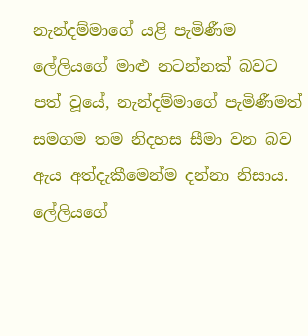නැන්දම්මාගේ යළි පැමිණීම ලේලියගේ මාළු නටන්නක් බවට පත් වූයේ, නැන්දම්මාගේ පැමිණීමත් සමගම තම නිදහස සීමා වන බව ඇය අත්දැකීමෙන්ම දන්නා නිසාය. ලේලියගේ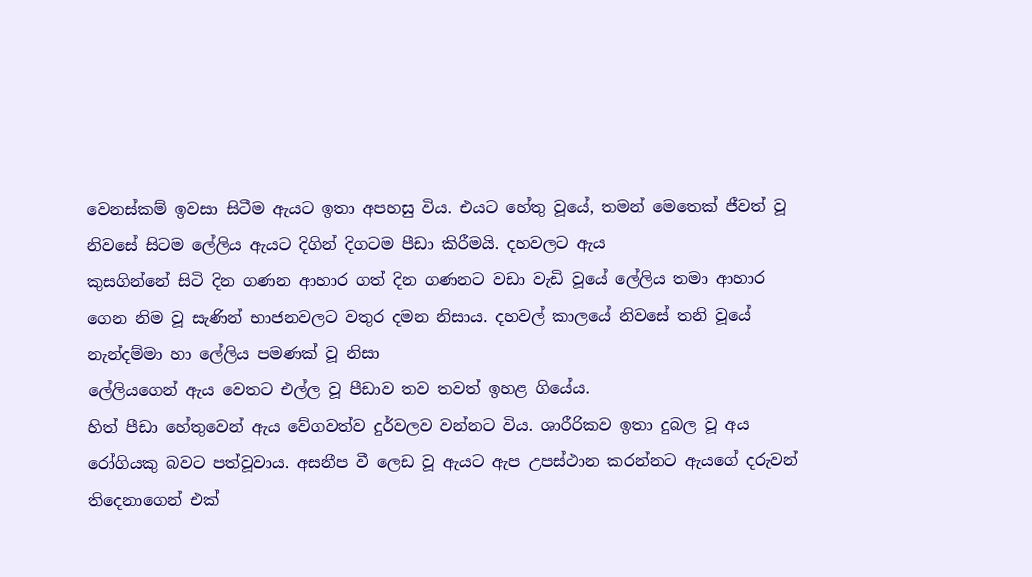වෙනස්කම් ඉවසා සිටීම ඇයට ඉතා අපහසු විය. එයට හේතු වූයේ, තමන් මෙතෙක් ජීවත් වූ නිවසේ සිටම ලේලිය ඇයට දිගින් දිගටම පීඩා කිරීමයි. දහවලට ඇය
කුසගින්නේ සිටි දින ගණන ආහාර ගත් දින ගණනට වඩා වැඩි වූයේ ලේලිය තමා ආහාර ගෙන නිම වූ සැණින් භාජනවලට වතුර දමන නිසාය. දහවල් කාලයේ නිවසේ තනි වූයේ නැන්දම්මා හා ලේලිය පමණක් වූ නිසා
ලේලියගෙන් ඇය වෙතට එල්ල වූ පීඩාව තව තවත් ඉහළ ගියේය.
හිත් පීඩා හේතුවෙන් ඇය වේගවත්ව දුර්වලව වන්නට විය. ශාරීරිකව ඉතා දුබල වූ අය රෝගියකු බවට පත්වූවාය. අසනීප වී ලෙඩ වූ ඇයට ඇප උපස්ථාන කරන්නට ඇයගේ දරුවන් තිදෙනාගෙන් එක්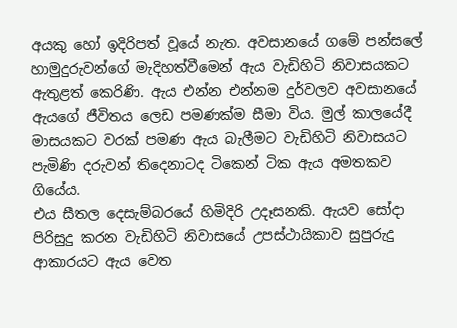අයකු හෝ ඉදිරිපත් වූයේ නැත. අවසානයේ ගමේ පන්සලේ හාමුදුරුවන්ගේ මැදිහත්වීමෙන් ඇය වැඩිහිටි නිවාසයකට ඇතුළත් කෙරිණි. ඇය එන්න එන්නම දුර්වලව අවසානයේ ඇයගේ ජීවිතය ලෙඩ පමණක්ම සීමා විය. මුල් කාලයේදී මාසයකට වරක් පමණ ඇය බැලීමට වැඩිහිටි නිවාසයට පැමිණි දරුවන් තිදෙනාටද ටිකෙන් ටික ඇය අමතකව ගියේය.
එය සීතල දෙසැම්බරයේ හිමිදිරි උදෑසනකි. ඇයව සෝදා පිරිසුදු කරන වැඩිහිටි නිවාසයේ උපස්ථායිකාව සුපුරුදු ආකාරයට ඇය වෙත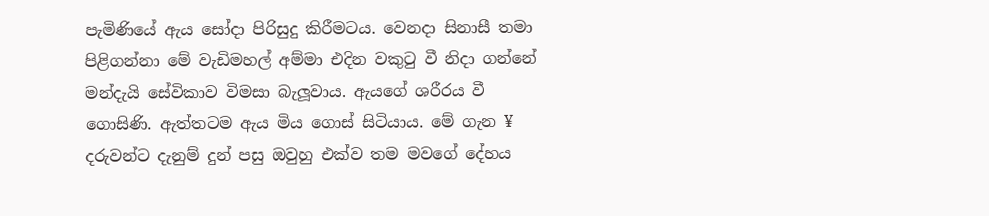පැමිණියේ ඇය සෝදා පිරිසුදු කිරීමටය. වෙනදා සිනාසී තමා පිළිගන්නා මේ වැඩිමහල් අම්මා එදින වකුටු වී නිදා ගන්නේ මන්දැයි සේවිකාව විමසා බැලූවාය. ඇයගේ ශරීරය වී ගොසිණි. ඇත්තටම ඇය මිය ගොස් සිටියාය. මේ ගැන ¥ දරුවන්ට දැනුම් දුන් පසු ඔවුහු එක්ව තම මවගේ දේහය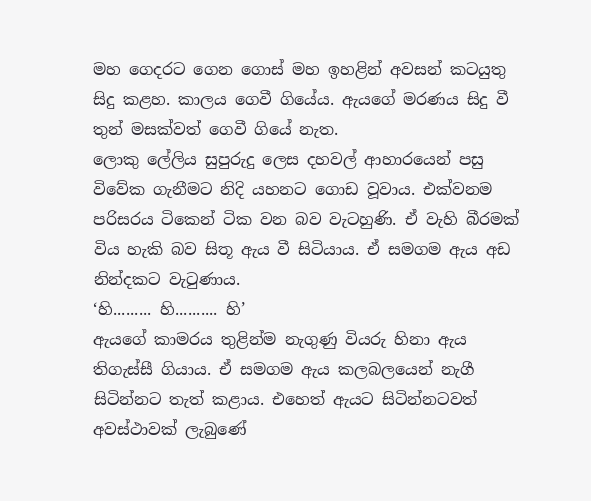මහ ගෙදරට ගෙන ගොස් මහ ඉහළින් අවසන් කටයුතු සිදු කළහ. කාලය ගෙවී ගියේය. ඇයගේ මරණය සිදු වී තුන් මසක්වත් ගෙවී ගියේ නැත.
ලොකු ලේලිය සුපුරුදු ලෙස දහවල් ආහාරයෙන් පසු විවේක ගැනීමට නිදි යහනට ගොඩ වූවාය. එක්වනම පරිසරය ටිකෙන් ටික වන බව වැටහුණි. ඒ වැහි බීරමක් විය හැකි බව සිතූ ඇය වී සිටියාය. ඒ සමගම ඇය අඩ නින්දකට වැටුණාය.
‘හි......... හි.......... හි’
ඇයගේ කාමරය තුළින්ම නැගුණු වියරු හිනා ඇය තිගැස්සී ගියාය. ඒ සමගම ඇය කලබලයෙන් නැගී සිටින්නට තැත් කළාය. එහෙත් ඇයට සිටින්නටවත් අවස්ථාවක් ලැබුණේ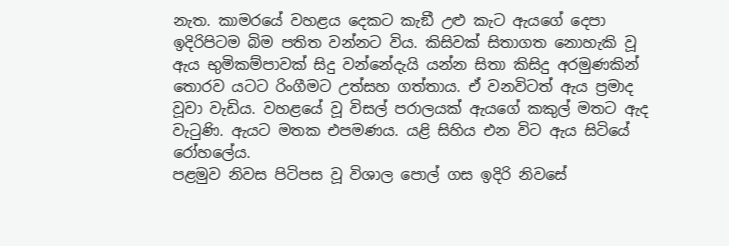නැත. කාමරයේ වහළය දෙකට කැඞී උළු කැට ඇයගේ දෙපා ඉදිරිපිටම බිම පතිත වන්නට විය. කිසිවක් සිතාගත නොහැකි වූ ඇය භුමිකම්පාවක් සිදු වන්නේදැයි යන්න සිතා කිසිදු අරමුණකින් තොරව යටට රිංගීමට උත්සහ ගත්තාය. ඒ වනවිටත් ඇය ප්‍රමාද වූවා වැඩිය. වහළයේ වූ විසල් පරාලයක් ඇයගේ කකුල් මතට ඇද වැටුණි. ඇයට මතක එපමණය. යළි සිහිය එන විට ඇය සිටියේ රෝහලේය.
පළමුව නිවස පිටිපස වූ විශාල පොල් ගස ඉදිරි නිවසේ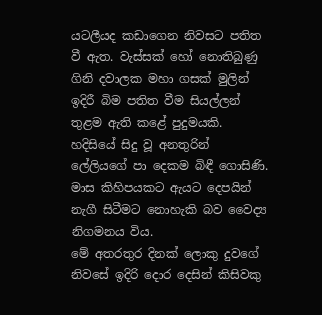යටලීයද කඩාගෙන නිවසට පතිත වී ඇත. වැස්සක් හෝ නොතිබුණු ගිනි දවාලක මහා ගසක් මුලින් ඉදිරී බිම පතිත වීම සියල්ලන් තුළම ඇති කළේ පුදුමයකි. හදිසියේ සිදු වූ අනතුරින් ලේලියගේ පා දෙකම බිඳී ගොසිණි. මාස කිහිපයකට ඇයට දෙපයින් නැගී සිටීමට නොහැකි බව වෛද්‍ය නිගමනය විය.
මේ අතරතුර දිනක් ලොකු දුවගේ නිවසේ ඉදිරි දොර දෙසින් කිසිවකු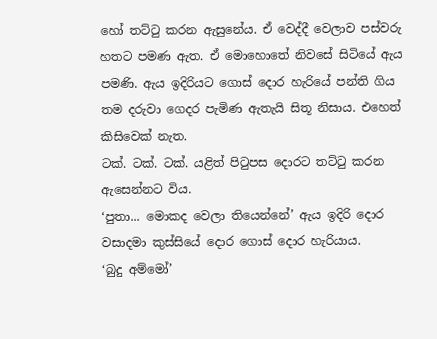හෝ තට්ටු කරන ඇසුනේය. ඒ වෙද්දී වෙලාව පස්වරු හතට පමණ ඇත. ඒ මොහොතේ නිවසේ සිටියේ ඇය පමණි. ඇය ඉදිරියට ගොස් දොර හැරියේ පන්ති ගිය තම දරුවා ගෙදර පැමිණ ඇතැයි සිතූ නිසාය. එහෙත් කිසිවෙක් නැත.
ටක්. ටක්. ටක්. යළිත් පිටුපස දොරට තට්ටු කරන ඇසෙන්නට විය.
‘පුතා... මොකද වෙලා තියෙන්නේ’ ඇය ඉදිරි දොර වසාදමා කුස්සියේ දොර ගොස් දොර හැරියාය.
‘බුදු අම්මෝ’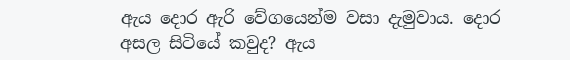ඇය දොර ඇරි වේගයෙන්ම වසා දැමුවාය. දොර අසල සිටියේ කවුද? ඇය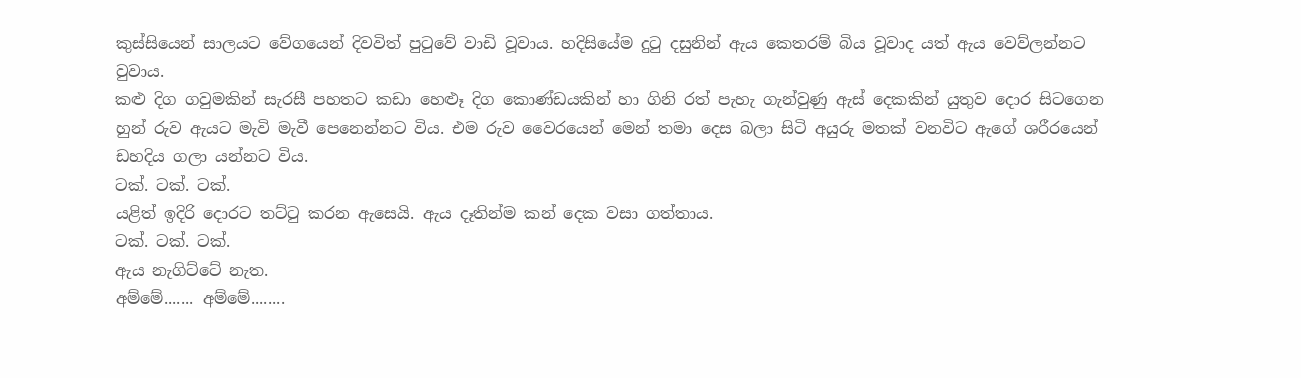කුස්සියෙන් සාලයට වේගයෙන් දිවවිත් පුටුවේ වාඩි වූවාය. හදිසියේම දුටු දසුනින් ඇය කෙතරම් බිය වූවාද යත් ඇය වෙව්ලන්නට වුවාය.
කළු දිග ගවුමකින් සැරසී පහතට කඩා හෙළුෑ දිග කොණ්ඩයකින් හා ගිනි රත් පැහැ ගැන්වුණු ඇස් දෙකකින් යුතුව දොර සිටගෙන හුන් රුව ඇයට මැවි මැවී පෙනෙන්නට විය. එම රුව වෛරයෙන් මෙන් තමා දෙස බලා සිටි අයුරු මතක් වනවිට ඇගේ ශරීරයෙන් ඩහදිය ගලා යන්නට විය.
ටක්. ටක්. ටක්.
යළිත් ඉදිරි දොරට තට්ටු කරන ඇසෙයි. ඇය දෑතින්ම කන් දෙක වසා ගත්තාය.
ටක්. ටක්. ටක්.
ඇය නැගිට්ටේ නැත.
අම්මේ....... අම්මේ........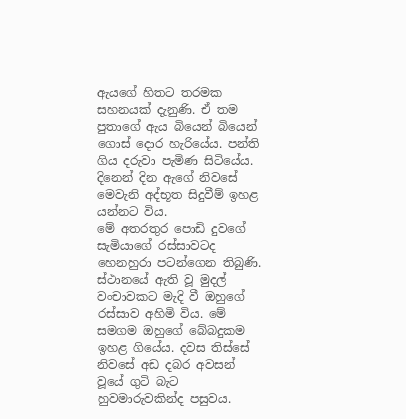ඇයගේ හිතට තරමක සහනයක් දැනුණි. ඒ තම පුතාගේ ඇය බියෙන් බියෙන් ගොස් දොර හැරියේය. පන්ති ගිය දරුවා පැමිණ සිටියේය. දිනෙන් දින ඇගේ නිවසේ මෙවැනි අද්භූත සිදුවීම් ඉහළ යන්නට විය.
මේ අතරතුර පොඩි දුවගේ සැමියාගේ රස්සාවටද හෙනහුරා පටන්ගෙන තිබුණි. ස්ථානයේ ඇති වූ මුදල් වංචාවකට මැදි වී ඔහුගේ රස්සාව අහිමි විය. මේ සමගම ඔහුගේ බේබදුකම ඉහළ ගියේය. දවස තිස්සේ නිවසේ අඩ දබර අවසන් වූයේ ගුටි බැට හුවමාරුවකින්ද පසුවය.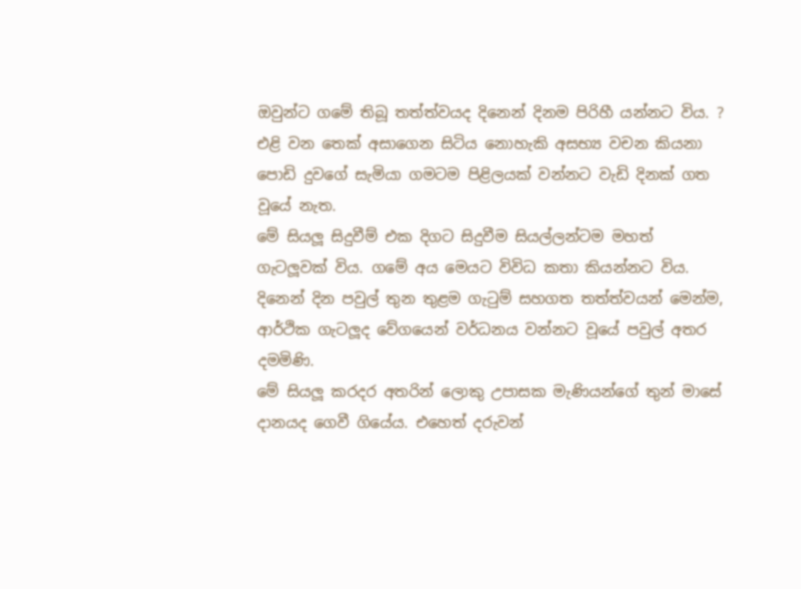ඔවුන්ට ගමේ තිබූ තත්ත්වයද දිනෙන් දිනම පිරිහී යන්නට විය. ? එළි වන තෙක් අසාගෙන සිටිය නොහැකි අසභ්‍ය වචන කියනා පොඩි දුවගේ සැමියා ගමටම පිළිලයක් වන්නට වැඩි දිනක් ගත වූයේ නැත.
මේ සියලූ සිදුවීම් එක දිගට සිදුවීම සියල්ලන්ටම මහත් ගැටලූවක් විය. ගමේ අය මෙයට විවිධ කතා කියන්නට විය. දිනෙන් දින පවුල් තුන තුළම ගැටුම් සහගත තත්ත්වයන් මෙන්ම, ආර්ථික ගැටලූද වේගයෙන් වර්ධනය වන්නට වූයේ පවුල් අතර දමමිණි.
මේ සියලූ කරදර අතරින් ලොකු උපාසක මැණියන්ගේ තුන් මාසේ දානයද ගෙවී ගියේය. එහෙත් දරුවන්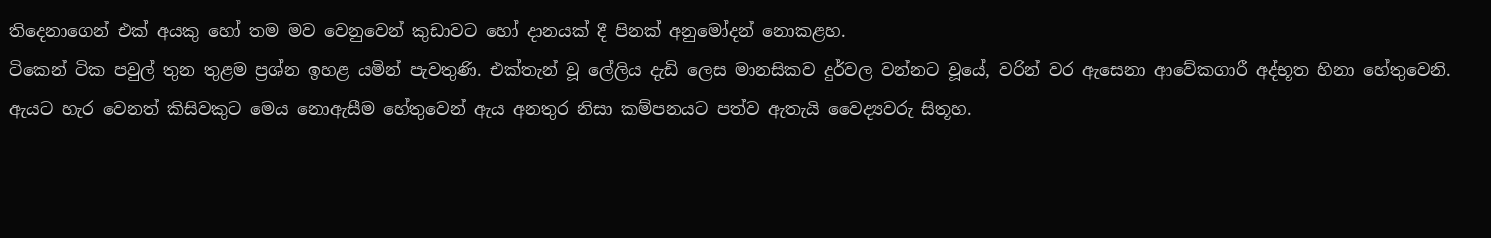තිදෙනාගෙන් එක් අයකු හෝ තම මව වෙනුවෙන් කුඩාවට හෝ දානයක් දී පිනක් අනුමෝදන් නොකළහ.
ටිකෙන් ටික පවුල් තුන තුළම ප්‍රශ්න ඉහළ යමින් පැවතුණි. එක්තැන් වූ ලේලිය දැඩි ලෙස මානසිකව දුර්වල වන්නට වූයේ, වරින් වර ඇසෙනා ආවේකගාරී අද්භූත හිනා හේතුවෙනි. ඇයට හැර වෙනත් කිසිවකුට මෙය නොඇසීම හේතුවෙන් ඇය අනතුර නිසා කම්පනයට පත්ව ඇතැයි වෛද්‍යවරු සිතූහ.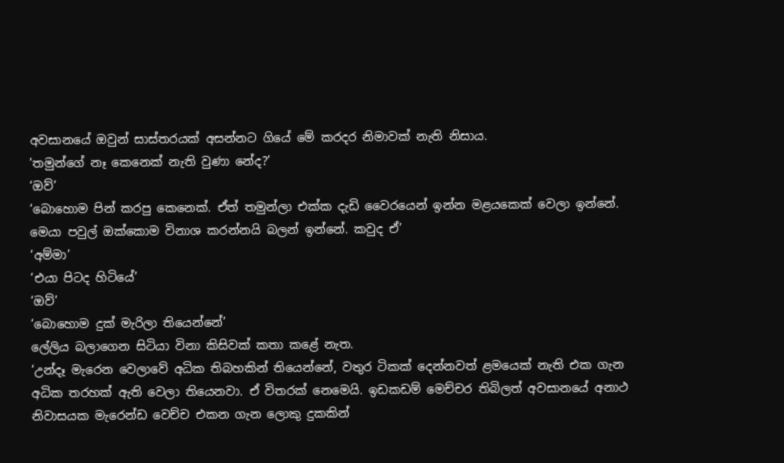අවසානයේ ඔවුන් සාස්තරයක් අසන්නට ගියේ මේ කරදර නිමාවක් නැති නිසාය.
‘තමුන්ගේ නෑ කෙනෙක් නැති වුණා නේද?’
‘ඔව්’
‘බොහොම පින් කරපු කෙනෙක්. ඒත් තමුන්ලා එක්ක දැඩි වෛරයෙන් ඉන්න මළයකෙක් වෙලා ඉන්නේ. මෙයා පවුල් ඔක්කොම විනාශ කරන්නයි බලන් ඉන්නේ. කවුද ඒ’
‘අම්මා’
‘එයා පිටද හිටියේ’
‘ඔව්’
‘බොහොම දුක් මැරිලා තියෙන්නේ’
ලේලිය බලාගෙන සිටියා විනා කිසිවක් කතා කළේ නැත.
‘උන්දෑ මැරෙන වෙලාවේ අධික තිබහකින් තියෙන්නේ, වතුර ටිකක් දෙන්නවත් ළමයෙක් නැති එක ගැන අධික තරහක් ඇති වෙලා තියෙනවා. ඒ විතරක් නෙමෙයි. ඉඩකඩම් මෙච්චර තිබිලත් අවසානයේ අනාථ නිවාසයක මැරෙන්ඩ වෙච්ච එකන ගැන ලොකු දුකකින්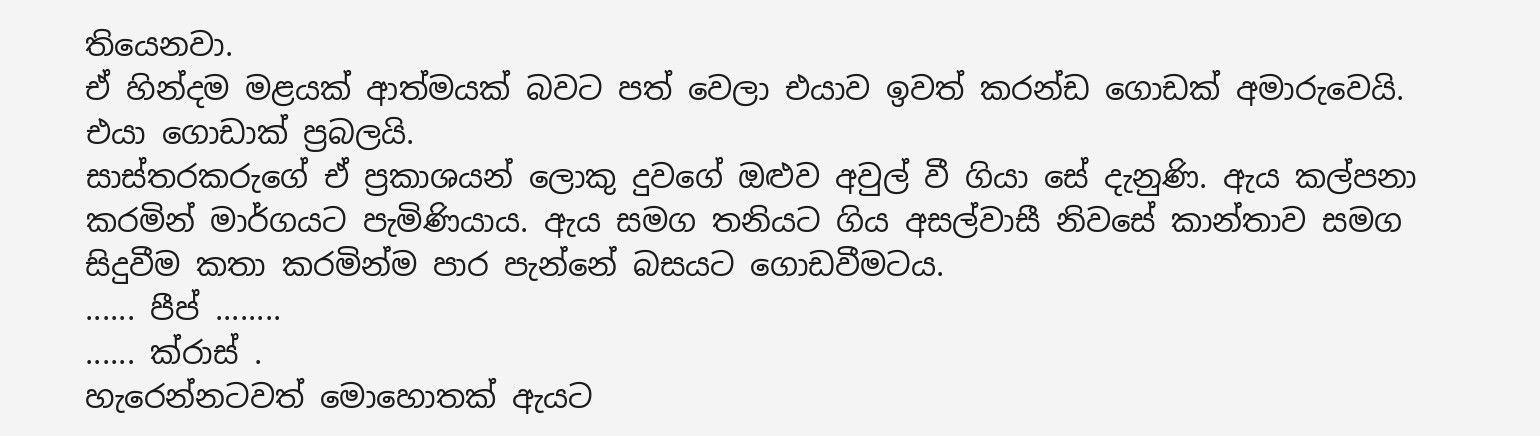තියෙනවා.
ඒ හින්දම මළයක් ආත්මයක් බවට පත් වෙලා එයාව ඉවත් කරන්ඩ ගොඩක් අමාරුවෙයි. එයා ගොඩාක් ප්‍රබලයි.
සාස්තරකරුගේ ඒ ප්‍රකාශයන් ලොකු දුවගේ ඔළුව අවුල් වී ගියා සේ දැනුණි. ඇය කල්පනා කරමින් මාර්ගයට පැමිණියාය. ඇය සමග තනියට ගිය අසල්වාසී නිවසේ කාන්තාව සමග සිදුවීම කතා කරමින්ම පාර පැන්නේ බසයට ගොඩවීමටය.
...... පීප් ........
...... ක්රාස් .
හැරෙන්නටවත් මොහොතක් ඇයට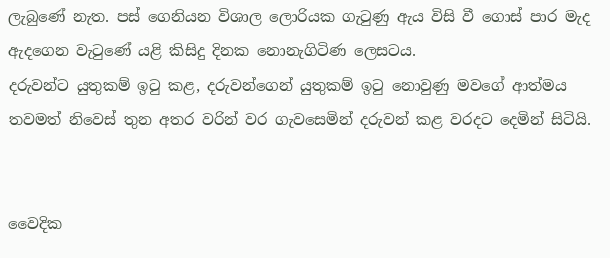ලැබුණේ නැත. පස් ගෙනියන විශාල ලොරියක ගැටුණු ඇය විසි වී ගොස් පාර මැද ඇදගෙන වැටුණේ යළි කිසිදු දිනක නොනැගිටිණ ලෙසටය.
දරුවන්ට යුතුකම් ඉටු කළ, දරුවන්ගෙන් යුතුකම් ඉටු නොවුණු මවගේ ආත්මය තවමත් නිවෙස් තුන අතර වරින් වර ගැවසෙමින් දරුවන් කළ වරදට දෙමින් සිටියි.


වෛදික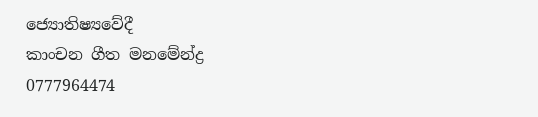ජ්‍යොතිෂ්‍යවේදී
කාංචන ගීත මනමේන්ද්‍ර
0777964474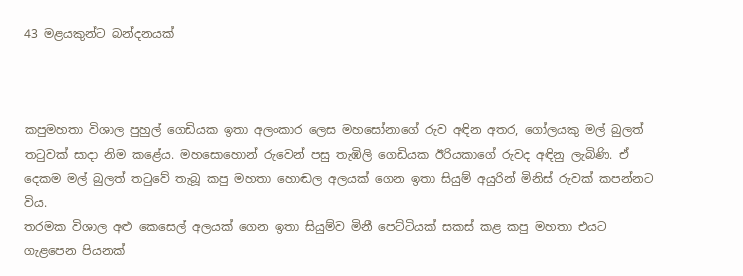43 මළයකුන්ට බන්දනයක්



කපුමහතා විශාල පුහුල් ගෙඩියක ඉතා අලංකාර ලෙස මහසෝනාගේ රුව අඳින අතර, ගෝලයකු මල් බුලත් තටුවක් සාදා නිම කළේය. මහසොහොන් රුවෙන් පසු තැඹිලි ගෙඩියක ඊරියකාගේ රුවද අඳිනු ලැබිණි. ඒ දෙකම මල් බුලත් තටුවේ තැබූ කපු මහතා හොඬල අලයක් ගෙන ඉතා සියුම් අයුරින් මිනිස් රුවක් කපන්නට විය.
තරමක විශාල අළු කෙසෙල් අලයක් ගෙන ඉතා සියුම්ව මිනී පෙට්ටියක් සකස් කළ කපු මහතා එයට ගැළපෙන පියනක්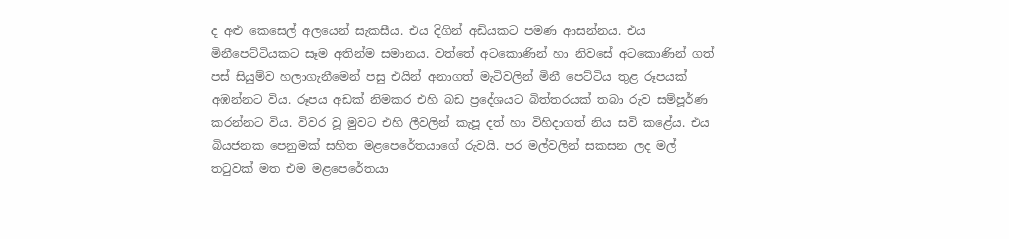ද අළු කෙසෙල් අලයෙන් සැකසීය. එය දිගින් අඩියකට පමණ ආසන්නය. එය මිනීපෙට්ටියකට සෑම අතින්ම සමානය. වත්තේ අටකොණින් හා නිවසේ අටකොණින් ගත් පස් සියුම්ව හලාගැනීමෙන් පසු එයින් අනාගත් මැටිවලින් මිනී පෙට්ටිය තුළ රූපයක් අඹන්නට විය. රූපය අඩක් නිමකර එහි බඩ ප්‍රදේශයට බිත්තරයක් තබා රුව සම්පූර්ණ කරන්නට විය. විවර වූ මුවට එහි ලීවලින් කැපූ දත් හා විහිදාගත් නිය සවි කළේය. එය බියජනක පෙනුමක් සහිත මළපෙරේතයාගේ රුවයි. පර මල්වලින් සකසන ලද මල් තටුවක් මත එම මළපෙරේතයා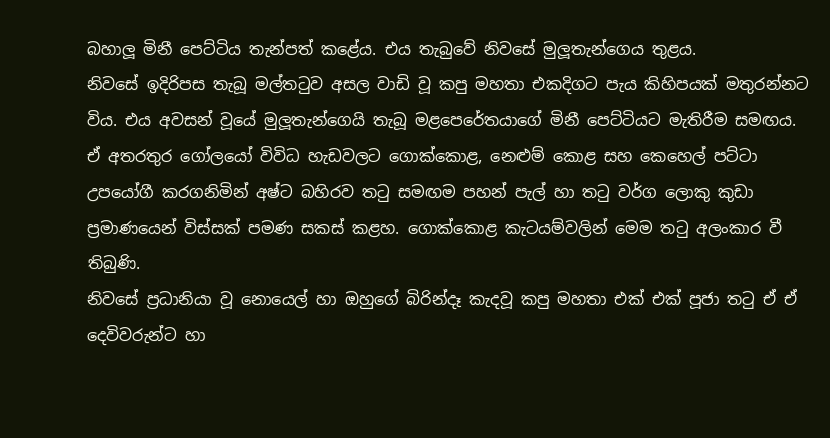බහාලූ මිනී පෙට්ටිය තැන්පත් කළේය. එය තැබුවේ නිවසේ මුලූතැන්ගෙය තුළය.
නිවසේ ඉදිරිපස තැබූ මල්තටුව අසල වාඩි වූ කපු මහතා එකදිගට පැය කිහිපයක් මතුරන්නට විය. එය අවසන් වූයේ මුලූතැන්ගෙයි තැබූ මළපෙරේතයාගේ මිනී පෙට්ටියට මැතිරීම සමඟය. ඒ අතරතුර ගෝලයෝ විවිධ හැඩවලට ගොක්කොළ, නෙළුම් කොළ සහ කෙහෙල් පට්ටා උපයෝගී කරගනිමින් අෂ්ට බහිරව තටු සමඟම පහන් පැල් හා තටු වර්ග ලොකු කුඩා ප්‍රමාණයෙන් විස්සක් පමණ සකස් කළහ. ගොක්කොළ කැටයම්වලින් මෙම තටු අලංකාර වී තිබුණි.
නිවසේ ප්‍රධානියා වූ නොයෙල් හා ඔහුගේ බිරින්දෑ කැදවූ කපු මහතා එක් එක් පූජා තටු ඒ ඒ දෙවිවරුන්ට හා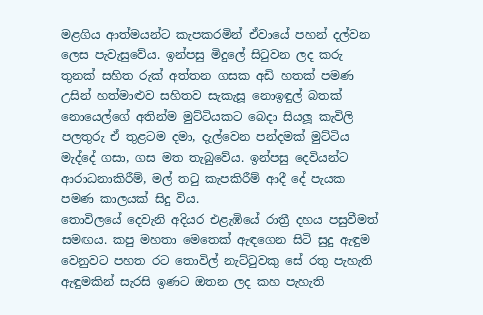මළගිය ආත්මයන්ට කැපකරමින් ඒවායේ පහන් දල්වන ලෙස පැවැසුවේය. ඉන්පසු මිදුලේ සිටුවන ලද කරු තුනක් සහිත රුක් අත්තන ගසක අඩි හතක් පමණ උසින් හත්මාළුව සහිතව සැකැසූ නොඉඳුල් බතක් නොයෙල්ගේ අතින්ම මුට්ටියකට බෙදා සියලූ කැවිලි පලතුරු ඒ තුළටම දමා, දැල්වෙන පන්දමක් මුට්ටිය මැද්දේ ගසා, ගස මත තැබුවේය. ඉන්පසු දෙවියන්ට ආරාධනාකිරීම්, මල් තටු කැපකිරීම් ආදී දේ පැයක පමණ කාලයක් සිදු විය.
තොවිලයේ දෙවැනි අදියර එළැඹියේ රාත්‍රී දහය පසුවීමත් සමඟය. කපු මහතා මෙතෙක් ඇඳගෙන සිටි සුදු ඇඳුම වෙනුවට පහත රට තොවිල් නැට්ටුවකු සේ රතු පැහැති ඇඳුමකින් සැරසි ඉණට ඔතන ලද කහ පැහැති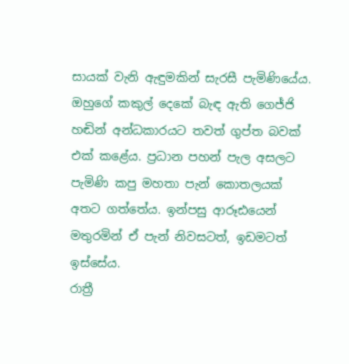සායක් වැනි ඇඳුමකින් සැරසී පැමිණියේය. ඔහුගේ කකුල් දෙකේ බැඳ ඇති ගෙජ්ජි හඬින් අන්ධකාරයට තවත් ගුප්ත බවක් එක් කළේය. ප්‍රධාන පහන් පැල අසලට පැමිණි කපු මහතා පැන් කොතලයක් අතට ගත්තේය. ඉන්පසු ආරූඪයෙන් මතුරමින් ඒ පැන් නිවසටත්, ඉඩමටත් ඉස්සේය.
රාත්‍රී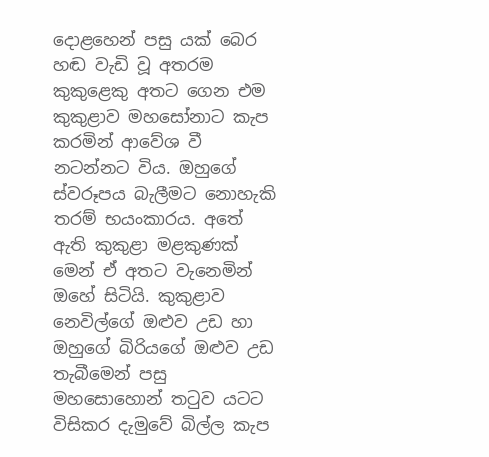දොළහෙන් පසු යක් බෙර හඬ වැඩි වූ අතරම කුකුළෙකු අතට ගෙන එම කුකුළාව මහසෝනාට කැප කරමින් ආවේශ වී නටන්නට විය. ඔහුගේ ස්වරූපය බැලීමට නොහැකි තරම් භයංකාරය. අතේ ඇති කුකුළා මළකුණක් මෙන් ඒ අතට වැනෙමින් ඔහේ සිටියි. කුකුළාව නෙවිල්ගේ ඔළුව උඩ හා ඔහුගේ බිරියගේ ඔළුව උඩ තැබීමෙන් පසු මහසොහොන් තටුව යටට විසිකර දැමුවේ බිල්ල කැප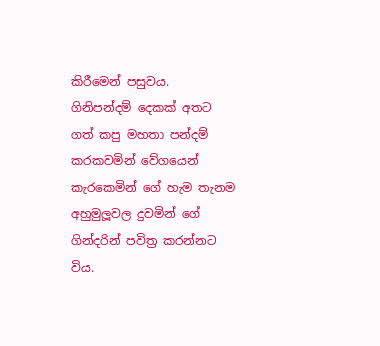කිරීමෙන් පසුවය.
ගිනිපන්දම් දෙකක් අතට ගත් කපු මහතා පන්දම් කරකවමින් වේගයෙන් කැරකෙමින් ගේ හැම තැනම අහුමුලූවල දුවමින් ගේ ගින්දරින් පවිත්‍ර කරන්නට විය.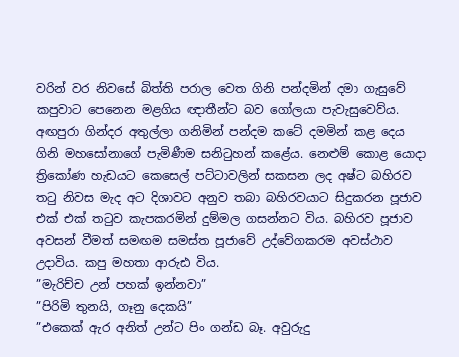වරින් වර නිවසේ බිත්ති පරාල වෙත ගිනි පන්දමින් දමා ගැසුවේ කපුවාට පෙනෙන මළගිය ඥාතීන්ට බව ගෝලයා පැවැසුවෙව්ය. අඟපුරා ගින්දර අතුල්ලා ගනිමින් පන්දම කටේ දමමින් කළ දෙය ගිනි මහසෝනාගේ පැමිණීම සනිටුහන් කළේය. නෙළුම් කොළ යොදා ත්‍රිකෝණ හැඩයට කෙසෙල් පට්ටාවලින් සකසන ලද අෂ්ට බහිරව තටු නිවස මැද අට දිශාවට අනුව තබා බහිරවයාට සිදුකරන පූජාව එක් එක් තටුව කැපකරමින් දුම්මල ගසන්නට විය. බහිරව පූජාව අවසන් වීමත් සමඟම සමස්ත පූජාවේ උද්වේගකරම අවස්ථාව උදාවිය. කපු මහතා ආරුඪ විය.
”මැරිච්ච උන් පහක් ඉන්නවා”
”පිරිමි තුනයි, ගෑනු දෙකයි”
”එකෙක් ඇර අනිත් උන්ට පිං ගන්ඩ බෑ. අවුරුදු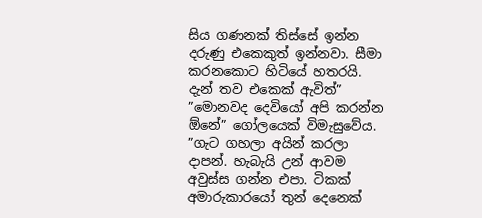සිය ගණනක් තිස්සේ ඉන්න දරුණු එකෙකුත් ඉන්නවා. සීමා කරනකොට හිටියේ හතරයි. දැන් තව එකෙක් ඇවිත්”
”මොනවද දෙවියෝ අපි කරන්න  ඕනේ” ගෝලයෙක් විමැසුවේය.
”ගැට ගහලා අයින් කරලා දාපන්. හැබැයි උන් ආවම අවුස්ස ගන්න එපා. ටිකක් අමාරුකාරයෝ තුන් දෙනෙක්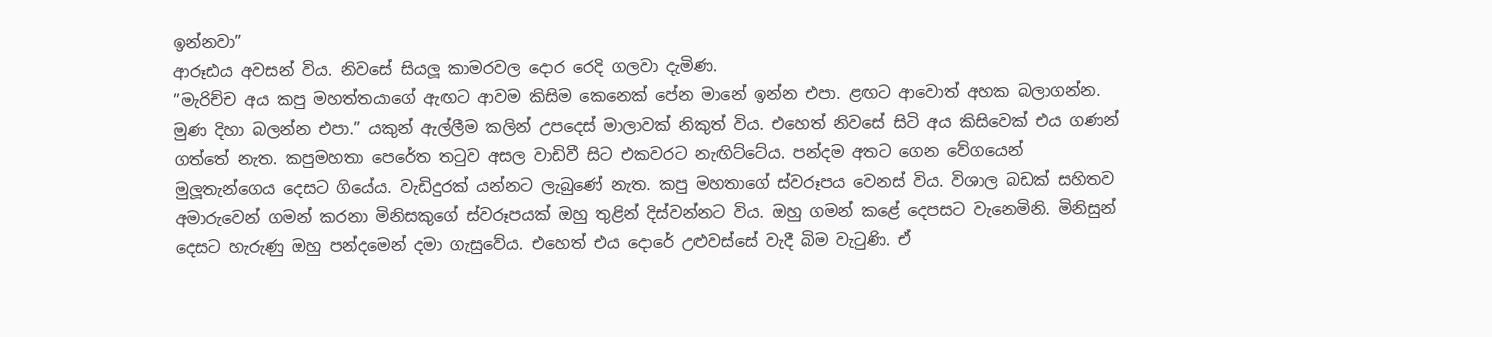ඉන්නවා”
ආරූඪය අවසන් විය. නිවසේ සියලූ කාමරවල දොර රෙදි ගලවා දැමිණ.
”මැරිච්ච අය කපු මහත්තයාගේ ඇඟට ආවම කිසිම කෙනෙක් පේන මානේ ඉන්න එපා. ළඟට ආවොත් අහක බලාගන්න. මුණ දිහා බලන්න එපා.” යකුන් ඇල්ලීම කලින් උපදෙස් මාලාවක් නිකුත් විය. එහෙත් නිවසේ සිටි අය කිසිවෙක් එය ගණන් ගත්තේ නැත. කපුමහතා පෙරේත තටුව අසල වාඩිවී සිට එකවරට නැඟිට්ටේය. පන්දම අතට ගෙන වේගයෙන් මුලූතැන්ගෙය දෙසට ගියේය. වැඩිදුරක් යන්නට ලැබුණේ නැත. කපු මහතාගේ ස්වරූපය වෙනස් විය. විශාල බඩක් සහිතව අමාරුවෙන් ගමන් කරනා මිනිසකුගේ ස්වරූපයක් ඔහු තුළින් දිස්වන්නට විය. ඔහු ගමන් කළේ දෙපසට වැනෙමිනි. මිනිසුන් දෙසට හැරුණු ඔහු පන්දමෙන් දමා ගැසුවේය. එහෙත් එය දොරේ උළුවස්සේ වැදී බිම වැටුණි. ඒ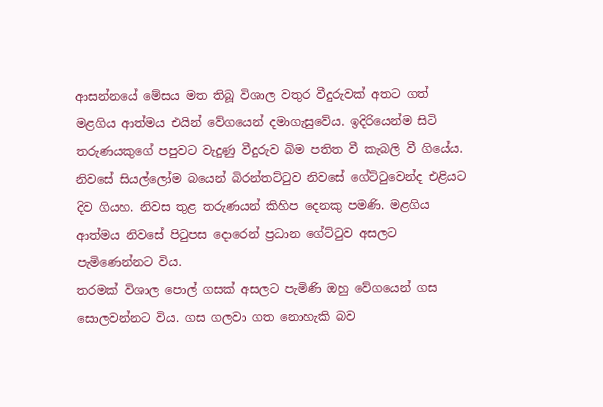ආසන්නයේ මේසය මත තිබූ විශාල වතුර වීදුරුවක් අතට ගත් මළගිය ආත්මය එයින් වේගයෙන් දමාගැසුවේය. ඉදිරියෙන්ම සිටි තරුණයකුගේ පපුවට වැදුණු වීදුරුව බිම පතිත වී කැබලි වී ගියේය. නිවසේ සියල්ලෝම බයෙන් බිරන්තට්ටුව නිවසේ ගේට්ටුවෙන්ද එළියට දිව ගියහ. නිවස තුළ තරුණයන් කිහිප දෙනකු පමණි. මළගිය ආත්මය නිවසේ පිටුපස දොරෙන් ප්‍රධාන ගේට්ටුව අසලට පැමිණෙන්නට විය.
තරමක් විශාල පොල් ගසක් අසලට පැමිණි ඔහු වේගයෙන් ගස සොලවන්නට විය. ගස ගලවා ගත නොහැකි බව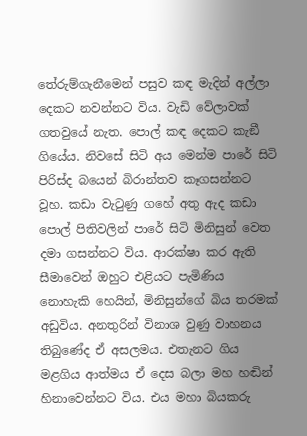තේරුම්ගැනීමෙන් පසුව කඳ මැදින් අල්ලා දෙකට නවන්නට විය. වැඩි වේලාවක් ගතවුයේ නැත. පොල් කඳ දෙකට කැඞී ගියේය. නිවසේ සිටි අය මෙන්ම පාරේ සිටි පිරිස්ද බයෙන් බිරාන්තව කෑගසන්නට වූහ. කඩා වැටුණු ගහේ අතු ඇද කඩා පොල් පිතිවලින් පාරේ සිටි මිනිසුන් වෙත දමා ගසන්නට විය. ආරක්ෂා කර ඇති සීමාවෙන් ඔහුට එළියට පැමිණිය නොහැකි හෙයින්, මිනිසුන්ගේ බිය තරමක් අඩුවිය. අනතුරින් විනාශ වුණු වාහනය තිබුණේද ඒ අසලමය. එතැනට ගිය මළගිය ආත්මය ඒ දෙස බලා මහ හඬින් හිනාවෙන්නට විය. එය මහා බියකරු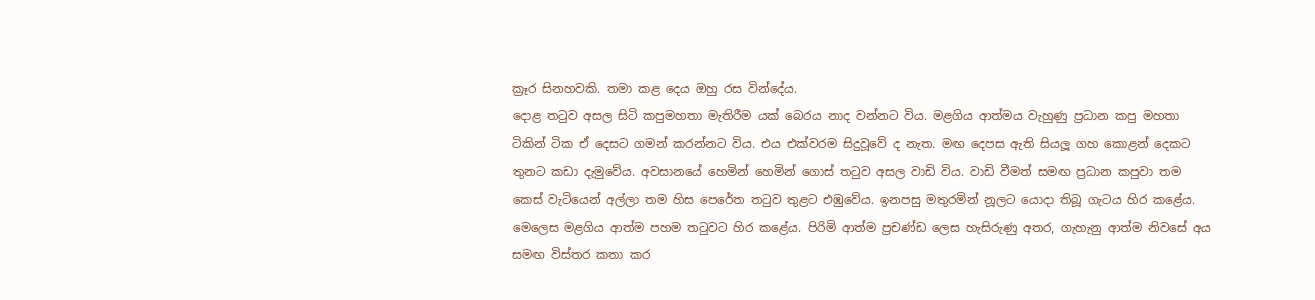ක්‍රෑර සිනහවකි. තමා කළ දෙය ඔහු රස වින්දේය.
දොළ තටුව අසල සිටි කපුමහතා මැතිරීම යක් බෙරය නාද වන්නට විය. මළගිය ආත්මය වැහුණු ප්‍රධාන කපු මහතා ටිකින් ටික ඒ දෙසට ගමන් කරන්නට විය. එය එක්වරම සිදුවූවේ ද නැත. මඟ දෙපස ඇති සියලූ ගහ කොළන් දෙකට තුනට කඩා දැමුවේය. අවසානයේ හෙමින් හෙමින් ගොස් තටුව අසල වාඩි විය. වාඩි වීමත් සමඟ ප්‍රධාන කපුවා තම කෙස් වැටියෙන් අල්ලා තම හිස පෙරේත තටුව තුළට එඹුවේය. ඉනපසු මතුරමින් නූලට යොදා තිබූ ගැටය හිර කළේය.
මෙලෙස මළගිය ආත්ම පහම තටුවට හිර කළේය. පිරිමි ආත්ම ප්‍රචණ්ඩ ලෙස හැසිරුණු අතර, ගැහැනු ආත්ම නිවසේ අය සමඟ විස්තර කතා කර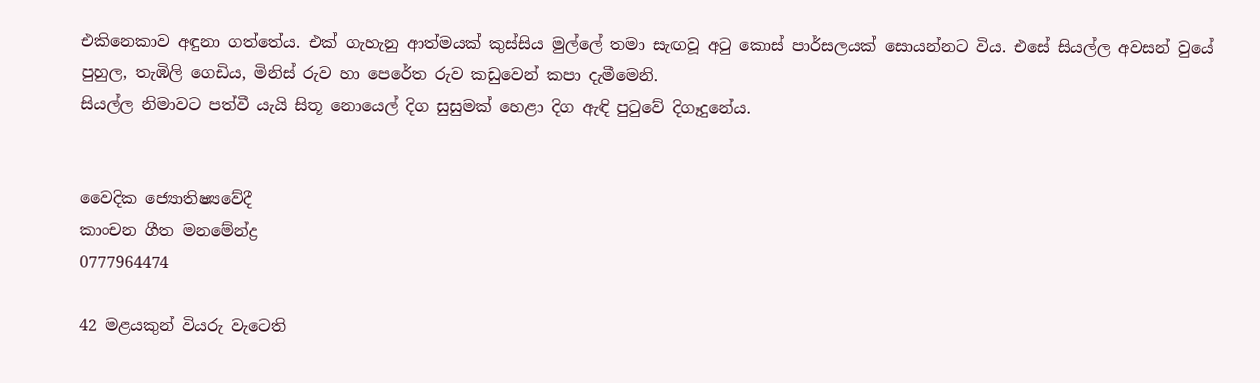එකිනෙකාව අඳුනා ගත්තේය. එක් ගැහැනු ආත්මයක් කුස්සිය මුල්ලේ තමා සැඟවූ අටු කොස් පාර්සලයක් සොයන්නට විය. එසේ සියල්ල අවසන් වුයේ පුහුල, තැඹිලි ගෙඩිය, මිනිස් රුව හා පෙරේත රුව කඩුවෙන් කපා දැමීමෙනි.
සියල්ල නිමාවට පත්වී යැයි සිතූ නොයෙල් දිග සුසුමක් හෙළා දිග ඇඳි පුටුවේ දිගෑදුනේය.


වෛදික ජ්‍යොතිෂ්‍යවේදී
කාංචන ගීත මනමේන්ද්‍ර
0777964474

42 මළයකුන් වියරු වැටෙති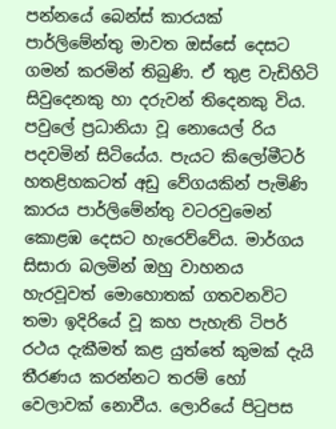පන්නයේ බෙන්ස් කාරයක් පාර්ලිමේන්තු මාවත ඔස්සේ දෙසට ගමන් කරමින් තිබුණි. ඒ තුළ වැඩිහිටි සිවුදෙනකු හා දරුවන් තිදෙනකු විය. පවුලේ ප්‍රධානියා වූ නොයෙල් රිය පදවමින් සිටියේය. පැයට කිලෝමීටර් හතළිහකටත් අඩු වේගයකින් පැමිණි කාරය පාර්ලිමේන්තු වටරවුමෙන් කොළඹ දෙසට හැරෙව්වේය. මාර්ගය සිසාරා බලමින් ඔහු වාහනය හැරවූවත් මොහොතක් ගතවනවිට තමා ඉදිරියේ වූ කහ පැහැති ටිපර් රථය දැකීමත් කළ යුත්තේ කුමක් දැයි තීරණය කරන්නට තරම් හෝ වෙලාවක් නොවීය. ලොරියේ පිටුපස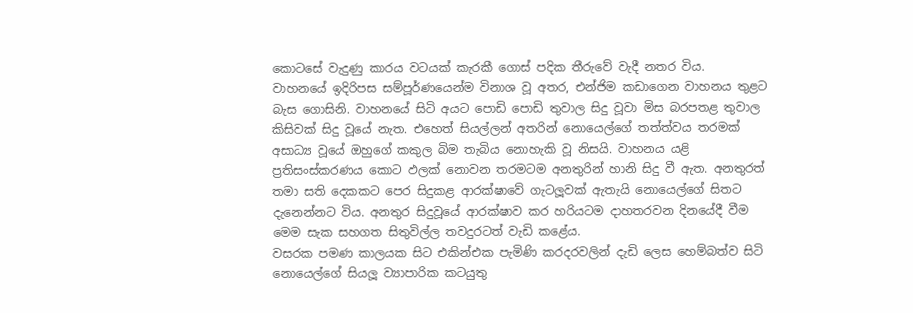කොටසේ වැදුණු කාරය වටයක් කැරකී ගොස් පදික තීරුවේ වැදී නතර විය.
වාහනයේ ඉදිරිපස සම්පූර්ණයෙන්ම විනාශ වූ අතර, එන්ජිම කඩාගෙන වාහනය තුළට බැස ගොසිනි. වාහනයේ සිටි අයට පොඩි පොඩි තුවාල සිදු වූවා මිස බරපතළ තුවාල කිසිවක් සිදු වූයේ නැත. එහෙත් සියල්ලන් අතරින් නොයෙල්ගේ තත්ත්වය තරමක් අසාධ්‍ය වූයේ ඔහුගේ කකුල බිම තැබිය නොහැකි වූ නිසයි. වාහනය යළි ප්‍රතිසංස්කරණය කොට ඵලක් නොවන තරමටම අනතුරින් හානි සිදු වී ඇත. අනතුරත් තමා සති දෙකකට පෙර සිදුකළ ආරක්ෂාවේ ගැටලූවක් ඇතැයි නොයෙල්ගේ සිතට දැනෙන්නට විය. අනතුර සිදුවූයේ ආරක්ෂාව කර හරියටම දාහතරවන දිනයේදී වීම මෙම සැක සහගත සිතුවිල්ල තවදුරටත් වැඩි කළේය.
වසරක පමණ කාලයක සිට එකින්එක පැමිණි කරදරවලින් දැඩි ලෙස හෙම්බත්ව සිටි නොයෙල්ගේ සියලූ ව්‍යාපාරික කටයුතු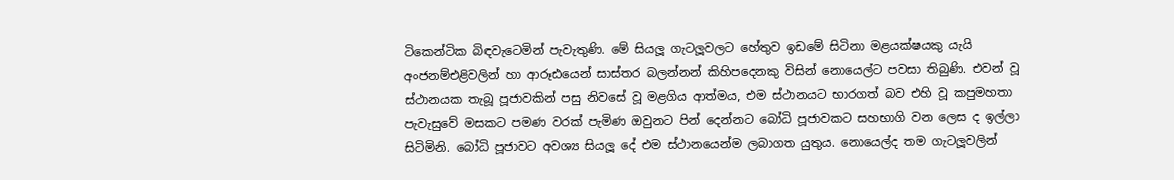ටිකෙන්ටික බිඳවැටෙමින් පැවැතුණි. මේ සියලූ ගැටලූවලට හේතුව ඉඩමේ සිටිනා මළයක්ෂයකු යැයි අංජනම්එළිවලින් හා ආරූඪයෙන් සාස්තර බලන්නන් කිහිපදෙනකු විසින් නොයෙල්ට පවසා තිබුණි. එවන් වූ ස්ථානයක තැබූ පූජාවකින් පසු නිවසේ වූ මළගිය ආත්මය, එම ස්ථානයට භාරගත් බව එහි වූ කපුමහතා පැවැසුවේ මසකට පමණ වරක් පැමිණ ඔවුනට පින් දෙන්නට බෝධි පූජාවකට සහභාගි වන ලෙස ද ඉල්ලා සිටිමිනි. බෝධි පූජාවට අවශ්‍ය සියලූ දේ එම ස්ථානයෙන්ම ලබාගත යුතුය. නොයෙල්ද තම ගැටලූවලින්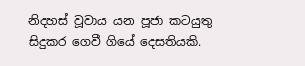නිදහස් වූවාය යන පූජා කටයුතු සිදුකර ගෙවී ගියේ දෙසතියකි.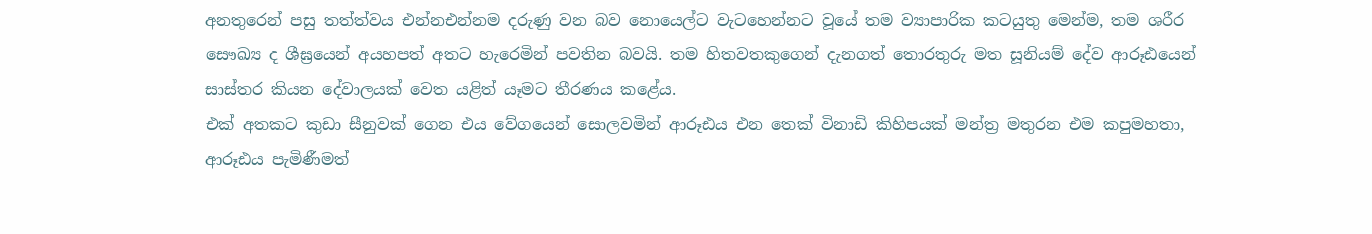අනතුරෙන් පසු තත්ත්වය එන්නඑන්නම දරුණු වන බව නොයෙල්ට වැටහෙන්නට වූයේ තම ව්‍යාපාරික කටයුතු මෙන්ම, තම ශරීර සෞඛ්‍ය ද ශීඝ්‍රයෙන් අයහපත් අතට හැරෙමින් පවතින බවයි. තම හිතවතකුගෙන් දැනගත් තොරතුරු මත සූනියම් දේව ආරූඪයෙන් සාස්තර කියන දේවාලයක් වෙත යළිත් යෑමට තීරණය කළේය.
එක් අතකට කුඩා සීනුවක් ගෙන එය වේගයෙන් සොලවමින් ආරූඪය එන තෙක් විනාඩි කිහිපයක් මන්ත්‍ර මතුරන එම කපුමහතා, ආරූඪය පැමිණීමත්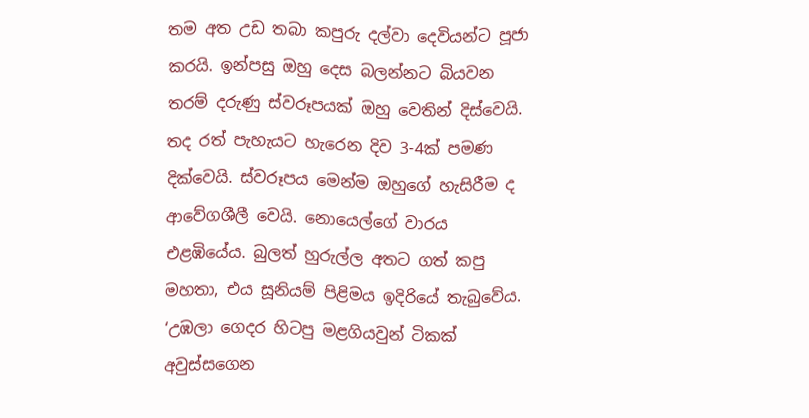තම අත උඩ තබා කපුරු දල්වා දෙවියන්ට පූජා කරයි. ඉන්පසු ඔහු දෙස බලන්නට බියවන තරම් දරුණු ස්වරූපයක් ඔහු වෙතින් දිස්වෙයි. තද රත් පැහැයට හැරෙන දිව 3-4ක් පමණ දික්වෙයි. ස්වරූපය මෙන්ම ඔහුගේ හැසිරීම ද ආවේගශීලී වෙයි. නොයෙල්ගේ වාරය එළඹියේය. බුලත් හුරුල්ල අතට ගත් කපු මහතා, එය සූනියම් පිළිමය ඉදිරියේ තැබුවේය.
‘උඹලා ගෙදර හිටපු මළගියවුන් ටිකක් අවුස්සගෙන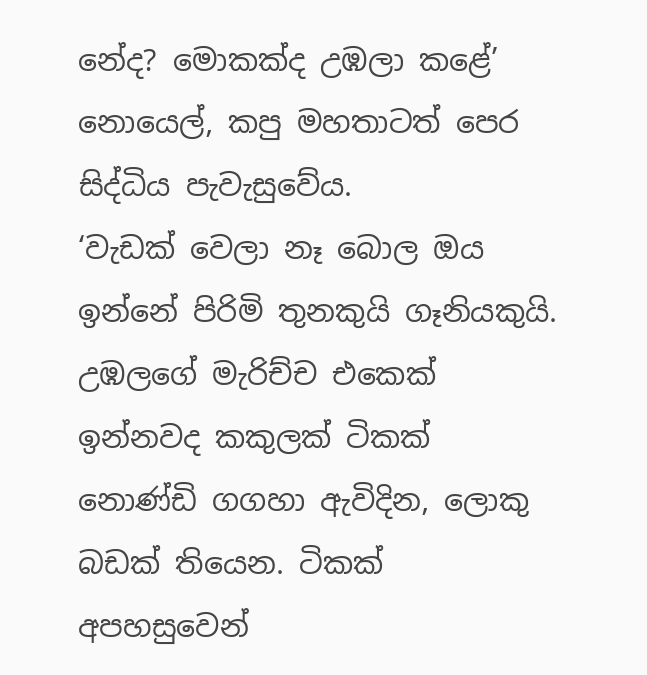නේද? මොකක්ද උඹලා කළේ’
නොයෙල්, කපු මහතාටත් පෙර සිද්ධිය පැවැසුවේය.
‘වැඩක් වෙලා නෑ බොල ඔය ඉන්නේ පිරිමි තුනකුයි ගෑනියකුයි. උඹලගේ මැරිච්ච එකෙක් ඉන්නවද කකුලක් ටිකක් නොණ්ඩි ගගහා ඇවිදින, ලොකු බඩක් තියෙන. ටිකක් අපහසුවෙන්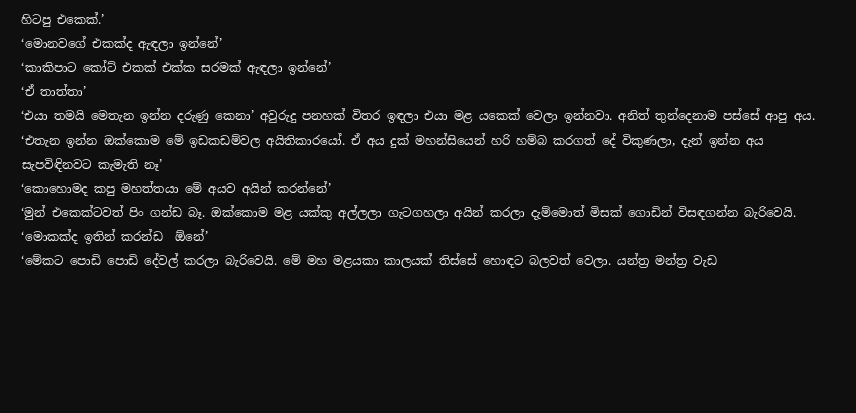හිටපු එකෙක්.’
‘මොනවගේ එකක්ද ඇඳලා ඉන්නේ’
‘කාකිපාට කෝට් එකක් එක්ක සරමක් ඇඳලා ඉන්නේ’
‘ඒ තාත්තා’
‘එයා තමයි මෙතැන ඉන්න දරුණු කෙනා’ අවුරුදු පනහක් විතර ඉඳලා එයා මළ යකෙක් වෙලා ඉන්නවා. අනිත් තුන්දෙනාම පස්සේ ආපු අය.
‘එතැන ඉන්න ඔක්කොම මේ ඉඩකඩම්වල අයිතිකාරයෝ. ඒ අය දුක් මහන්සියෙන් හරි හම්බ කරගත් දේ විකුණලා, දැන් ඉන්න අය සැපවිඳිනවට කැමැති නෑ’
‘කොහොමද කපු මහත්තයා මේ අයව අයින් කරන්නේ’
‘මුන් එකෙක්ටවත් පිං ගන්ඩ බෑ. ඔක්කොම මළ යක්කු අල්ලලා ගැටගහලා අයින් කරලා දැම්මොත් මිසක් ගොඩින් විසඳගන්න බැරිවෙයි.
‘මොකක්ද ඉතින් කරන්ඩ  ඕනේ’
‘මේකට පොඩි පොඩි දේවල් කරලා බැරිවෙයි. මේ මහ මළයකා කාලයක් තිස්සේ හොඳට බලවත් වෙලා. යන්ත්‍ර මන්ත්‍ර වැඩ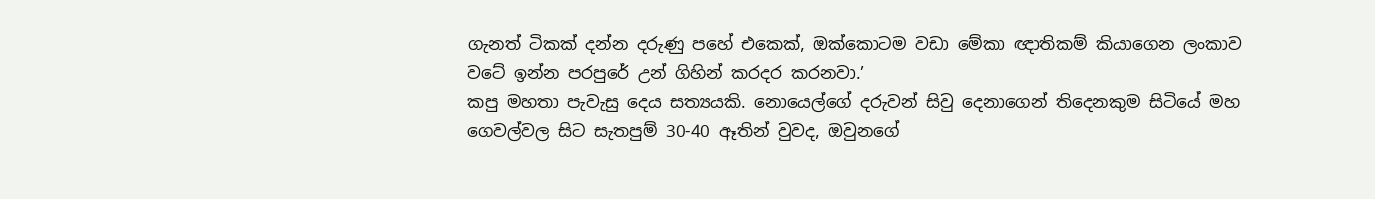ගැනත් ටිකක් දන්න දරුණු පහේ එකෙක්, ඔක්කොටම වඩා මේකා ඥාතිකම් කියාගෙන ලංකාව වටේ ඉන්න පරපුරේ උන් ගිහින් කරදර කරනවා.’
කපු මහතා පැවැසු දෙය සත්‍යයකි. නොයෙල්ගේ දරුවන් සිවු දෙනාගෙන් තිදෙනකුම සිටියේ මහ ගෙවල්වල සිට සැතපුම් 30-40 ඈතින් වුවද, ඔවුනගේ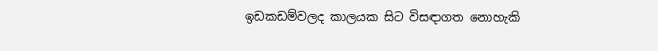ඉඩකඩම්වලද කාලයක සිට විසඳාගත නොහැකි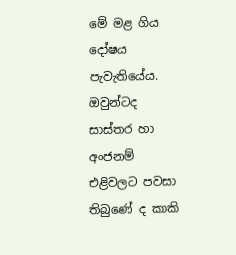මේ මළ ගිය දෝෂය පැවැතියේය. ඔවුන්ටද සාස්තර හා අංජනම් එළිවලට පවසා තිබුණේ ද කාකි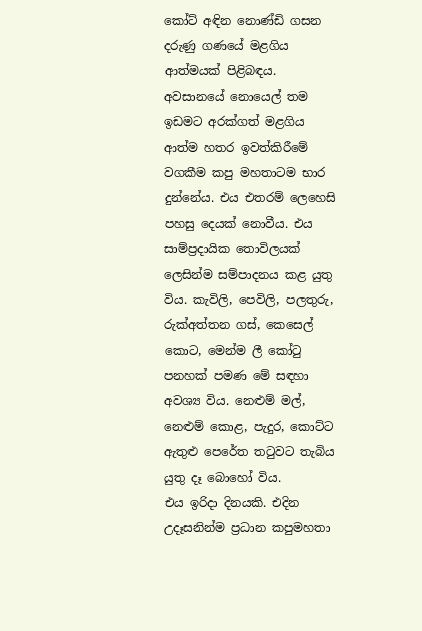කෝට් අඳින නොණ්ඩි ගසන දරුණු ගණයේ මළගිය ආත්මයක් පිළිබඳය.
අවසානයේ නොයෙල් තම ඉඩමට අරක්ගත් මළගිය ආත්ම හතර ඉවත්කිරීමේ වගකීම කපු මහතාටම භාර දුන්නේය. එය එතරම් ලෙහෙසි පහසු දෙයක් නොවීය. එය සාම්ප්‍රදායික තොවිලයක් ලෙසින්ම සම්පාදනය කළ යුතු විය. කැවිලි, පෙවිලි, පලතුරු, රුක්අත්තන ගස්, කෙසෙල් කොට, මෙන්ම ලී කෝටු පනහක් පමණ මේ සඳහා අවශ්‍ය විය. නෙළුම් මල්, නෙළුම් කොළ, පැදුර, කොට්ට ඇතුළු පෙරේත තටුවට තැබිය යුතු දෑ බොහෝ විය.
එය ඉරිදා දිනයකි. එදින උදෑසනින්ම ප්‍රධාන කපුමහතා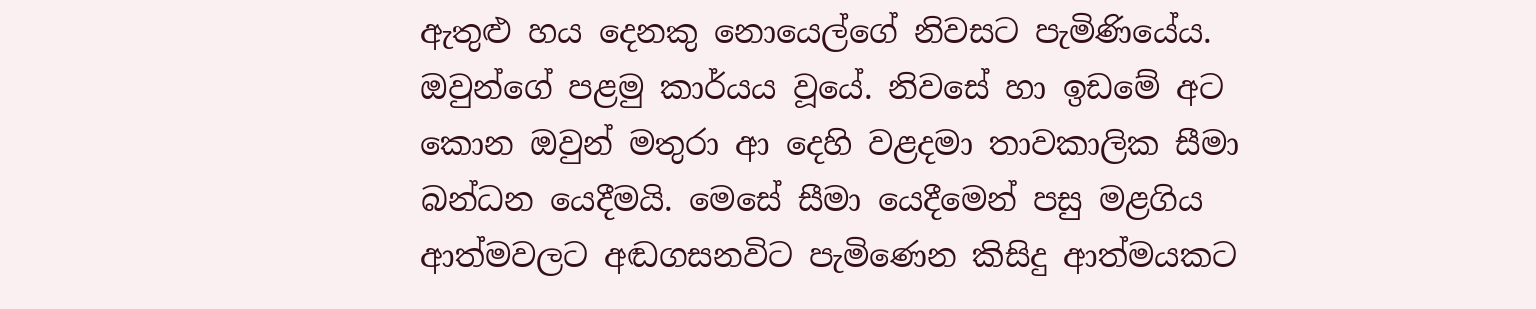ඇතුළු හය දෙනකු නොයෙල්ගේ නිවසට පැමිණියේය. ඔවුන්ගේ පළමු කාර්යය වූයේ. නිවසේ හා ඉඩමේ අට කොන ඔවුන් මතුරා ආ දෙහි වළදමා තාවකාලික සීමා බන්ධන යෙදීමයි. මෙසේ සීමා යෙදීමෙන් පසු මළගිය ආත්මවලට අඬගසනවිට පැමිණෙන කිසිදු ආත්මයකට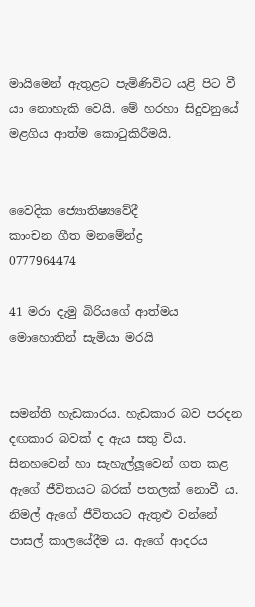මායිමෙන් ඇතුළට පැමිණිවිට යළි පිට වී යා නොහැකි වෙයි. මේ හරහා සිදුවනුයේ මළගිය ආත්ම කොටුකිරීමයි.


වෛදික ජ්‍යොතිෂ්‍යවේදී
කාංචන ගීත මනමේන්ද්‍ර
0777964474

41 මරා දැමු බිරියගේ ආත්මය මොහොතින් සැමියා මරයි


සමන්ති හැඩකාරය. හැඩකාර බව පරදන දඟකාර බවක් ද ඇය සතු විය. සිනහවෙන් හා සැහැල්ලූවෙන් ගත කළ ඇගේ ජීවිතයට බරක් පතලක් නොවී ය. නිමල් ඇගේ ජීවිතයට ඇතුළු වන්නේ පාසල් කාලයේදීම ය. ඇගේ ආදරය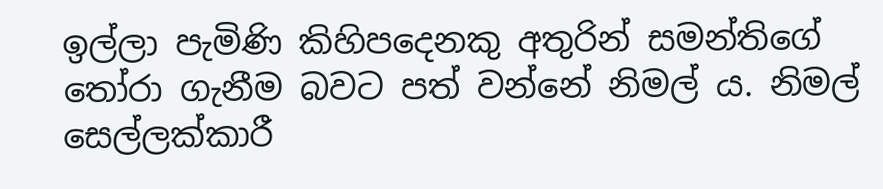ඉල්ලා පැමිණි කිහිපදෙනකු අතුරින් සමන්තිගේ තෝරා ගැනීම බවට පත් වන්නේ නිමල් ය. නිමල් සෙල්ලක්කාරී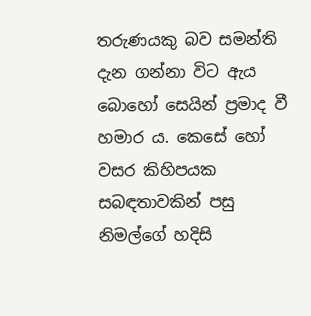තරුණයකු බව සමන්ති දැන ගන්නා විට ඇය බොහෝ සෙයින් ප්‍රමාද වී හමාර ය. කෙසේ හෝ වසර කිහිපයක සබඳතාවකින් පසු නිමල්ගේ හදිසි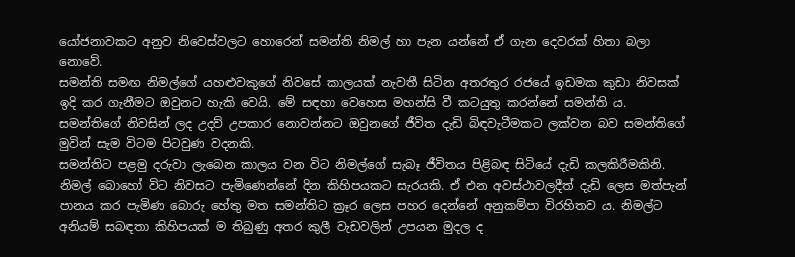යෝජනාවකට අනුව නිවෙස්වලට හොරෙන් සමන්ති නිමල් හා පැන යන්නේ ඒ ගැන දෙවරක් හිතා බලා නොවේ.
සමන්ති සමඟ නිමල්ගේ යහළුවකුගේ නිවසේ කාලයක් නැවතී සිටින අතරතුර රජයේ ඉඩමක කුඩා නිවසක් ඉදි කර ගැනීමට ඔවුනට හැකි වෙයි. මේ සඳහා වෙහෙස මහන්සි වී කටයුතු කරන්නේ සමන්ති ය.  සමන්තිගේ නිවසින් ලද උදව් උපකාර නොවන්නට ඔවුනගේ ජීවිත දැඩි බිඳවැටීමකට ලක්වන බව සමන්තිගේ මුවින් සැම විටම පිටවුණ වදනකි.
සමන්තිට පළමු දරුවා ලැබෙන කාලය වන විට නිමල්ගේ සැබෑ ජීවිතය පිළිබඳ සිටියේ දැඩි කලකිරීමකිනි. නිමල් බොහෝ විට නිවසට පැමිණෙන්නේ දින කිහිපයකට සැරයකි. ඒ එන අවස්ථාවලදීත් දැඩි ලෙස මත්පැන් පානය කර පැමිණ බොරු හේතු මත සමන්තිට ක්‍රෑර ලෙස පහර දෙන්නේ අනුකම්පා විරහිතව ය. නිමල්ට අනියම් සබඳතා කිහිපයක් ම තිබුණු අතර කුලී වැඩවලින් උපයන මුදල ද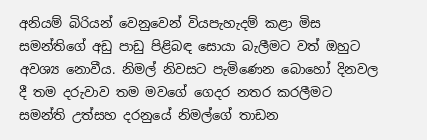අනියම් බිරියන් වෙනුවෙන් වියපැහැදම් කළා මිස සමන්තිගේ අඩු පාඩු පිළිබඳ සොයා බැලීමට වත් ඔහුට අවශ්‍ය නොවීය. නිමල් නිවසට පැමිණෙන බොහෝ දිනවල දී තම දරුවාව තම මවගේ ගෙදර නතර කරලීමට සමන්ති උත්සහ දරනුයේ නිමල්ගේ තාඩන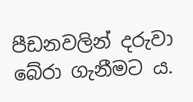පීඩනවලින් දරුවා බේරා ගැනීමට ය.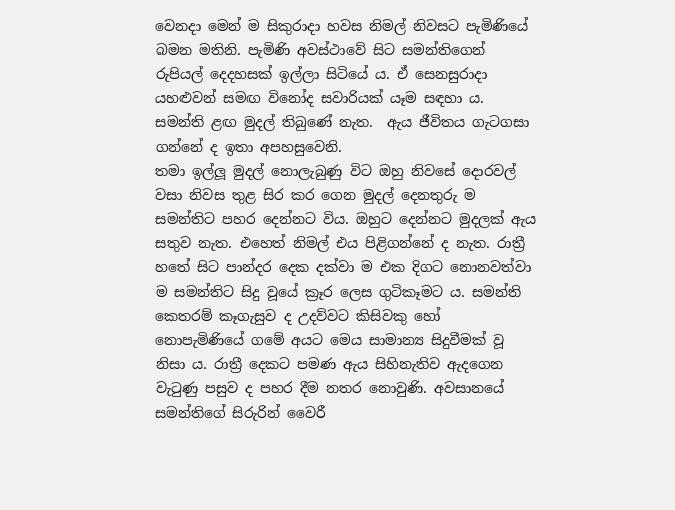වෙනදා මෙන් ම සිකුරාදා හවස නිමල් නිවසට පැමිණියේ බමන මතිනි. පැමිණි අවස්ථාවේ සිට සමන්තිගෙන් රුපියල් දෙදහසක් ඉල්ලා සිටියේ ය. ඒ සෙනසුරාදා යහළුවන් සමඟ විනෝද සවාරියක් යෑම සඳහා ය. සමන්ති ළඟ මුදල් තිබුණේ නැත.  ඇය ජීවිතය ගැටගසා ගන්නේ ද ඉතා අපහසුවෙනි.
තමා ඉල්ලූ මුදල් නොලැබුණු විට ඔහු නිවසේ දොරවල් වසා නිවස තුළ සිර කර ගෙන මුදල් දෙනතුරු ම සමන්තිට පහර දෙන්නට විය. ඔහුට දෙන්නට මුදලක් ඇය සතුව නැත. එහෙත් නිමල් එය පිළිගන්නේ ද නැත. රාත්‍රී හතේ සිට පාන්දර දෙක දක්වා ම එක දිගට නොනවත්වා ම සමන්තිට සිදු වූයේ ක්‍රෑර ලෙස ගුටිකෑමට ය. සමන්ති කෙතරම් කෑගැසුව ද උදව්වට කිසිවකු හෝ නොපැමිණියේ ගමේ අයට මෙය සාමාන්‍ය සිදුවීමක් වූ නිසා ය. රාත්‍රී දෙකට පමණ ඇය සිහිනැතිව ඇදගෙන වැටුණු පසුව ද පහර දීම නතර නොවුණි. අවසානයේ සමන්තිගේ සිරුරින් වෛරී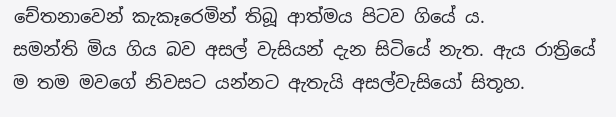චේතනාවෙන් කැකෑරෙමින් තිබූ ආත්මය පිටව ගියේ ය.
සමන්ති මිය ගිය බව අසල් වැසියන් දැන සිටියේ නැත. ඇය රාත්‍රියේ ම තම මවගේ නිවසට යන්නට ඇතැයි අසල්වැසියෝ සිතූහ.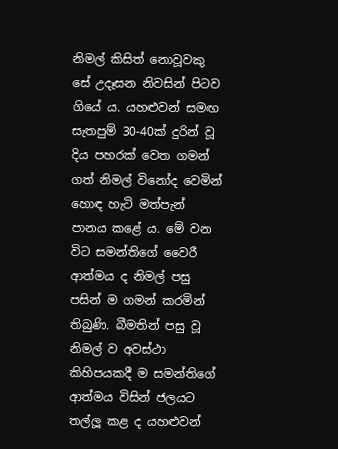නිමල් කිසිත් නොවූවකු සේ උදෑසන නිවසින් පිටව ගියේ ය. යහළුවන් සමඟ සැතපුම් 30-40ක් දුරින් වූ දිය පහරක් වෙත ගමන් ගත් නිමල් විනෝද වෙමින් හොඳ හැටි මත්පැන් පානය කළේ ය. මේ වන විට සමන්තිගේ වෛරී ආත්මය ද නිමල් පසු පසින් ම ගමන් කරමින් තිබුණි. බීමතින් පසු වූ නිමල් ව අවස්ථා කිහිපයකදී ම සමන්තිගේ ආත්මය විසින් ජලයට තල්ලූ කළ ද යහළුවන්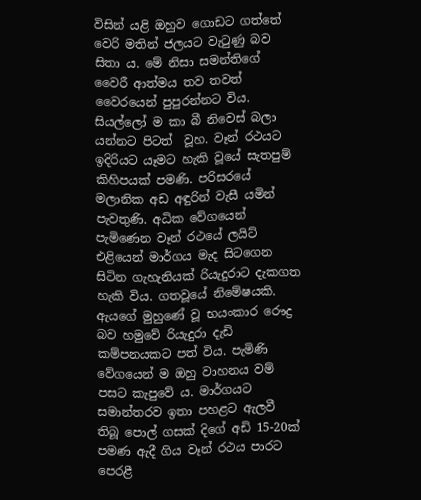විසින් යළි ඔහුව ගොඩට ගත්තේ වෙරි මතින් ජලයට වැටුණු බව සිතා ය. මේ නිසා සමන්තිගේ වෛරී ආත්මය තව තවත් වෛරයෙන් පුපුරන්නට විය.
සියල්ලෝ ම කා බී නිවෙස් බලා යන්නට පිටත්  වූහ. වෑන් රථයට ඉදිරියට යෑමට හැකි වූයේ සැතපුම් කිහිපයක් පමණි. පරිසරයේ මලානික අඩ අඳුරින් වැසී යමින් පැවතුණි. අධික වේගයෙන් පැමිණෙන වෑන් රථයේ ලයිට් එළියෙන් මාර්ගය මැද සිටගෙන සිටින ගැහැනියක් රියැදුරාට දැකගත හැකි විය. ගතවූයේ නිමේෂයකි. ඇයගේ මුහුණේ වූ භයංකාර රෞද්‍ර බව හමුවේ රියැදුරා දැඩි කම්පනයකට පත් විය. පැමිණි වේගයෙන් ම ඔහු වාහනය වම් පසට කැපුවේ ය. මාර්ගයට සමාන්තරව ඉතා පහළට ඇලවී තිබූ පොල් ගසක් දිගේ අඩි 15-20ක් පමණ ඇදී ගිය වෑන් රථය පාරට පෙරළී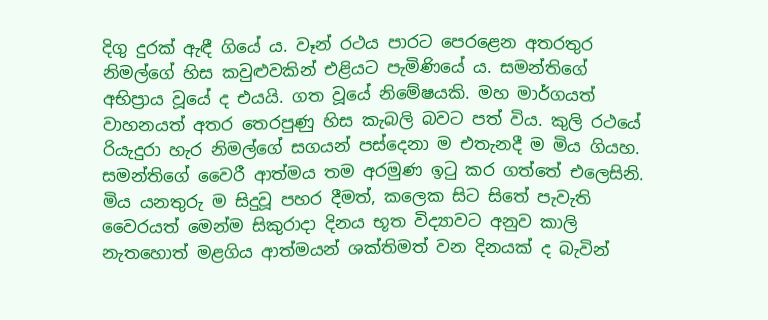දිගු දුරක් ඇඳී ගියේ ය. වෑන් රථය පාරට පෙරළෙන අතරතුර නිමල්ගේ හිස කවුළුවකින් එළියට පැමිණියේ ය. සමන්තිගේ අභිප්‍රාය වූයේ ද එයයි. ගත වූයේ නිමේෂයකි. මහ මාර්ගයත් වාහනයත් අතර තෙරපුණු හිස කැබලි බවට පත් විය. කුලි රථයේ රියැදුරා හැර නිමල්ගේ සගයන් පස්දෙනා ම එතැනදී ම මිය ගියහ. සමන්තිගේ වෛරී ආත්මය තම අරමුණ ඉටු කර ගත්තේ එලෙසිනි.
මිය යනතුරු ම සිදුවූ පහර දීමත්, කලෙක සිට සිතේ පැවැති වෛරයත් මෙන්ම සිකුරාදා දිනය භූත විද්‍යාවට අනුව කාලි නැතහොත් මළගිය ආත්මයන් ශක්තිමත් වන දිනයක් ද බැවින්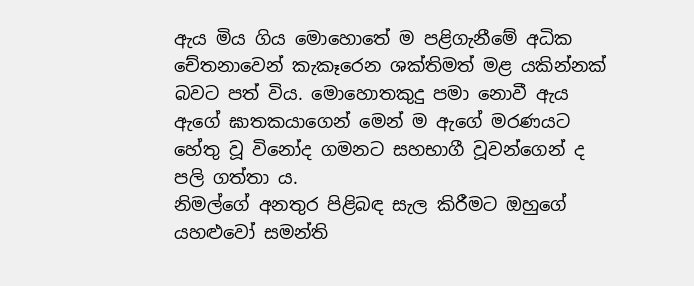ඇය මිය ගිය මොහොතේ ම පළිගැනීමේ අධික චේතනාවෙන් කැකෑරෙන ශක්තිමත් මළ යකින්නක් බවට පත් විය. මොහොතකුදු පමා නොවී ඇය ඇගේ ඝාතකයාගෙන් මෙන් ම ඇගේ මරණයට හේතු වූ විනෝද ගමනට සහභාගී වූවන්ගෙන් ද පලි ගත්තා ය.
නිමල්ගේ අනතුර පිළිබඳ සැල කිරීමට ඔහුගේ යහළුවෝ සමන්ති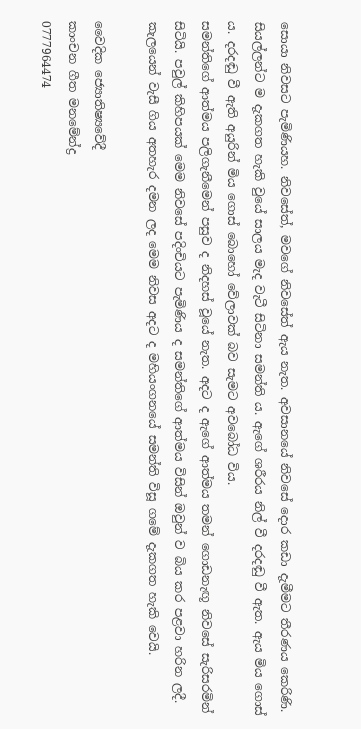සොයා නිවසට පැමිණියහ. නිවසේත්, මවගේ නිවසේත් ඇය නැත. අවසානයේ නිවසේ දොර කඩා දැමීමට තීරණය කෙරිණි. සියල්ලන්ට ම දැකගත හැකි වුයේ සාලය මැද වැටී සිටිනා සමන්ති ය. ඇගේ ශරීරය නිල් වී දරදඬු වී ඇත. ඇය මිය ගොස් ය. දරදඬු වී ඇති අයුරින් මිය ගොස් බොහෝ වේලාවක් බව සැමට අවබෝධ විය.
සමන්තිගේ ආත්මය පලිගැනීමෙන් පසුව ද නිදහස් වූයේ නැත. අදට ද ඇගේ ආත්මය තමන් ගොඩනැඟූ නිවසේ සැරිසරමින් සිටියි. පවුල් කිහිපයක් මෙම නිවසේ පදිංචියට පැමිණිය ද සමන්තිගේ ආත්මය විසින් ඔවුන් ව බිය කර පළවා හරින ලදී. කැලයෙන් වැසී ගිය අතහැර දමන ලද මෙම නිවස අදට ද මහියංගනයේ සමන්ති විසූ ගමේ දැකගත හැකි වෙයි.

වෛදික ජ්‍යොතිෂ්‍යවේදී
කාංචන ගීත මනමේන්ද්‍ර
0777964474